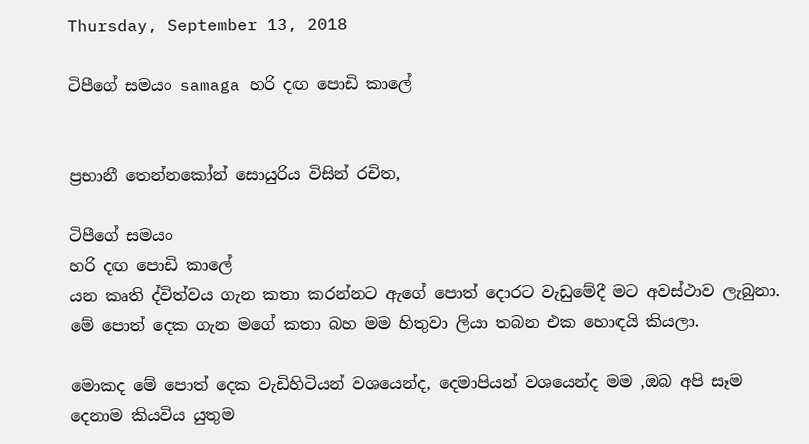Thursday, September 13, 2018

ටිපීගේ සමයං samaga හරි දඟ පොඩි කාලේ


ප්‍රභානී තෙන්නකෝන් සොයුරිය විසින් රචිත,

ටිපීගේ සමයං
හරි දඟ පොඩි කාලේ
යන කෘති ද්විත්වය ගැන කතා කරන්නට ඇගේ පොත් දොරට වැඩුමේදී මට අවස්ථාව ලැබුනා. මේ පොත් දෙක ගැන මගේ කතා බහ මම හිතුවා ලියා තබන එක හොඳයි කියලා.

මොකද මේ පොත් දෙක වැඩිහිටියන් වශයෙන්ද, දෙමාපියන් වශයෙන්ද මම ,ඔබ අපි සෑම දෙනාම කියවිය යුතුම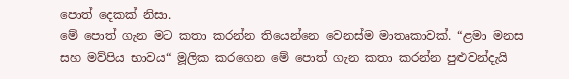පොත් දෙකක් නිසා.
මේ පොත් ගැන මට කතා කරන්න තියෙන්නෙ වෙනස්ම මාතෘකාවක්. “ළමා මනස සහ මව්පිය භාවය“ මූලික කරගෙන මේ පොත් ගැන කතා කරන්න පුළුවන්දැයි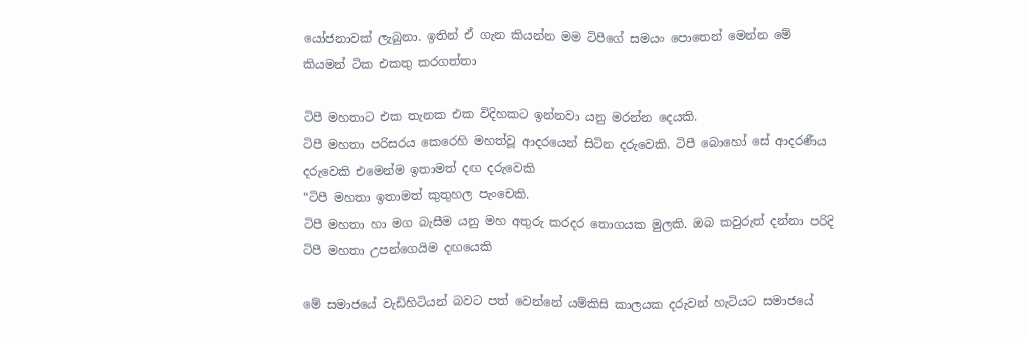යෝජනාවක් ලැබුනා. ඉතින් ඒ ගැන කියන්න මම ටිපීගේ සමයං පොතෙන් මෙන්න මේ කියමන් ටික එකතු කරගත්තා

ටිපී මහතාට එක තැනක එක විදිහකට ඉන්නවා යනු මරන්න දෙයකි.
ටිපී මහතා පරිසරය කෙරෙහි මහත්වූ ආදරයෙන් සිටින දරුවෙකි. ටිපී බොහෝ සේ ආදරණීය දරුවෙකි එමෙන්ම ඉතාමත් දඟ දරුවෙකි
“ටිපී මහතා ඉතාමත් කුතුහල පැංචෙකි.
ටිපී මහතා හා මග බැසීම යනු මහ අතුරු කරදර තොගයක මුලකි. ඔබ කවුරුත් දන්නා පරිදි ටිපී මහතා උපන්ගෙයිම දඟයෙකි

මේ සමාජයේ වැඩිහිටියන් බවට පත් වෙන්නේ යම්කිසි කාලයක දරුවන් හැටියට සමාජයේ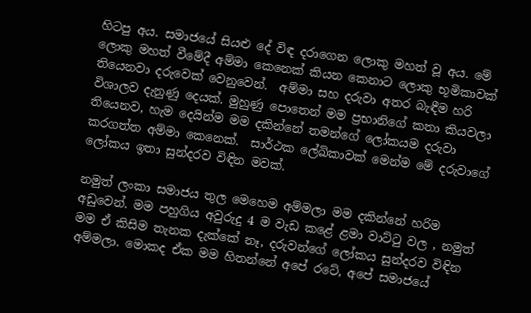හිටපු අය. සමාජයේ සියළු දේ විඳ දරාගෙන ලොකු මහත් වූ අය. මේ ලොකු මහත් වීමේදී අම්මා කෙනෙක් කියන කෙනාට ලොකු භූමිකාවක් තියෙනවා දරුවෙක් වෙනුවෙන්.  අම්මා සහ දරුවා අතර බැඳීම හරි විශාලව දැනුණු දෙයක්. මුහුණු පොතෙන් මම ප්‍රභානිගේ කතා කියවලා තියෙනව, හැම දෙයින්ම මම දකින්නේ තමන්ගේ ලෝකයම දරුවා කරගත්ත අම්මා කෙනෙක්.  සාර්ථක ලේඛිකාවක් මෙන්ම මේ දරුවාගේ ලෝකය ඉතා සුන්දරව විඳින මවක්.

නමුත් ලංකා සමාජය තුල මෙහෙම අම්මලා මම දකින්නේ හරිම අඩුවෙන්. මම පහුගිය අවුරුදු 4 ම වැඩ කළේ ළමා වාට්ටු වල , නමුත් මම ඒ කිසිම තැනක දැක්කේ නෑ, දරුවන්ගේ ලෝකය සුන්දරව විඳින අම්මලා. මොකද ඒක මම හිතන්නේ අපේ රටේ, අපේ සමාජයේ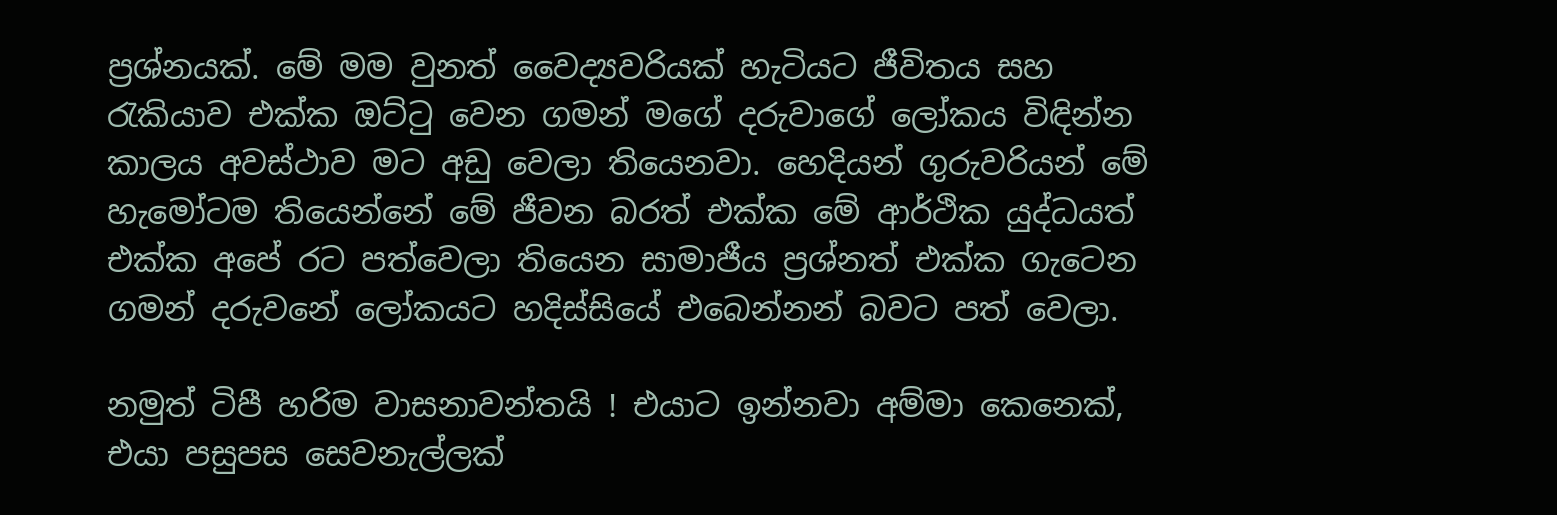ප්‍රශ්නයක්. මේ මම වුනත් වෛද්‍යවරියක් හැටියට ජීවිතය සහ රැකියාව එක්ක ඔට්ටු වෙන ගමන් මගේ දරුවාගේ ලෝකය විඳින්න කාලය අවස්ථාව මට අඩු වෙලා තියෙනවා. හෙදියන් ගුරුවරියන් මේ හැමෝටම තියෙන්නේ මේ ජීවන බරත් එක්ක මේ ආර්ථික යුද්ධයත් එක්ක අපේ රට පත්වෙලා තියෙන සාමාජීය ප්‍රශ්නත් එක්ක ගැටෙන ගමන් දරුවනේ ලෝකයට හදිස්සියේ එබෙන්නන් බවට පත් වෙලා.

නමුත් ටිපී හරිම වාසනාවන්තයි ! එයාට ඉන්නවා අම්මා කෙනෙක්, එයා පසුපස සෙවනැල්ලක්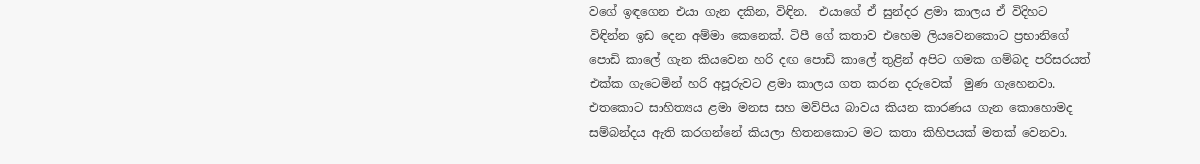වගේ ඉඳගෙන එයා ගැන දකින, විඳින.  එයාගේ ඒ සුන්දර ළමා කාලය ඒ විදිහට විඳින්න ඉඩ දෙන අම්මා කෙනෙක්. ටිපී ගේ කතාව එහෙම ලියවෙනකොට ප්‍රභානිගේ පොඩි කාලේ ගැන කියවෙන හරි දඟ පොඩි කාලේ තුළින් අපිට ගමක ගම්බද පරිසරයත් එක්ක ගැටෙමින් හරි අපූරුවට ළමා කාලය ගත කරන දරුවෙක්  මුණ ගැහෙනවා. එතකොට සාහිත්‍යය ළමා මනස සහ මව්පිය බාවය කියන කාරණය ගැන කොහොමද සම්බන්දය ඇති කරගන්නේ කියලා හිතනකොට මට කතා කිහිපයක් මතක් වෙනවා.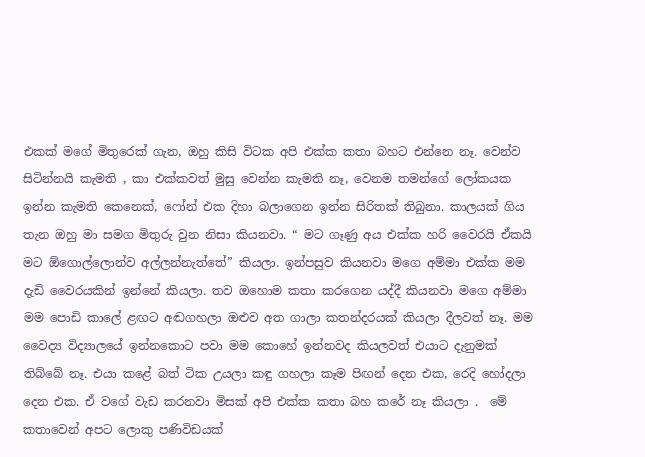එකක් මගේ මිතුරෙක් ගැන, ඔහු කිසි විටක අපි එක්ක කතා බහට එන්නෙ නෑ. වෙන්ව සිටින්නයි කැමති , කා එක්කවත් මුසු වෙන්න කැමති නෑ, වෙනම තමන්ගේ ලෝකයක ඉන්න කැමති කෙනෙක්, ෆෝන් එක දිහා බලාගෙන ඉන්න සිරිතක් තිබුනා. කාලයක් ගිය තැන ඔහු මා සමග මිතුරු වුන නිසා කියනවා. “ මට ගෑණු අය එක්ක හරි වෛරයි ඒකයි මට ඕගොල්ලොන්ව අල්ලන්නැත්තේ” කියලා. ඉන්පසුව කියනවා මගෙ අම්මා එක්ක මම දැඩි වෛරයකින් ඉන්නේ කියලා. තව ඔහොම කතා කරගෙන යද්දී කියනවා මගෙ අම්මා මම පොඩි කාලේ ළඟට අඬගහලා ඔළුව අත ගාලා කතන්දරයක් කියලා දීලවත් නෑ. මම වෛද්‍ය විද්‍යාලයේ ඉන්නකොට පවා මම කොහේ ඉන්නවද කියලවත් එයාට දැනුමක් තිබ්බේ නෑ. එයා කළේ බත් ටික උයලා කඳු ගහලා කෑම පිඟන් දෙන එක, රෙදි හෝදලා දෙන එක. ඒ වගේ වැඩ කරනවා මිසක් අපි එක්ක කතා බහ කරේ නෑ කියලා .  මේ කතාවෙන් අපට ලොකු පණිවිඩයක්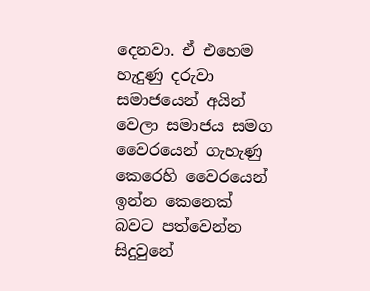දෙනවා. ඒ එහෙම හැදුණු දරුවා සමාජයෙන් අයින් වෙලා සමාජය සමග වෛරයෙන් ගැහැණු කෙරෙහි වෛරයෙන් ඉන්න කෙනෙක් බවට පත්වෙන්න සිදුවුනේ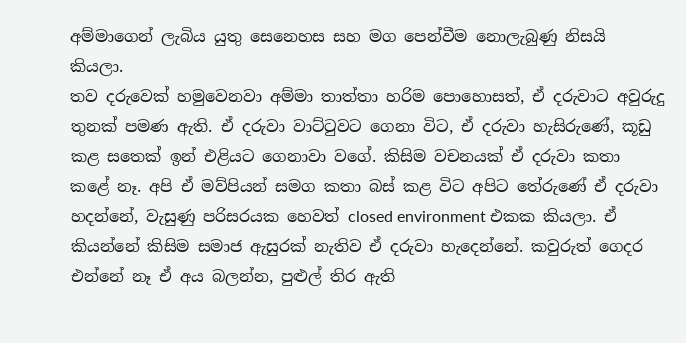අම්මාගෙන් ලැබිය යුතු සෙනෙහස සහ මග පෙන්වීම නොලැබුණු නිසයි කියලා.
තව දරුවෙක් හමුවෙනවා අම්මා තාත්තා හරිම පොහොසත්, ඒ දරුවාට අවුරුදු තුනක් පමණ ඇති. ඒ දරුවා වාට්ටුවට ගෙනා විට, ඒ දරුවා හැසිරුණේ, කූඩු කළ සතෙක් ඉන් එළියට ගෙනාවා වගේ. කිසිම වචනයක් ඒ දරුවා කතා කළේ නෑ. අපි ඒ මව්පියන් සමග කතා බස් කළ විට අපිට තේරුණේ ඒ දරුවා හදන්නේ, වැසුණු පරිසරයක හෙවත් closed environment එකක කියලා. ඒ කියන්නේ කිසිම සමාජ ඇසුරක් නැතිව ඒ දරුවා හැදෙන්නේ. කවුරුත් ගෙදර එන්නේ නෑ ඒ අය බලන්න, පුළුල් තිර ඇති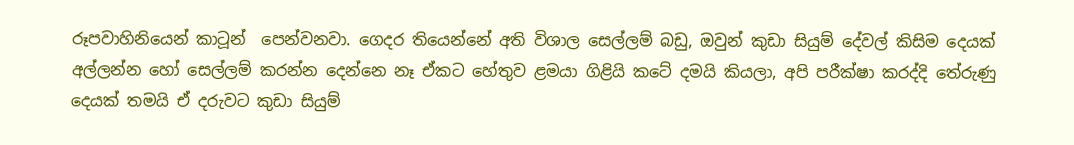රූපවාහිනියෙන් කාටූන්  පෙන්වනවා. ගෙදර තියෙන්නේ අති විශාල සෙල්ලම් බඩු, ඔවුන් කුඩා සියුම් දේවල් කිසිම දෙයක් අල්ලන්න හෝ සෙල්ලම් කරන්න දෙන්නෙ නෑ ඒකට හේතුව ළමයා ගිළියි කටේ දමයි කියලා, අපි පරීක්ෂා කරද්දි තේරුණු දෙයක් තමයි ඒ දරුවට කුඩා සියුම්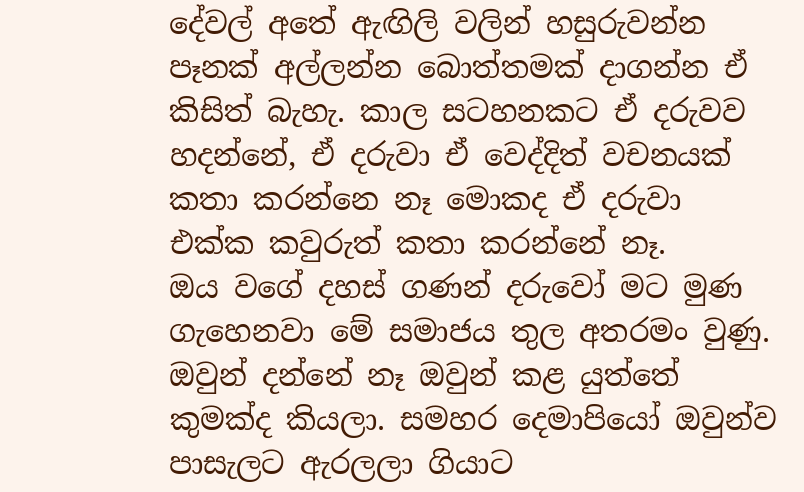දේවල් අතේ ඇඟිලි වලින් හසුරුවන්න පෑනක් අල්ලන්න බොත්තමක් දාගන්න ඒ කිසිත් බැහැ. කාල සටහනකට ඒ දරුවව හදන්නේ, ඒ දරුවා ඒ වෙද්දිත් වචනයක් කතා කරන්නෙ නෑ මොකද ඒ දරුවා එක්ක කවුරුත් කතා කරන්නේ නෑ.
ඔය වගේ දහස් ගණන් දරුවෝ මට මුණ ගැහෙනවා මේ සමාජය තුල අතරමං වුණු. ඔවුන් දන්නේ නෑ ඔවුන් කළ යුත්තේ කුමක්ද කියලා. සමහර දෙමාපියෝ ඔවුන්ව පාසැලට ඇරලලා ගියාට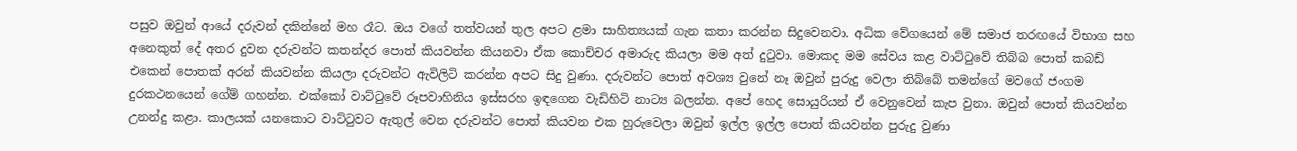පසුව ඔවුන් ආයේ දරුවන් දකින්නේ මහ රෑට. ඔය වගේ තත්වයන් තුල අපට ළමා සාහිත්‍යයක් ගැන කතා කරන්න සිදුවෙනවා. අධික වේගයෙන් මේ සමාජ තරඟයේ විභාග සහ අනෙකුත් දේ අතර දුවන දරුවන්ට කතන්දර පොත් කියවන්න කියනවා ඒක කොච්චර අමාරුද කියලා මම අත් දුටුවා. මොකද මම සේවය කළ වාට්ටුවේ තිබ්බ පොත් කබඩ් එකෙන් පොතක් අරන් කියවන්න කියලා දරුවන්ට ඇවිලිටි කරන්න අපට සිදු වුණා. දරුවන්ට පොත් අවශ්‍ය වුනේ නෑ ඔවුන් පුරුදු වෙලා තිබ්බේ තමන්ගේ මවගේ ජංගම දුරකථනයෙන් ගේම් ගහන්න. එක්කෝ වාට්ටුවේ රූපවාහිනිය ඉස්සරහ ඉඳගෙන වැඩිහිටි නාට්‍ය බලන්න. අපේ හෙද සොයුරියන් ඒ වෙනුවෙන් කැප වුනා. ඔවුන් පොත් කියවන්න උනන්දු කළා. කාලයක් යනකොට වාට්ටුවට ඇතුල් වෙන දරුවන්ට පොත් කියවන එක හුරුවෙලා ඔවුන් ඉල්ල ඉල්ල පොත් කියවන්න පුරුදු වුණා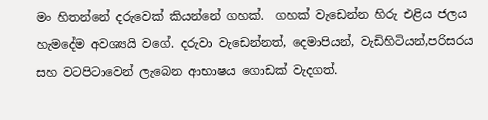මං හිතන්නේ දරුවෙක් කියන්නේ ගහක්.  ගහක් වැඩෙන්න හිරු එළිය ජලය හැමදේම අවශ්‍යයි වගේ. දරුවා වැඩෙන්නත්, දෙමාපියන්, වැඩිහිටියන්,පරිසරය සහ වටපිටාවෙන් ලැබෙන ආභාෂය ගොඩක් වැදගත්.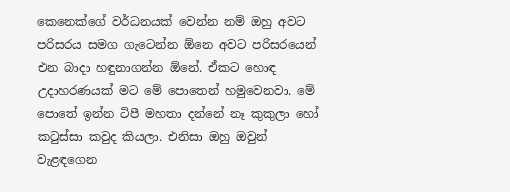කෙනෙක්ගේ වර්ධනයක් වෙන්න නම් ඔහු අවට පරිසරය සමග ගැටෙන්න ඕනෙ අවට පරිසරයෙන් එන බාදා හඳුනාගන්න ඕනේ. ඒකට හොඳ උදාහරණයක් මට මේ පොතෙන් හමුවෙනවා. මේ පොතේ ඉන්න ටිපී මහතා දන්නේ නෑ කුකුලා හෝ කටුස්සා කවුද කියලා. එනිසා ඔහු ඔවුන් වැළඳගෙන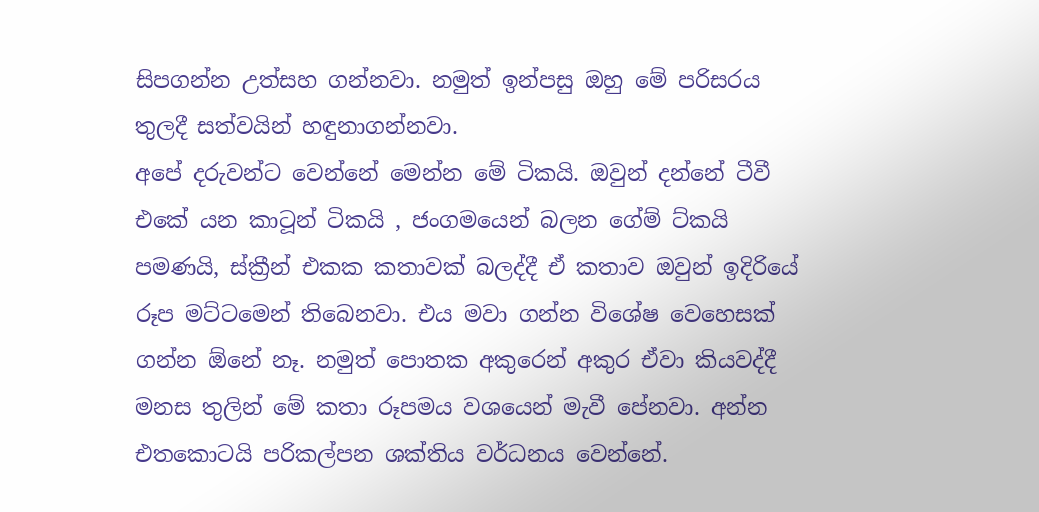සිපගන්න උත්සහ ගන්නවා. නමුත් ඉන්පසු ඔහු මේ පරිසරය තුලදී සත්වයින් හඳුනාගන්නවා.
අපේ දරුවන්ට වෙන්නේ මෙන්න මේ ටිකයි. ඔවුන් දන්නේ ටීවී එකේ යන කාටූන් ටිකයි , ජංගමයෙන් බලන ගේම් ට්කයි පමණයි, ස්ක්‍රීන් එකක කතාවක් බලද්දී ඒ කතාව ඔවුන් ඉදිරියේ රූප මට්ටමෙන් තිබෙනවා. එය මවා ගන්න විශේෂ වෙහෙසක් ගන්න ඕනේ නෑ. නමුත් පොතක අකුරෙන් අකුර ඒවා කියවද්දී මනස තුලින් මේ කතා රූපමය වශයෙන් මැවී පේනවා. අන්න එතකොටයි පරිකල්පන ශක්තිය වර්ධනය වෙන්නේ.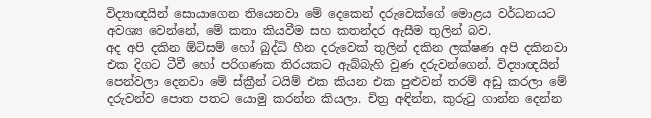විද්‍යාඥයින් සොයාගෙන තියෙනවා මේ දෙකෙන් දරුවෙක්ගේ මොළය වර්ධනයට අවශ්‍ය වෙන්නේ, මේ කතා කියවීම සහ කතන්දර ඇසීම තුලින් බව.
අද අපි දකින ඕටිසම් හෝ බුද්ධි හීන දරුවෙක් තුලින් දකින ලක්ෂණ අපි දකිනවා එක දිගට ටීවී හෝ පරිගණක තිරයකට ඇබ්බැහි වුණ දරුවන්ගෙන්. විද්‍යාඥයින් පෙන්වලා දෙනවා මේ ස්ක්‍රීන් ටයිම් එක කියන එක පුළුවන් තරම් අඩු කරලා මේ දරුවන්ව පොත පතට යොමු කරන්න කියලා. චිත්‍ර අඳින්න, කුරුටු ගාන්න දෙන්න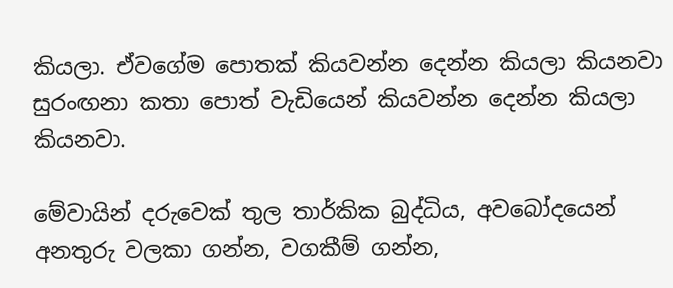කියලා. ඒවගේම පොතක් කියවන්න දෙන්න කියලා කියනවා සුරංඟනා කතා පොත් වැඩියෙන් කියවන්න දෙන්න කියලා කියනවා.

මේවායින් දරුවෙක් තුල තාර්කික බුද්ධිය, අවබෝදයෙන් අනතුරු වලකා ගන්න, වගකීම් ගන්න,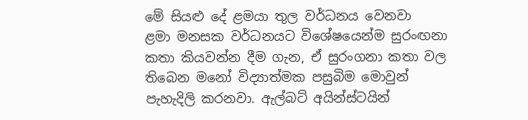මේ සියළු දේ ළමයා තුල වර්ධනය වෙනවා
ළමා මනසක වර්ධනයට විශේෂයෙන්ම සුරංඟනා කතා කියවන්න දීම ගැන, ඒ සුරංගනා කතා වල තිබෙන මනෝ විද්‍යාත්මක පසුබිම මොවුන් පැහැදිලි කරනවා. ඇල්බට් අයින්ස්ටයින්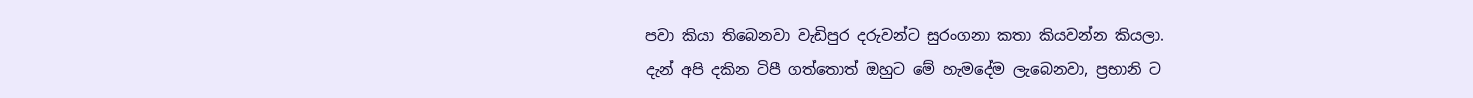පවා කියා තිබෙනවා වැඩිපුර දරුවන්ට සුරංගනා කතා කියවන්න කියලා.
දැන් අපි දකින ටිපී ගත්තොත් ඔහුට මේ හැමදේම ලැබෙනවා, ප්‍රභානි ට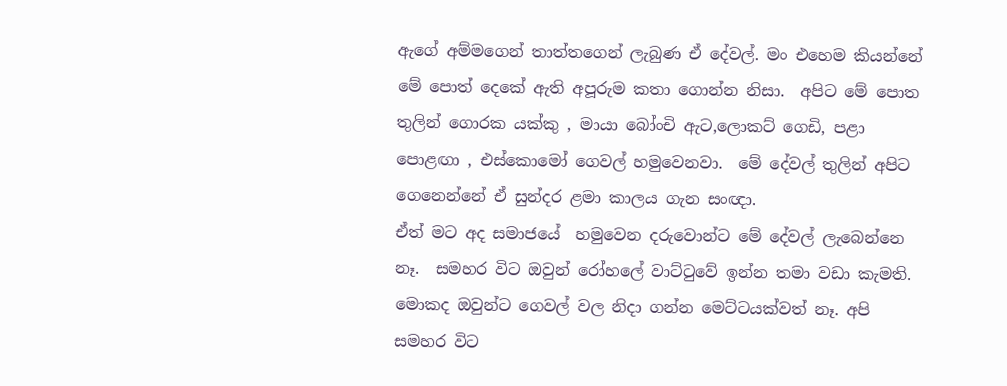ඇගේ අම්මගෙන් තාත්තගෙන් ලැබුණ ඒ දේවල්. මං එහෙම කියන්නේ මේ පොත් දෙකේ ඇති අපූරුම කතා ගොන්න නිසා.  අපිට මේ පොත තුලින් ගොරක යක්කු , මායා බෝංචි ඇට,ලොකට් ගෙඩි, පළා පොළඟා , එස්කොමෝ ගෙවල් හමුවෙනවා.  මේ දේවල් තුලින් අපිට ගෙනෙන්නේ ඒ සුන්දර ළමා කාලය ගැන සංඥා.
ඒත් මට අද සමාජයේ  හමුවෙන දරුවොන්ට මේ දේවල් ලැබෙන්නෙ නෑ.  සමහර විට ඔවුන් රෝහලේ වාට්ටුවේ ඉන්න තමා වඩා කැමති. මොකද ඔවුන්ට ගෙවල් වල නිදා ගන්න මෙට්ටයක්වත් නෑ. අපි සමහර විට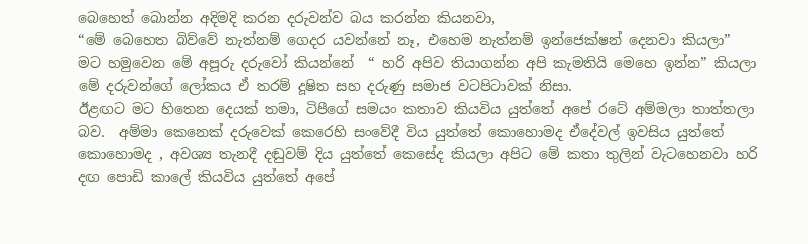බෙහෙත් බොන්න අදිමදි කරන දරුවන්ව බය කරන්න කියනවා,
“මේ බෙහෙත බිව්වේ නැත්නම් ගෙදර යවන්නේ නෑ, එහෙම නැත්නම් ඉන්ජෙක්ෂන් දෙනවා කියලා”
මට හමුවෙන මේ අපූරු දරුවෝ කියන්නේ  “ හරි අපිව තියාගන්න අපි කැමතියි මෙහෙ ඉන්න” කියලා
මේ දරුවන්ගේ ලෝකය ඒ තරම් දූෂිත සහ දරුණු සමාජ වටපිටාවක් නිසා.
ඊළඟට මට හිතෙන දෙයක් තමා, ටිපීගේ සමයං කතාව කියවිය යුත්තේ අපේ රටේ අම්මලා තාත්තලා බව.  අම්මා කෙනෙක් දරුවෙක් කෙරෙහි සංවේදී විය යුත්තේ කොහොමද ඒදේවල් ඉවසිය යුත්තේ කොහොමද , අවශ්‍ය තැනදී දඬුවම් දිය යුත්තේ කෙසේද කියලා අපිට මේ කතා තුලින් වැටහෙනවා හරි දඟ පොඩි කාලේ කියවිය යුත්තේ අපේ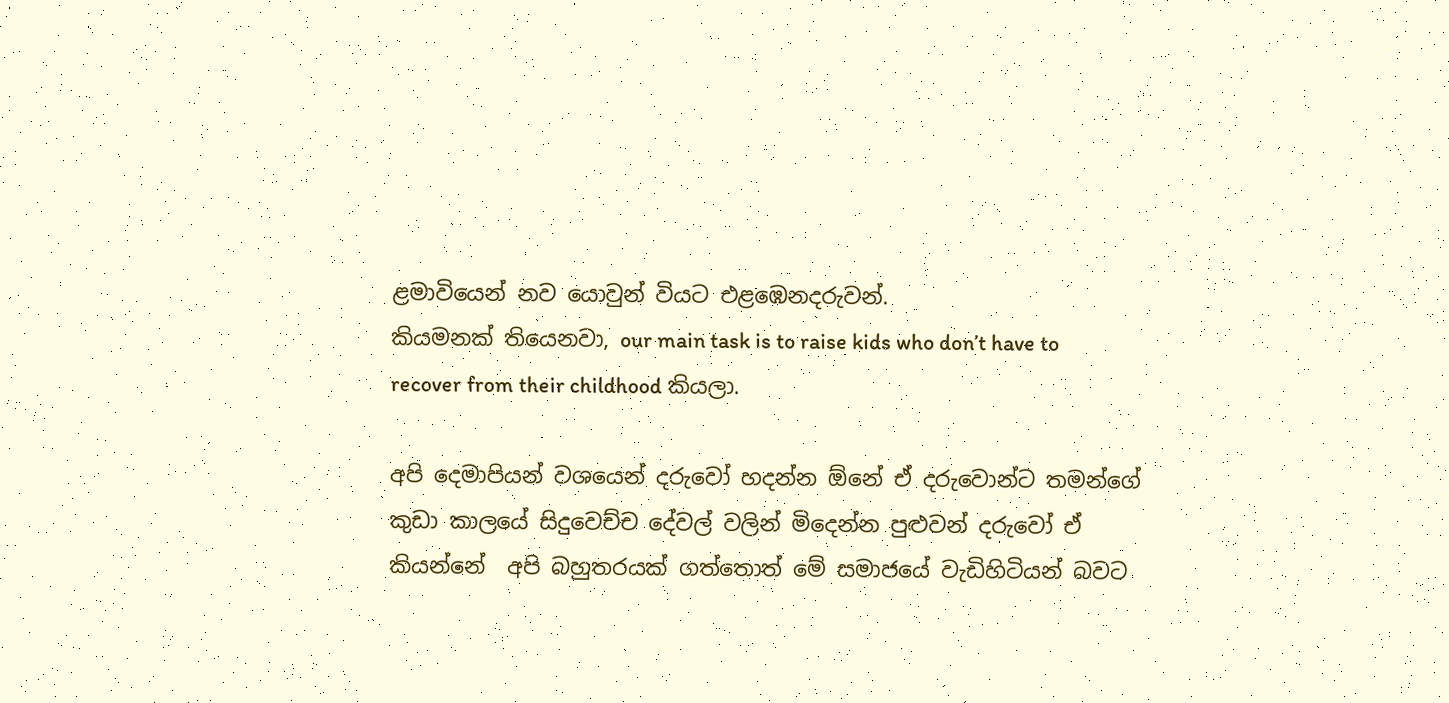ළමාවියෙන් නව යොවුන් වියට එළඹෙනදරුවන්.
කියමනක් තියෙනවා, our main task is to raise kids who don’t have to recover from their childhood කියලා.

අපි දෙමාපියන් වශයෙන් දරුවෝ හදන්න ඕනේ ඒ දරුවොන්ට තමන්ගේ කුඩා කාලයේ සිදුවෙච්ච දේවල් වලින් මිදෙන්න පුළුවන් දරුවෝ ඒ කියන්නේ  අපි බහුතරයක් ගත්තොත් මේ සමාජයේ වැඩිහිටියන් බවට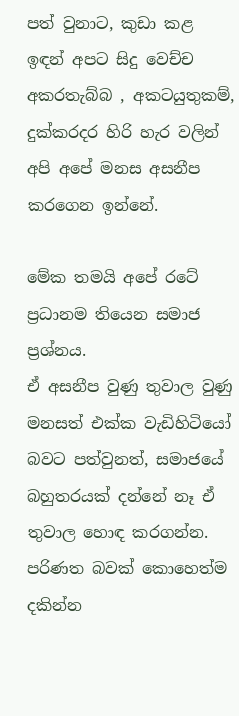පත් වුනාට, කුඩා කළ ඉඳන් අපට සිදු වෙච්ච අකරතැබ්බ , අකටයුතුකම්, දුක්කරදර හිරි හැර වලින් අපි අපේ මනස අසනීප කරගෙන ඉන්නේ.

මේක තමයි අපේ රටේ ප්‍රධානම තියෙන සමාජ ප්‍රශ්නය.
ඒ අසනීප වුණු තුවාල වුණු මනසත් එක්ක වැඩිහිටියෝ බවට පත්වුනත්, සමාජයේ බහුතරයක් දන්නේ නෑ ඒ තුවාල හොඳ කරගන්න. පරිණත බවක් කොහෙත්ම දකින්න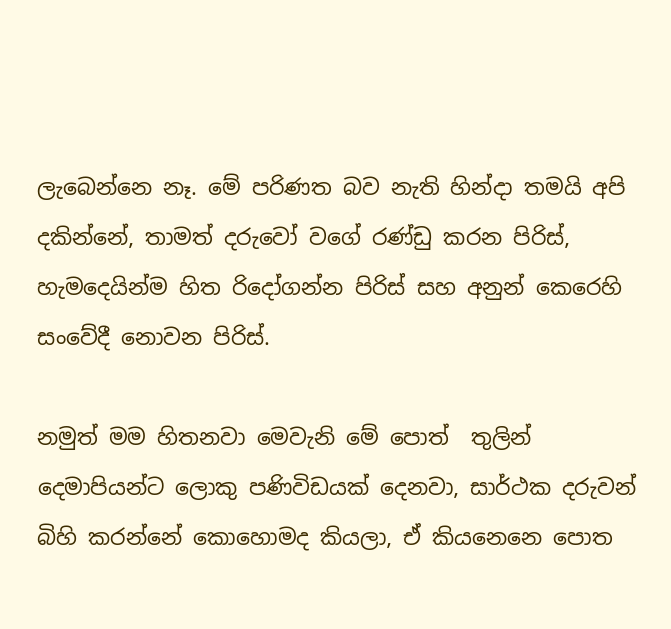ලැබෙන්නෙ නෑ. මේ පරිණත බව නැති හින්දා තමයි අපි දකින්නේ, තාමත් දරුවෝ වගේ රණ්ඩු කරන පිරිස්, හැමදෙයින්ම හිත රිදෝගන්න පිරිස් සහ අනුන් කෙරෙහි සංවේදී නොවන පිරිස්.

නමුත් මම හිතනවා මෙවැනි මේ පොත්  තුලින්  දෙමාපියන්ට ලොකු පණිවිඩයක් දෙනවා, සාර්ථක දරුවන් බිහි කරන්නේ කොහොමද කියලා, ඒ කියනෙනෙ පොත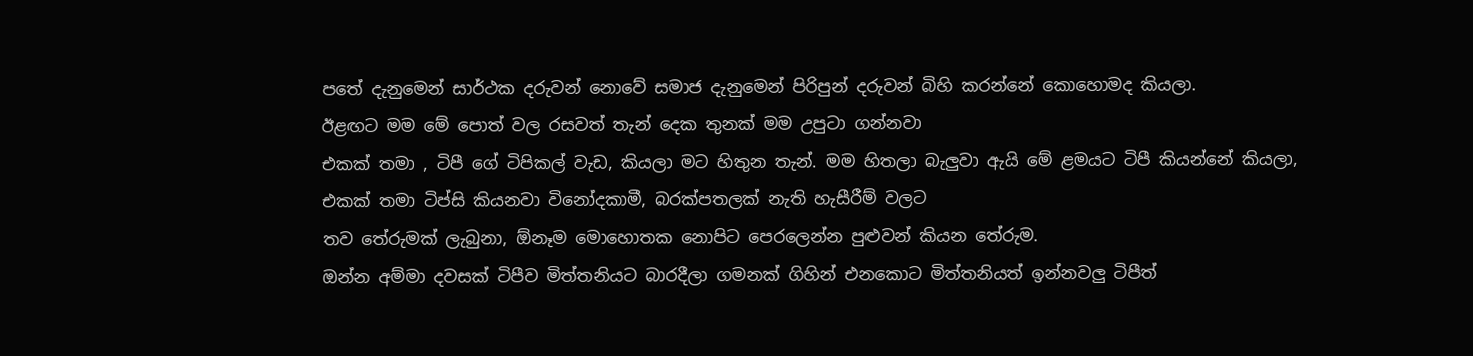පතේ දැනුමෙන් සාර්ථක දරුවන් නොවේ සමාජ දැනුමෙන් පිරිපුන් දරුවන් බිහි කරන්නේ කොහොමද කියලා.
ඊළඟට මම මේ පොත් වල රසවත් තැන් දෙක තුනක් මම උපුටා ගන්නවා
එකක් තමා , ටිපී ගේ ටිපිකල් වැඩ, කියලා මට හිතුන තැන්. මම හිතලා බැලුවා ඇයි මේ ළමයට ටිපී කියන්නේ කියලා,
එකක් තමා ටිප්සි කියනවා විනෝදකාමී, බරක්පතලක් නැති හැසීරීම් වලට
තව තේරුමක් ලැබුනා, ඕනෑම මොහොතක නොපිට පෙරලෙන්න පුළුවන් කියන තේරුම.
ඔන්න අම්මා දවසක් ටිපීව මිත්තනියට බාරදීලා ගමනක් ගිහින් එනකොට මිත්තනියත් ඉන්නවලු ටිපීත්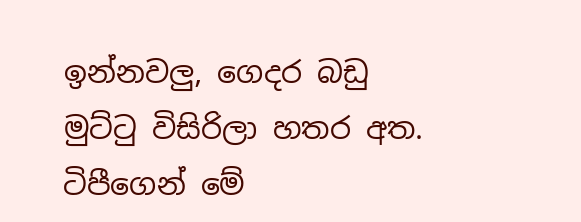ඉන්නවලු, ගෙදර බඩු මුට්ටු විසිරිලා හතර අත. ටිපීගෙන් මේ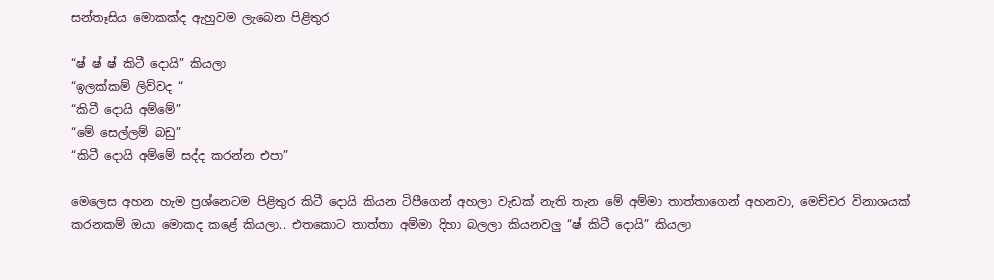සන්තෑසිය මොකක්ද ඇහුවම ලැබෙන පිළිතුර

“ෂ් ෂ් ෂ් කිටී දොයි” කියලා
“ඉලක්කම් ලිව්වද “
“කිටී දොයි අම්මේ”
“මේ සෙල්ලම් බඩු”
“කිටී දොයි අම්මේ සද්ද කරන්න එපා”

මෙලෙස අහන හැම ප්‍රශ්නෙටම පිළිතුර කිටී දොයි කියන ටිපීගෙන් අහලා වැඩක් නැති තැන මේ අම්මා තාත්තාගෙන් අහනවා, මෙච්චර විනාශයක් කරනකම් ඔයා මොකද කළේ කියලා.. එතකොට තාත්තා අම්මා දිහා බලලා කියනවලු “ෂ් කිටී දොයි” කියලා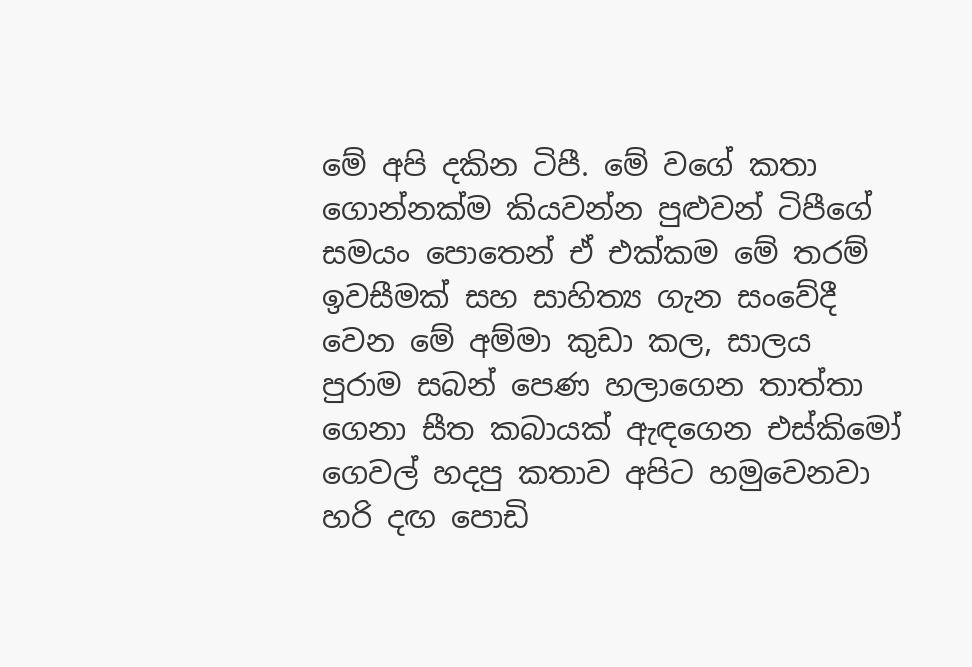මේ අපි දකින ටිපී. මේ වගේ කතා ගොන්නක්ම කියවන්න පුළුවන් ටිපීගේ සමයං පොතෙන් ඒ එක්කම මේ තරම් ඉවසීමක් සහ සාහිත්‍ය ගැන සංවේදී වෙන මේ අම්මා කුඩා කල, සාලය පුරාම සබන් පෙණ හලාගෙන තාත්තා ගෙනා සීත කබායක් ඇඳගෙන එස්කිමෝ ගෙවල් හදපු කතාව අපිට හමුවෙනවා හරි දඟ පොඩි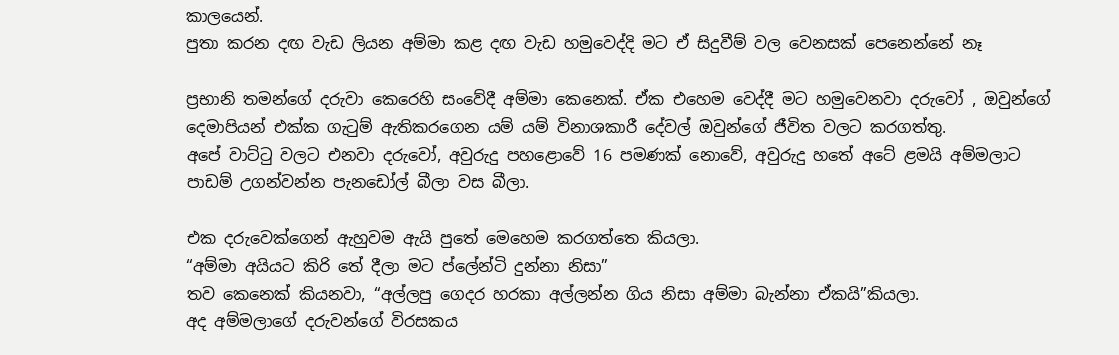කාලයෙන්.
පුතා කරන දඟ වැඩ ලියන අම්මා කළ දඟ වැඩ හමුවෙද්දි මට ඒ සිදුවීම් වල වෙනසක් පෙනෙන්නේ නෑ

ප්‍රභානි තමන්ගේ දරුවා කෙරෙහි සංවේදී අම්මා කෙනෙක්. ඒක එහෙම වෙද්දී මට හමුවෙනවා දරුවෝ , ඔවුන්ගේ දෙමාපියන් එක්ක ගැටුම් ඇතිකරගෙන යම් යම් විනාශකාරී දේවල් ඔවුන්ගේ ජීවිත වලට කරගත්තු.
අපේ වාට්ටු වලට එනවා දරුවෝ, අවුරුදු පහළොවේ 16 පමණක් නොවේ, අවුරුදු හතේ අටේ ළමයි අම්මලාට පාඩම් උගන්වන්න පැනඩෝල් බීලා වස බීලා.

එක දරුවෙක්ගෙන් ඇහුවම ඇයි පුතේ මෙහෙම කරගත්තෙ කියලා.
“අම්මා අයියට කිරි තේ දීලා මට ප්ලේන්ටි දුන්නා නිසා”
තව කෙනෙක් කියනවා, “අල්ලපු ගෙදර හරකා අල්ලන්න ගිය නිසා අම්මා බැන්නා ඒකයි”කියලා.
අද අම්මලාගේ දරුවන්ගේ විරසකය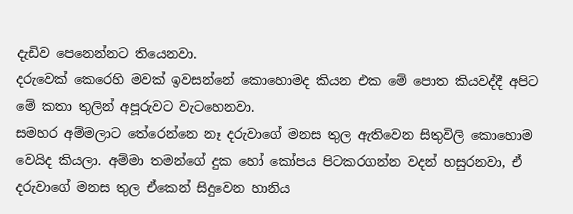දැඩිව පෙනෙන්නට තියෙනවා.
දරුවෙක් කෙරෙහි මවක් ඉවසන්නේ කොහොමද කියන එක මේ පොත කියවද්දී අපිට මේ කතා තුලින් අපූරුවට වැටහෙනවා.
සමහර අම්මලාට තේරෙන්නෙ නෑ දරුවාගේ මනස තුල ඇතිවෙන සිතුවිලි කොහොම වෙයිද කියලා. අම්මා තමන්ගේ දුක හෝ කෝපය පිටකරගන්න වදන් හසුරනවා, ඒ දරුවාගේ මනස තුල ඒකෙන් සිදුවෙන හානිය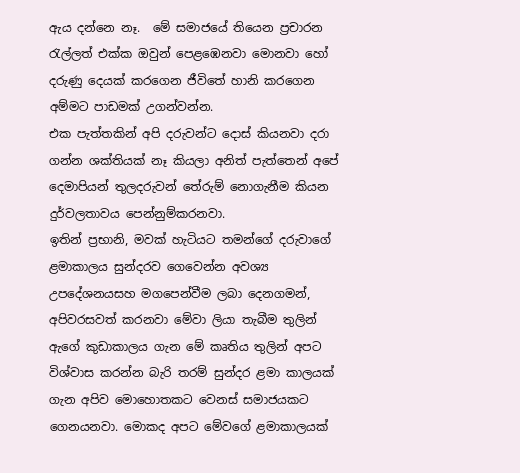ඇය දන්නෙ නෑ.  මේ සමාජයේ තියෙන ප්‍රචාරන රැල්ලත් එක්ක ඔවුන් පෙළඹෙනවා මොනවා හෝ දරුණු දෙයක් කරගෙන ජීවිතේ හානි කරගෙන අම්මට පාඩමක් උගන්වන්න.
එක පැත්තකින් අපි දරුවන්ට දොස් කියනවා දරා ගන්න ශක්තියක් නෑ කියලා අනිත් පැත්තෙන් අපේ දෙමාපියන් තුලදරුවන් තේරුම් නොගැනීම කියන දුර්වලතාවය පෙන්නුම්කරනවා.
ඉතින් ප්‍රභානි, මවක් හැටියට තමන්ගේ දරුවාගේ ළමාකාලය සුන්දරව ගෙවෙන්න අවශ්‍ය උපදේශනයසහ මගපෙන්වීම ලබා දෙනගමන්, අපිවරසවත් කරනවා මේවා ලියා තැබීම තුලින්
ඇගේ කුඩාකාලය ගැන මේ කෘතිය තුලින් අපට විශ්වාස කරන්න බැරි තරම් සුන්දර ළමා කාලයක් ගැන අපිව මොහොතකට වෙනස් සමාජයකට ගෙනයනවා. මොකද අපට මේවගේ ළමාකාලයක්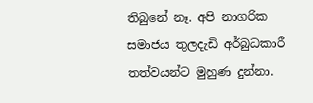තිබුනේ නෑ. අපි නාගරික සමාජය තුලදැඩි අර්බුධකාරී තත්වයන්ට මුහුණ දුන්නා.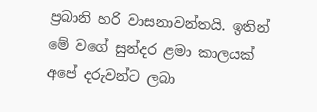ප්‍රබානි හරි වාසනාවන්තයි. ඉතින් මේ වගේ සුන්දර ළමා කාලයක් අපේ දරුවන්ට ලබා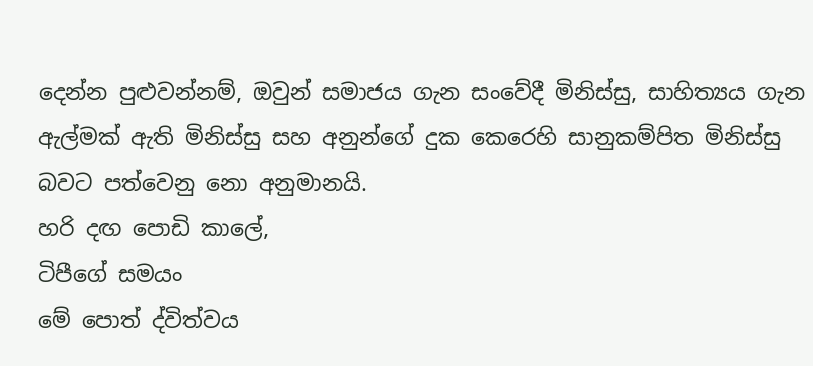දෙන්න පුළුවන්නම්, ඔවුන් සමාජය ගැන සංවේදී මිනිස්සු, සාහිත්‍යය ගැන ඇල්මක් ඇති මිනිස්සු සහ අනුන්ගේ දුක කෙරෙහි සානුකම්පිත මිනිස්සු බවට පත්වෙනු නො අනුමානයි.
හරි දඟ පොඩි කාලේ,
ටිපීගේ සමයං
මේ පොත් ද්විත්වය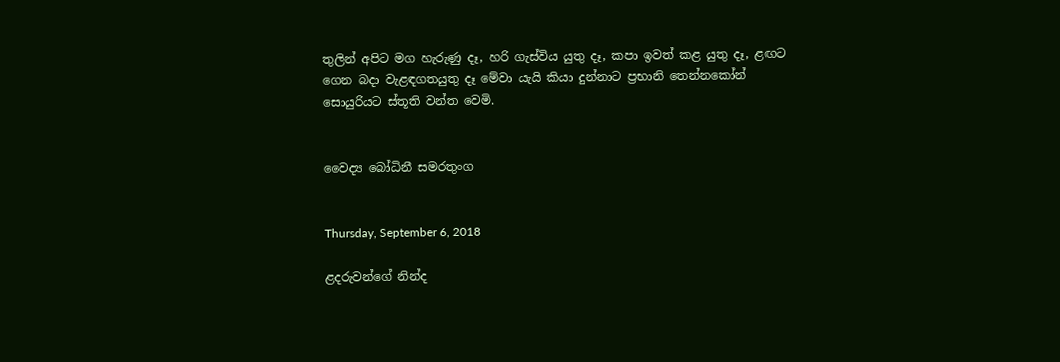තුලින් අපිට මග හැරුණු දෑ, හරි ගැස්විය යුතු දෑ, කපා ඉවත් කළ යුතු දෑ, ළඟට ගෙන බදා වැළඳගතයුතු දෑ මේවා යැයි කියා දුන්නාට ප්‍රභානි තෙන්නකෝන් සොයුරියට ස්තූති වන්ත වෙමි.


වෛද්‍ය බෝධිනී සමරතුංග


Thursday, September 6, 2018

ළදරුවන්ගේ නින්ද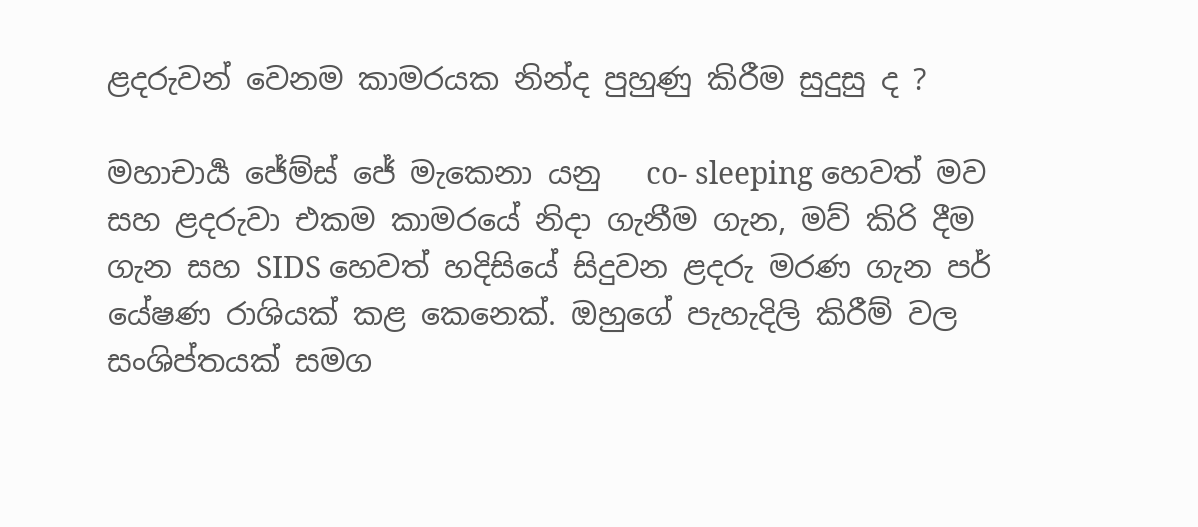ළදරුවන් වෙනම කාමරයක නින්ද පුහුණු කිරීම සුදුසු ද ?

මහාචාර්‍ය ජේම්ස් ජේ මැකෙනා යනු   co- sleeping හෙවත් මව සහ ළදරුවා එකම කාමරයේ නිදා ගැනීම ගැන, මව් කිරි දීම ගැන සහ SIDS හෙවත් හදිසියේ සිදුවන ළදරු මරණ ගැන පර් යේෂණ රාශියක් කළ කෙනෙක්. ඔහුගේ පැහැදිලි කිරීම් වල සංශිප්තයක් සමග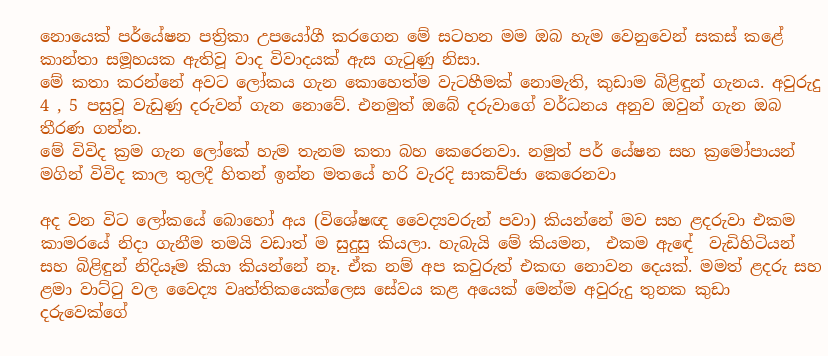නොයෙක් පර්යේෂන පත්‍රිකා උපයෝගී කරගෙන මේ සටහන මම ඔබ හැම වෙනුවෙන් සකස් කළේ කාන්තා සමූහයක ඇතිවූ වාද විවාදයක් ඇස ගැටුණු නිසා.
මේ කතා කරන්නේ අවට ලෝකය ගැන කොහෙත්ම වැටහීමක් නොමැති, කුඩාම බිළිඳුන් ගැනය. අවුරුදු 4 , 5 පසුවූ වැඩුණු දරුවන් ගැන නොවේ. එනමුත් ඔබේ දරුවාගේ වර්ධනය අනුව ඔවුන් ගැන ඔබ තීරණ ගන්න.
මේ විවිද ක්‍රම ගැන ලෝකේ හැම තැනම කතා බහ කෙරෙනවා. නමුත් පර් යේෂන සහ ක්‍රමෝපායන් මගින් විවිද කාල තුලදී හිතන් ඉන්න මතයේ හරි වැරදි සාකච්ජා කෙරෙනවා

අද වන විට ලෝකයේ බොහෝ අය (විශේෂඥ වෛද්‍යවරුන් පවා) කියන්නේ මව සහ ළදරුවා එකම කාමරයේ නිදා ගැනීම තමයි වඩාත් ම සුදුසු කියලා. හැබැයි මේ කියමන,  එකම ඇඳේ  වැඩිහිටියන් සහ බිළිඳුන් නිදියෑම කියා කියන්නේ නෑ. ඒක නම් අප කවුරුත් එකඟ නොවන දෙයක්. මමත් ළදරු සහ ළමා වාට්ටු වල වෛද්‍ය වෘත්තිකයෙක්ලෙස සේවය කළ අයෙක් මෙන්ම අවුරුදු තුනක කුඩා දරුවෙක්ගේ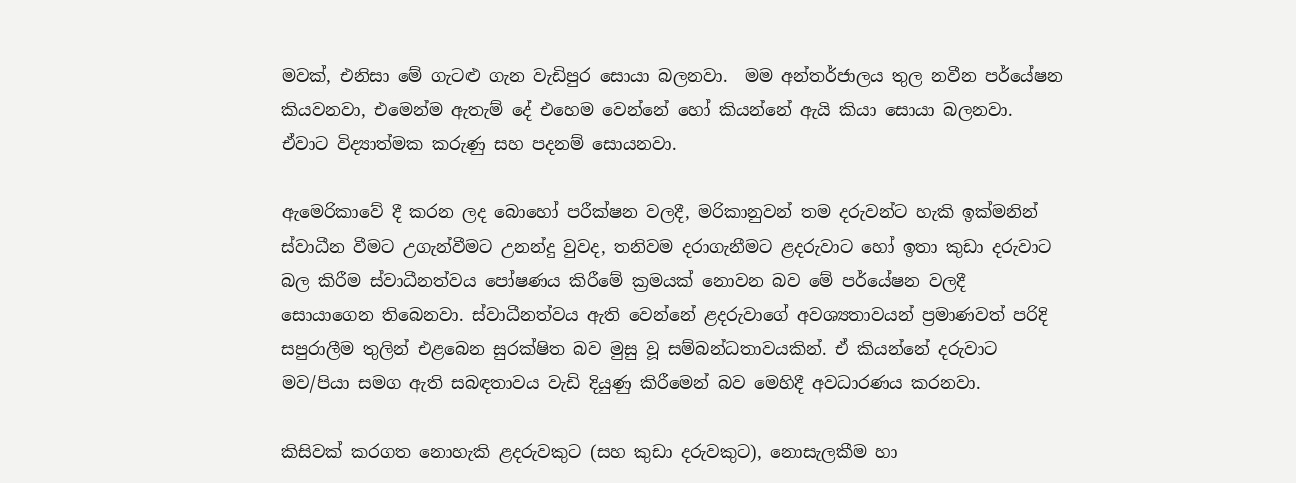මවක්, එනිසා මේ ගැටළු ගැන වැඩිපුර සොයා බලනවා.  මම අන්තර්ජාලය තුල නවීන පර්යේෂන කියවනවා, එමෙන්ම ඇතැම් දේ එහෙම වෙන්නේ හෝ කියන්නේ ඇයි කියා සොයා බලනවා. ඒවාට විද්‍යාත්මක කරුණු සහ පදනම් සොයනවා.

ඇමෙරිකාවේ දී කරන ලද බොහෝ පරීක්ෂන වලදී, මරිකානුවන් තම දරුවන්ට හැකි ඉක්මනින් ස්වාධීන වීමට උගැන්වීමට උනන්දු වුවද, තනිවම දරාගැනීමට ළදරුවාට හෝ ඉතා කුඩා දරුවාට බල කිරීම ස්වාධීනත්වය පෝෂණය කිරීමේ ක්‍රමයක් නොවන බව මේ පර්යේෂන වලදී සොයාගෙන තිබෙනවා. ස්වාධීනත්වය ඇති වෙන්නේ ළදරුවාගේ අවශ්‍යතාවයන් ප්‍රමාණවත් පරිදි සපුරාලීම තුලින් එළබෙන සුරක්ෂිත බව මුසු වූ සම්බන්ධතාවයකින්. ඒ කියන්නේ දරුවාට මව/පියා සමග ඇති සබඳතාවය වැඩි දියුණු කිරීමෙන් බව මෙහිදී අවධාරණය කරනවා.

කිසිවක් කරගත නොහැකි ළදරුවකුට (සහ කුඩා දරුවකුට), නොසැලකීම හා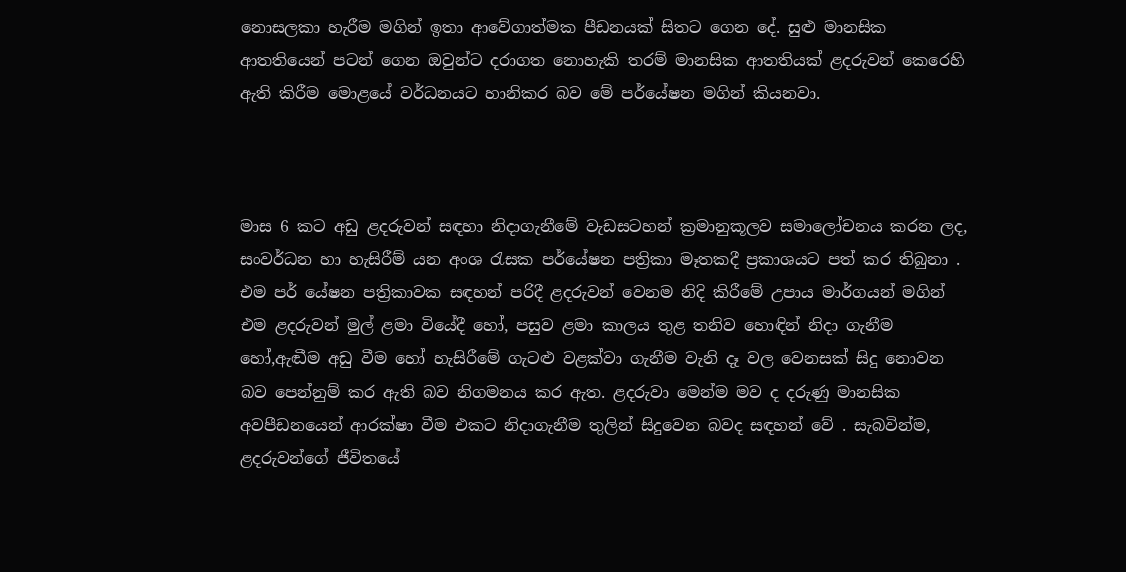නොසලකා හැරීම මගින් ඉතා ආවේගාත්මක පීඩනයක් සිතට ගෙන දේ. සුළු මානසික ආතතියෙන් පටන් ගෙන ඔවුන්ට දරාගත නොහැකි තරම් මානසික ආතතියක් ළදරුවන් කෙරෙහි ඇති කිරීම මොළයේ වර්ධනයට හානිකර බව මේ පර්යේෂන මගින් කියනවා.



මාස 6 කට අඩු ළදරුවන් සඳහා නිදාගැනීමේ වැඩසටහන් ක්‍රමානුකූලව සමාලෝචනය කරන ලද, සංවර්ධන හා හැසිරීම් යන අංශ රැසක පර්යේෂන පත්‍රිකා මෑතකදී ප්‍රකාශයට පත් කර තිබුනා . එම පර් යේෂන පත්‍රිකාවක සඳහන් පරිදී ළදරුවන් වෙනම නිදි කිරීමේ උපාය මාර්ගයන් මගින් එම ළදරුවන් මුල් ළමා වියේදී හෝ, පසුව ළමා කාලය තුළ තනිව හොඳින් නිදා ගැනීම හෝ,ඇඬීම අඩු වීම හෝ හැසිරීමේ ගැටළු වළක්වා ගැනීම වැනි දෑ වල වෙනසක් සිදු නොවන බව පෙන්නුම් කර ඇති බව නිගමනය කර ඇත. ළදරුවා මෙන්ම මව ද දරුණු මානසික අවපීඩනයෙන් ආරක්ෂා වීම එකට නිදාගැනීම තුලින් සිදුවෙන බවද සඳහන් වේ . සැබවින්ම, ළදරුවන්ගේ ජීවිතයේ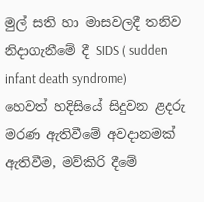මුල් සති හා මාසවලදී තනිව නිදාගැනීමේ දී SIDS ( sudden infant death syndrome)  හෙවත් හදිසියේ සිදුවන ළදරු මරණ ඇතිවීමේ අවදානමක් ඇතිවීම, මව්කිරි දීමේ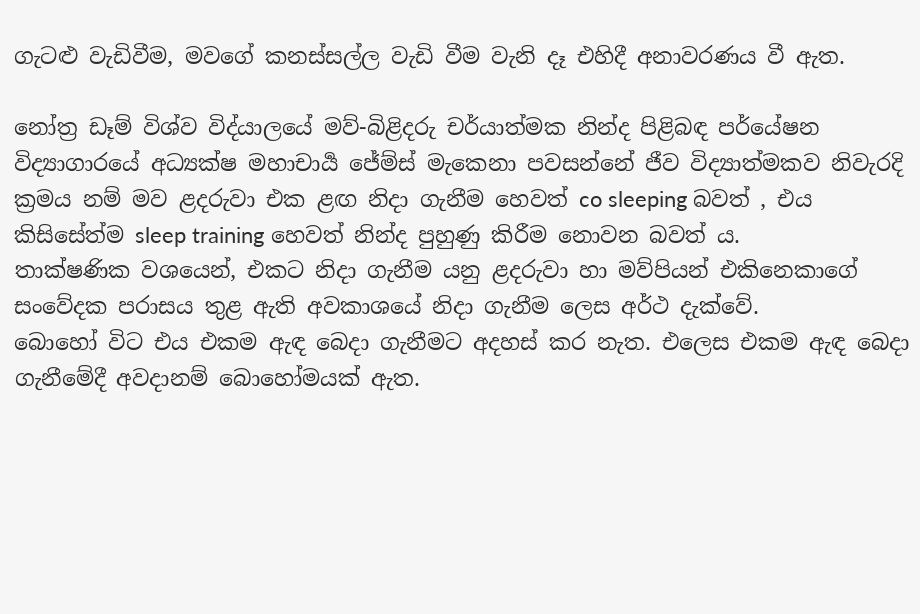ගැටළු වැඩිවීම, මවගේ කනස්සල්ල වැඩි වීම වැනි දෑ එහිදී අනාවරණය වී ඇත.

නෝත්‍ර ඩෑම් විශ්ව විද්යාලයේ මව්-බිළිදරු චර්යාත්මක නින්ද පිළිබඳ පර්යේෂන විද්‍යාගාරයේ අධ්‍යක්ෂ මහාචාර්‍ය ජේම්ස් මැකෙනා පවසන්නේ ජීව විද්‍යාත්මකව නිවැරදි ක්‍රමය නම් මව ළදරුවා එක ළඟ නිදා ගැනීම හෙවත් co sleeping බවත් , එය කිසිසේත්ම sleep training හෙවත් නින්ද පුහුණු කිරීම නොවන බවත් ය.
තාක්ෂණික වශයෙන්, එකට නිදා ගැනීම යනු ළදරුවා හා මව්පියන් එකිනෙකාගේ සංවේදක පරාසය තුළ ඇති අවකාශයේ නිදා ගැනීම ලෙස අර්ථ දැක්වේ.
බොහෝ විට එය එකම ඇඳ බෙදා ගැනීමට අදහස් කර නැත. එලෙස එකම ඇඳ බෙදා ගැනීමේදී අවදානම් බොහෝමයක් ඇත.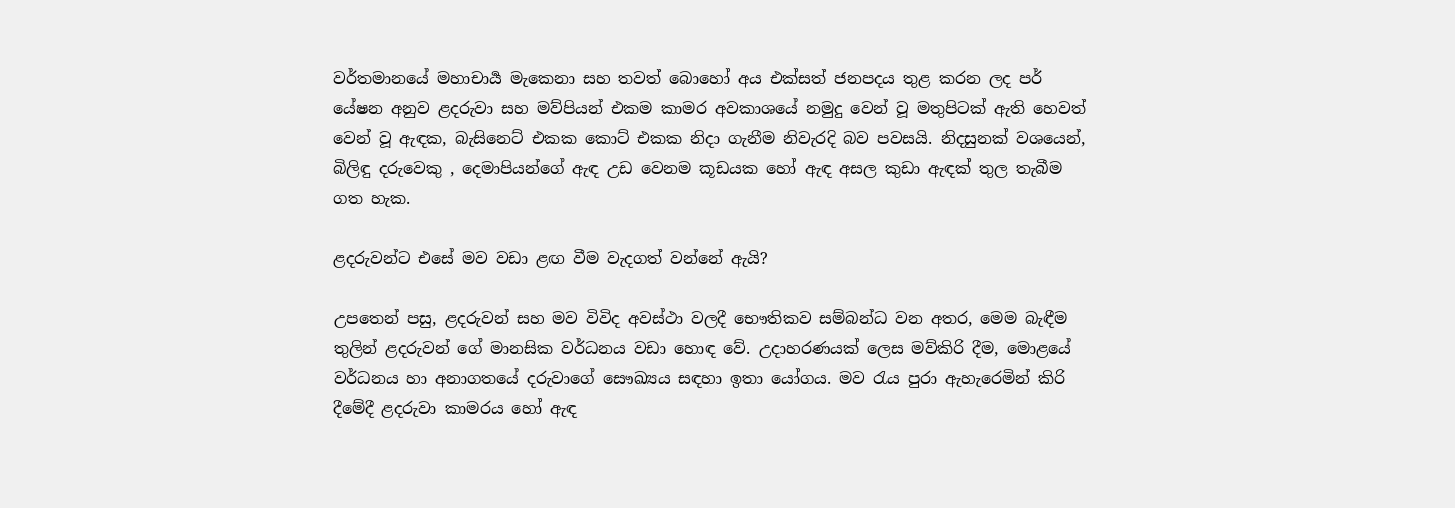වර්තමානයේ මහාචාර්‍ය මැකෙනා සහ තවත් බොහෝ අය එක්සත් ජනපදය තුළ කරන ලද පර් යේෂන අනුව ළදරුවා සහ මව්පියන් එකම කාමර අවකාශයේ නමුදු වෙන් වූ මතුපිටක් ඇති හෙවත් වෙන් වූ ඇඳක, බැසිනෙට් එකක කොට් එකක නිදා ගැනීම නිවැරදි බව පවසයි. නිදසුනක් වශයෙන්, බිලිඳු දරුවෙකු , දෙමාපියන්ගේ ඇඳ උඩ වෙනම කූඩයක හෝ ඇඳ අසල කුඩා ඇඳක් තුල තැබීම ගත හැක.

ළදරුවන්ට එසේ මව වඩා ළඟ වීම වැදගත් වන්නේ ඇයි?

උපතෙන් පසු, ළදරුවන් සහ මව විවිද අවස්ථා වලදී භෞතිකව සම්බන්ධ වන අතර, මෙම බැඳීම තුලින් ළදරුවන් ගේ මානසික වර්ධනය වඩා හොඳ වේ. උදාහරණයක් ලෙස මව්කිරි දීම, මොළයේ වර්ධනය හා අනාගතයේ දරුවාගේ සෞඛ්‍යය සඳහා ඉතා යෝගය. මව රැය පුරා ඇහැරෙමින් කිරි දීමේදී ළදරුවා කාමරය හෝ ඇඳ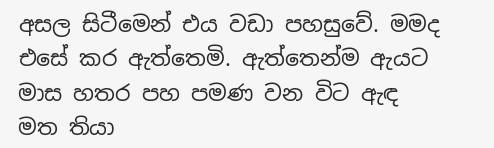අසල සිටීමෙන් එය වඩා පහසුවේ. මමද එසේ කර ඇත්තෙමි. ඇත්තෙන්ම ඇයට මාස හතර පහ පමණ වන විට ඇඳ මත තියා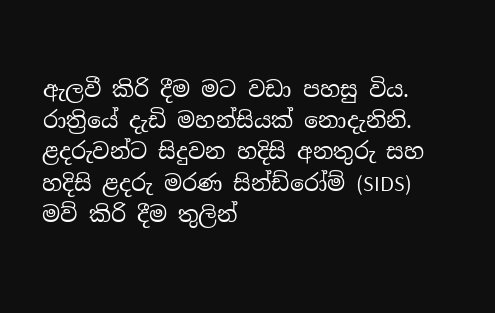ඇලවී කිරි දීම මට වඩා පහසු විය. රාත්‍රියේ දැඩි මහන්සියක් නොදැනිනි. ළදරුවන්ට සිදුවන හදිසි අනතුරු සහ හදිසි ළදරු මරණ සින්ඩ්රෝම් (SIDS) මව් කිරි දීම තුලින්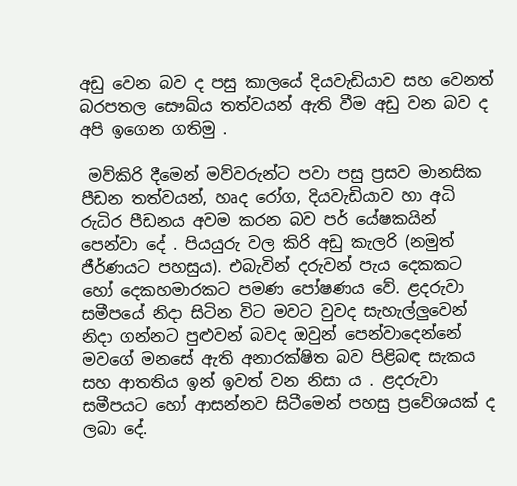අඩු වෙන බව ද පසු කාලයේ දියවැඩියාව සහ වෙනත් බරපතල සෞඛ්ය තත්වයන් ඇති වීම අඩු වන බව ද අපි ඉගෙන ගතිමු .

 මව්කිරි දීමෙන් මව්වරුන්ට පවා පසු ප්‍රසව මානසික පීඩන තත්වයන්, හෘද රෝග, දියවැඩියාව හා අධි රුධිර පීඩනය අවම කරන බව පර් යේෂකයින් පෙන්වා දේ . පියයුරු වල කිරි අඩු කැලරි (නමුත් ජීර්ණයට පහසුය). එබැවින් දරුවන් පැය දෙකකට  හෝ දෙකහමාරකට පමණ පෝෂණය වේ. ළදරුවා සමීපයේ නිදා සිටින විට මවට වුවද සැහැල්ලුවෙන් නිදා ගන්නට පුළුවන් බවද ඔවුන් පෙන්වාදෙන්නේ මවගේ මනසේ ඇති අනාරක්ෂිත බව පිළිබඳ සැකය සහ ආතතිය ඉන් ඉවත් වන නිසා ය . ළදරුවා සමීපයට හෝ ආසන්නව සිටීමෙන් පහසු ප්‍රවේශයක් ද ලබා දේ.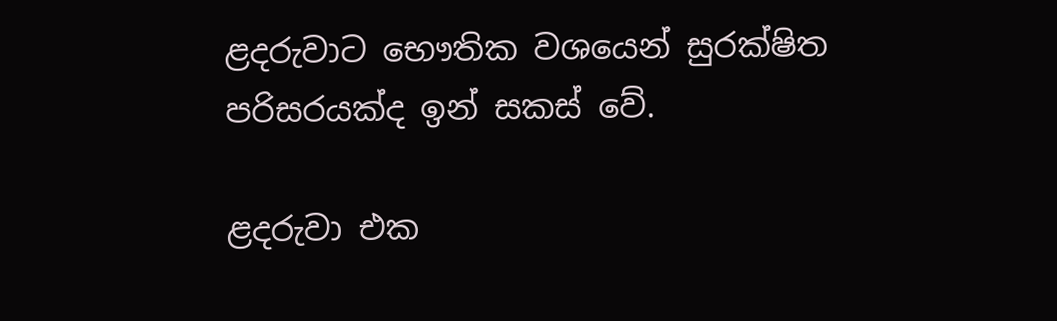ළදරුවාට භෞතික වශයෙන් සුරක්ෂිත පරිසරයක්ද ඉන් සකස් වේ.

ළදරුවා එක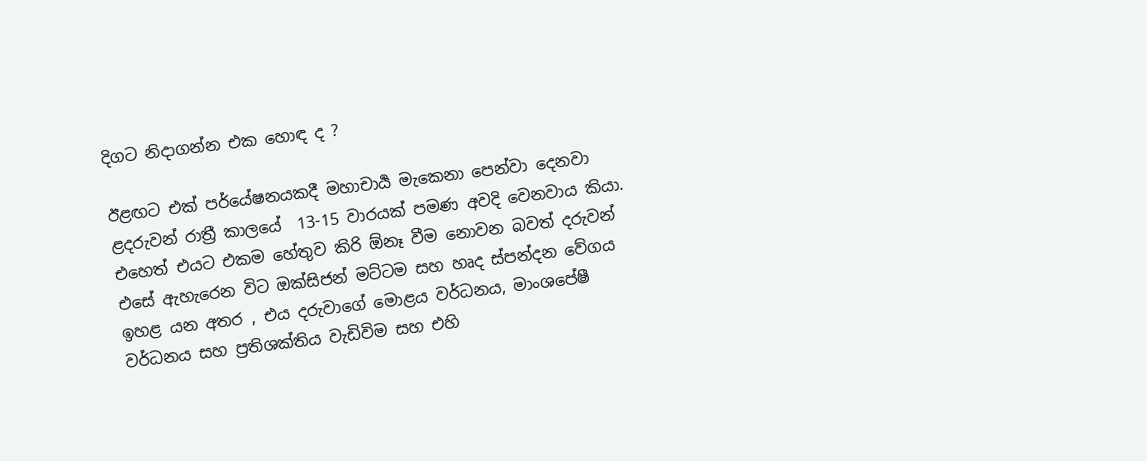දිගට නිදාගන්න එක හොඳ ද ?

ඊළඟට එක් පර්යේෂනයකදී මහාචාර්‍ය මැකෙනා පෙන්වා දෙනවා ළදරුවන් රාත්‍රී කාලයේ  13-15 වාරයක් පමණ අවදි වෙනවාය කියා. එහෙත් එයට එකම හේතුව කිරි ඕනෑ වීම නොවන බවත් දරුවන් එසේ ඇහැරෙන විට ඔක්සිජන් මට්ටම සහ හෘද ස්පන්දන වේගය ඉහළ යන අතර , එය දරුවාගේ මොළය වර්ධනය, මාංශපේෂී වර්ධනය සහ ප්‍රතිශක්තිය වැඩිවිම සහ එහි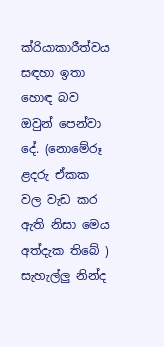ක්රියාකාරීත්වය සඳහා ඉතා හොඳ බව ඔවුන් පෙන්වා දේ. (නොමේරූ ළදරු ඒකක වල වැඩ කර ඇති නිසා මෙය අත්දැක තිබේ ) සැහැල්ලු නින්ද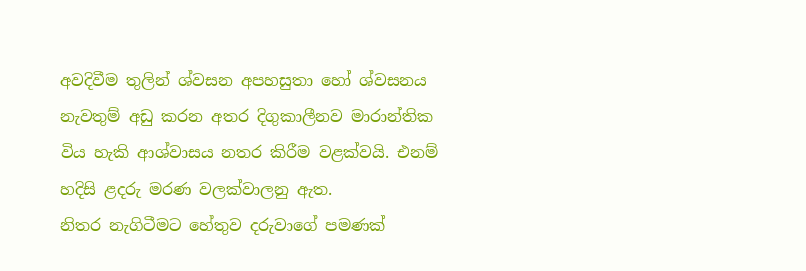අවදිවීම තුලින් ශ්වසන අපහසුතා හෝ ශ්වසනය නැවතුම් අඩු කරන අතර දිගුකාලීනව මාරාන්තික විය හැකි ආශ්වාසය නතර කිරීම වළක්වයි. එනම් හදිසි ළදරු මරණ වලක්වාලනු ඇත.
නිතර නැගිටීමට හේතුව දරුවාගේ පමණක්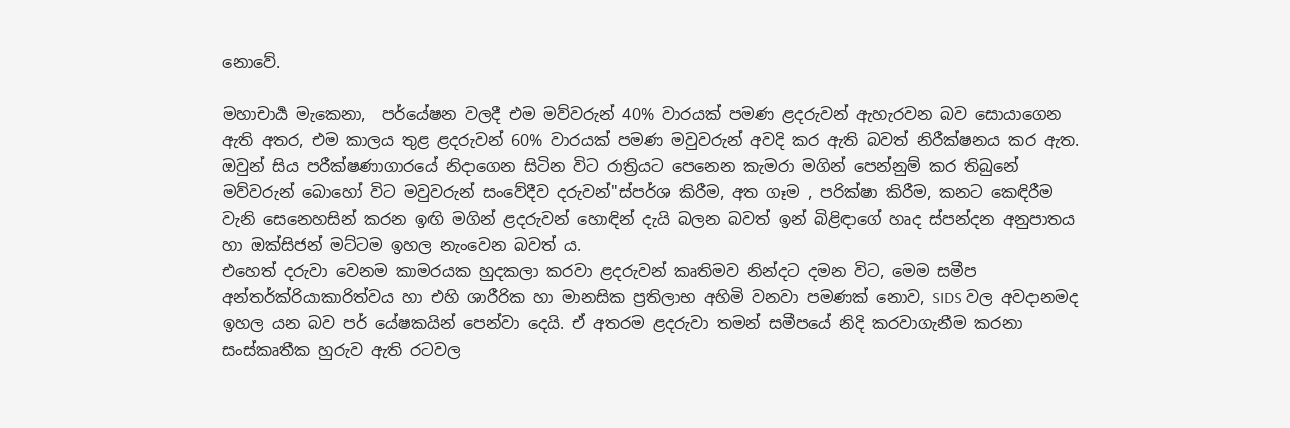නොවේ.

මහාචාර්‍ය මැකෙනා,  පර්යේෂන වලදී එම මව්වරුන් 40% වාරයක් පමණ ළදරුවන් ඇහැරවන බව සොයාගෙන ඇති අතර, එම කාලය තුළ ළදරුවන් 60% වාරයක් පමණ මවුවරුන් අවදි කර ඇති බවත් නිරීක්ෂනය කර ඇත. ඔවුන් සිය පරීක්ෂණාගාරයේ නිදාගෙන සිටින විට රාත්‍රියට පෙනෙන කැමරා මගින් පෙන්නුම් කර තිබුනේ මව්වරුන් බොහෝ විට මවුවරුන් සංවේදීව දරුවන්"ස්පර්ශ කිරීම, අත ගෑම , පරික්ෂා කිරීම, කනට කෙඳිරීම වැනි සෙනෙහසින් කරන ඉඟි මගින් ළදරුවන් හොඳින් දැයි බලන බවත් ඉන් බිළිඳාගේ හෘද ස්පන්දන අනුපාතය හා ඔක්සිජන් මට්ටම ඉහල නැංවෙන බවත් ය.
එහෙත් දරුවා වෙනම කාමරයක හුදකලා කරවා ළදරුවන් කෘතිමව නින්දට දමන විට, මෙම සමීප අන්තර්ක්රියාකාරිත්වය හා එහි ශාරීරික හා මානසික ප්‍රතිලාභ අහිමි වනවා පමණක් නොව, SIDS වල අවදානමද ඉහල යන බව පර් යේෂකයින් පෙන්වා දෙයි. ඒ අතරම ළදරුවා තමන් සමීපයේ නිදි කරවාගැනීම කරනා සංස්කෘතීක හුරුව ඇති රටවල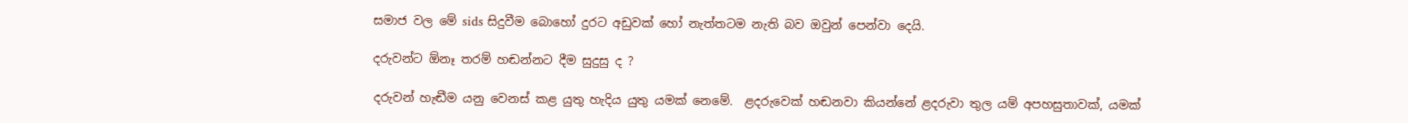සමාජ වල මේ sids සිදුවීම බොහෝ දුරට අඩුවක් හෝ නැත්තටම නැති බව ඔවුන් පෙන්වා දෙයි.

දරුවන්ට ඕනෑ තරම් හඬන්නට දීම සුදුසු ද ?

දරුවන් හැඬීම යනු වෙනස් කළ යුතු හැදිය යුතු යමක් නෙමේ.  ළදරුවෙක් හඬනවා කියන්නේ ළදරුවා තුල යම් අපහසුතාවක්, යමක්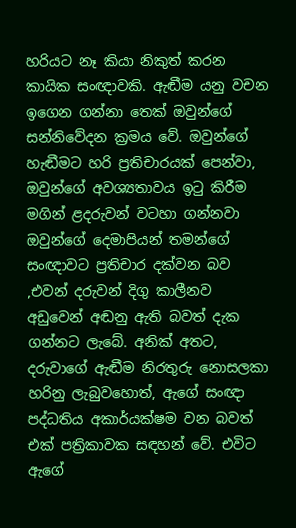හරියට නෑ කියා නිකුත් කරන කායික සංඥාවකි. ඇඬීම යනු වචන ඉගෙන ගන්නා තෙක් ඔවුන්ගේ සන්නිවේදන ක්‍රමය වේ. ඔවුන්ගේ හැඬීමට හරි ප්‍රතිචාරයක් පෙන්වා, ඔවුන්ගේ අවශ්‍යතාවය ඉටු කිරීම මගින් ළදරුවන් වටහා ගන්නවා ඔවුන්ගේ දෙමාපියන් තමන්ගේ සංඥාවට ප්‍රතිචාර දක්වන බව ,එවන් දරුවන් දිගු කාලීනව අඩුවෙන් අඬනු ඇති බවත් දැක ගන්නට ලැබේ. අනික් අතට, දරුවාගේ ඇඬීම නිරතුරු නොසලකා හරිනු ලැබුවහොත්, ඇගේ සංඥා පද්ධතිය අකාර්යක්ෂම වන බවත්  එක් පත්‍රිකාවක සඳහන් වේ. එවිට ඇගේ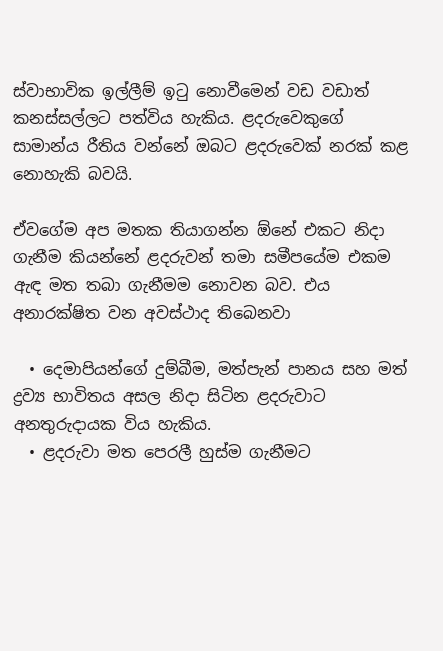ස්වාභාවික ඉල්ලීම් ඉටු නොවීමෙන් වඩ වඩාත් කනස්සල්ලට පත්විය හැකිය. ළදරුවෙකුගේ සාමාන්ය රීතිය වන්නේ ඔබට ළදරුවෙක් නරක් කළ නොහැකි බවයි.

ඒවගේම අප මතක තියාගන්න ඕනේ එකට නිදා ගැනීම කියන්නේ ළදරුවන් තමා සමීපයේම එකම ඇඳ මත තබා ගැනීමම නොවන බව. එය අනාරක්ෂිත වන අවස්ථාද තිබෙනවා

  • දෙමාපියන්ගේ දුම්බීම, මත්පැන් පානය සහ මත් ද්‍රව්‍ය භාවිතය අසල නිදා සිටින ළදරුවාට අනතුරුදායක විය හැකිය.
  • ළදරුවා මත පෙරලී හුස්ම ගැනීමට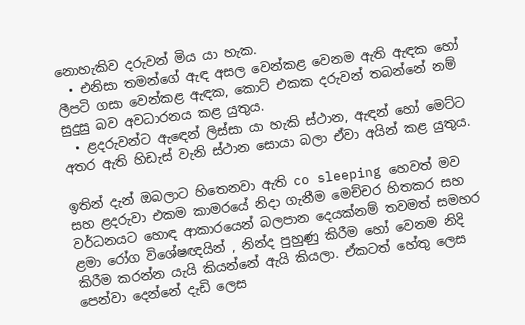නොහැකිව දරුවන් මිය යා හැක.
  • එනිසා තමන්ගේ ඇඳ අසල වෙන්කළ වෙනම ඇති ඇඳක හෝ ලීපටි ගසා වෙන්කළ ඇඳක, කොට් එකක දරුවන් තබන්නේ නම් සුදුසු බව අවධාරනය කළ යුතුය.
  • ළදරුවන්ට ඇඳෙන් ලිස්සා යා හැකි ස්ථාන, ඇඳන් හෝ මෙට්ට අතර ඇති හිඩැස් වැනි ස්ථාන සොයා බලා ඒවා අයින් කළ යුතුය.

ඉතින් දැන් ඔබලාට හිතෙනවා ඇති co sleeping හෙවත් මව සහ ළදරුවා එකම කාමරයේ නිදා ගැනීම මෙච්චර හිතකර සහ වර්ධනයට හොඳ ආකාරයෙන් බලපාන දෙයක්නම් තවමත් සමහර ළමා රෝග විශේෂඥයින් , නින්ද පුහුණු කිරීම හෝ වෙනම නිදි කිරීම කරන්න යැයි කියන්නේ ඇයි කියලා. ඒකටත් හේතු ලෙස පෙන්වා දෙන්නේ දැඩි ලෙස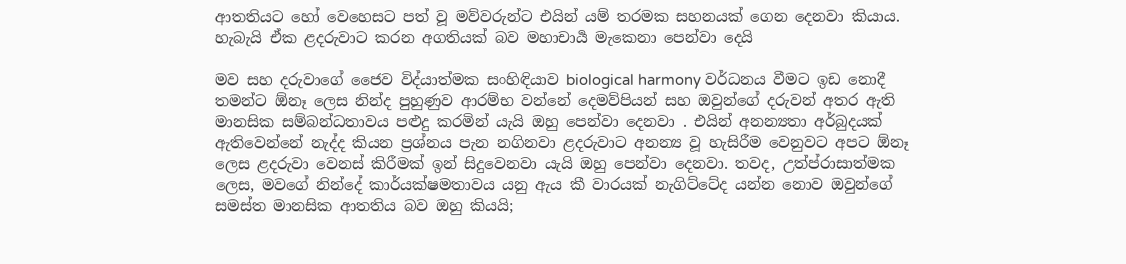ආතතියට හෝ වෙහෙසට පත් වූ මව්වරුන්ට එයින් යම් තරමක සහනයක් ගෙන දෙනවා කියාය. හැබැයි ඒක ළදරුවාට කරන අගතියක් බව මහාචාර්‍ය මැකෙනා පෙන්වා දෙයි

මව සහ දරුවාගේ ජෛව විද්යාත්මක සංහිඳියාව biological harmony වර්ධනය වීමට ඉඩ නොදී තමන්ට ඕනෑ ලෙස නින්ද පුහුණුව ආරම්භ වන්නේ දෙමව්පියන් සහ ඔවුන්ගේ දරුවන් අතර ඇති මානසික සම්බන්ධතාවය පළුදු කරමින් යැයි ඔහු පෙන්වා දෙනවා . එයින් අනන්‍යතා අර්බුදයක් ඇතිවෙන්නේ නැද්ද කියන ප්‍රශ්නය පැන නගිනවා ළදරුවාට අනන්‍ය වූ හැසිරීම වෙනුවට අපට ඕනෑ ලෙස ළදරුවා වෙනස් කිරීමක් ඉන් සිදුවෙනවා යැයි ඔහු පෙන්වා දෙනවා. තවද, උත්ප්රාසාත්මක ලෙස, මවගේ නින්දේ කාර්යක්ෂමතාවය යනු ඇය කී වාරයක් නැගිට්ටේද යන්න නොව ඔවුන්ගේ සමස්ත මානසික ආතතිය බව ඔහු කියයි;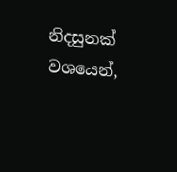නිදසුනක් වශයෙන්,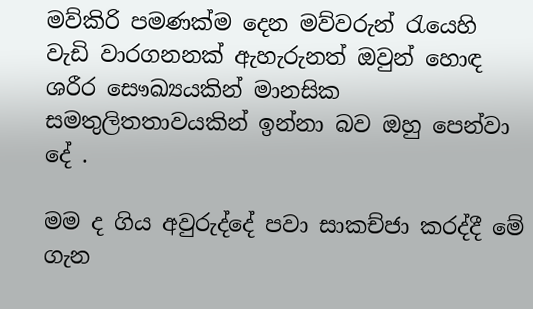මව්කිරි පමණක්ම දෙන මව්වරුන් රැයෙහි වැඩි වාරගනනක් ඇහැරුනත් ඔවුන් හොඳ ශරීර සෞඛ්‍යයකින් මානසික සමතුලිතතාවයකින් ඉන්නා බව ඔහු පෙන්වා දේ .

මම ද ගිය අවුරුද්දේ පවා සාකච්ජා කරද්දී මේ ගැන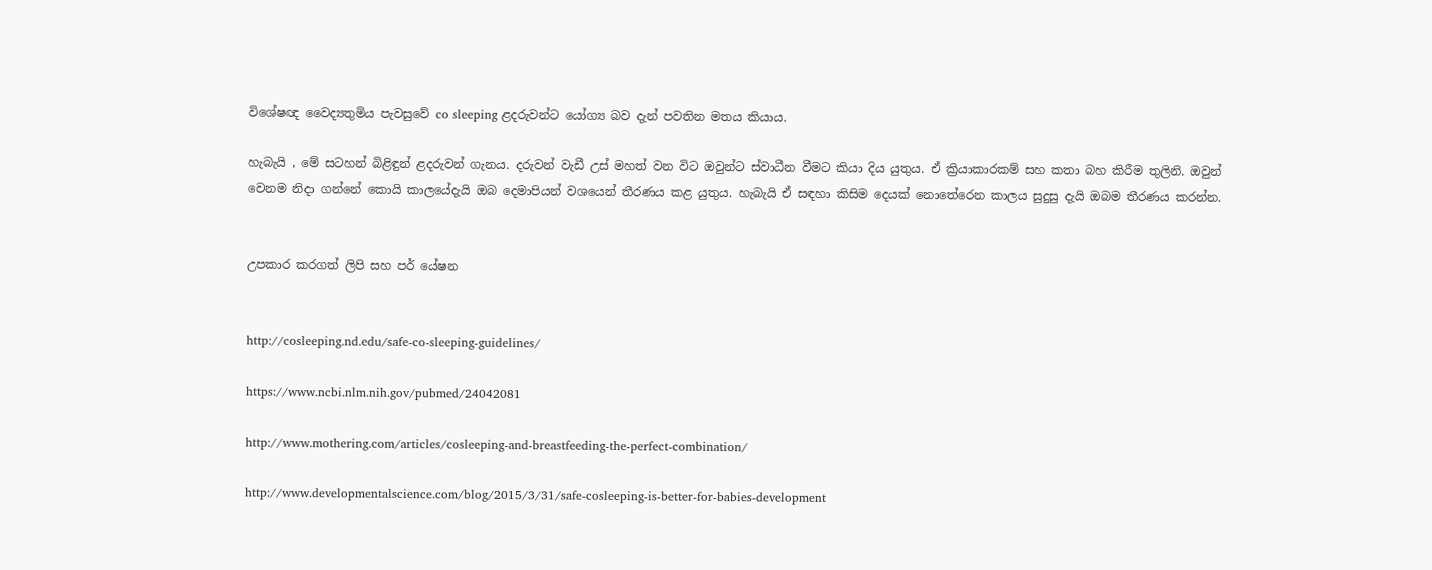විශේෂඥ වෛද්‍යතුමිය පැවසුවේ co sleeping ළදරුවන්ට යෝග්‍ය බව දැන් පවතින මතය කියාය.

හැබැයි , මේ සටහන් බිළිඳුන් ළදරුවන් ගැනය. දරුවන් වැඩී උස් මහත් වන විට ඔවුන්ට ස්වාධීන වීමට කියා දිය යුතුය. ඒ ක්‍රියාකාරකම් සහ කතා බහ කිරීම තුලිනි. ඔවුන් වෙනම නිදා ගන්නේ කොයි කාලයේදැයි ඔබ දෙමාපියන් වශයෙන් තීරණය කළ යුතුය. හැබැයි ඒ සඳහා කිසිම දෙයක් නොතේරෙන කාලය සුදුසු දැයි ඔබම තීරණය කරන්න.


උපකාර කරගත් ලිපි සහ පර් යේෂන


http://cosleeping.nd.edu/safe-co-sleeping-guidelines/

https://www.ncbi.nlm.nih.gov/pubmed/24042081

http://www.mothering.com/articles/cosleeping-and-breastfeeding-the-perfect-combination/

http://www.developmentalscience.com/blog/2015/3/31/safe-cosleeping-is-better-for-babies-development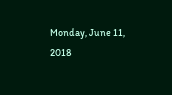Monday, June 11, 2018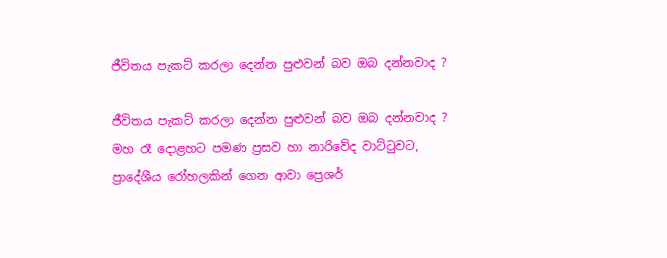ජීවිතය පැකට් කරලා දෙන්න පුළුවන් බව ඔබ දන්නවාද ?

ජීවිතය පැකට් කරලා දෙන්න පුළුවන් බව ඔබ දන්නවාද ?
මහ රෑ දොළහට පමණ ප්‍රසව හා නාරිවේද වාට්ටුවට, ප්‍රාදේශීය රෝහලකින් ගෙන ආවා ප්‍රෙශර්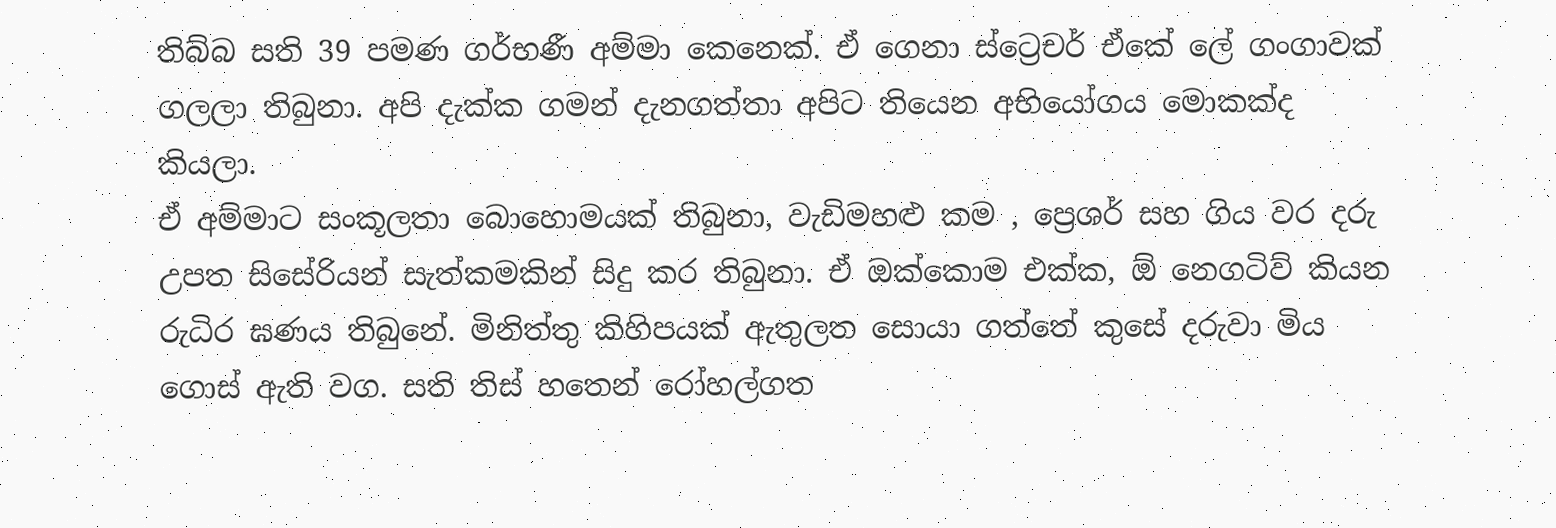තිබ්බ සති 39 පමණ ගර්භණී අම්මා කෙනෙක්. ඒ ගෙනා ස්ට්‍රෙචර් ඒකේ ලේ ගංගාවක් ගලලා තිබුනා. අපි දැක්ක ගමන් දැනගත්තා අපිට තියෙන අභියෝගය මොකක්ද කියලා.
ඒ අම්මාට සංකූලතා බොහොමයක් තිබුනා, වැඩිමහළු කම , ප්‍රෙශර් සහ ගිය වර දරු උපත සිසේරියන් සැත්කමකින් සිදු කර තිබුනා. ඒ ඔක්කොම එක්ක, ඕ නෙගටිව් කියන රුධිර ඝණය තිබුනේ. මිනිත්තු කිහිපයක් ඇතුලත සොයා ගත්තේ කුසේ දරුවා මිය ගොස් ඇති වග. සති තිස් හතෙන් රෝහල්ගත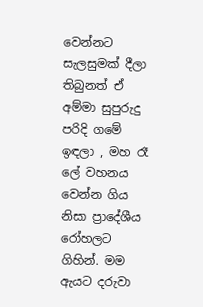වෙන්නට සැලසුමක් දීලා තිබුනත් ඒ අම්මා සුපුරුදු පරිදි ගමේ ඉඳලා , මහ රෑ ලේ වහනය වෙන්න ගිය නිසා ප්‍රාදේශීය රෝහලට ගිහින්. මම ඇයට දරුවා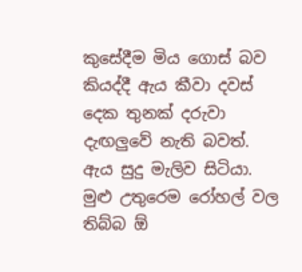කුසේදීම මිය ගොස් බව
කියද්දී ඇය කීවා දවස් දෙක තුනක් දරුවා දැඟලුවේ නැති බවත්.
ඇය සුදු මැලිව සිටියා. මුළු උතුරෙම රෝහල් වල තිබ්බ ඕ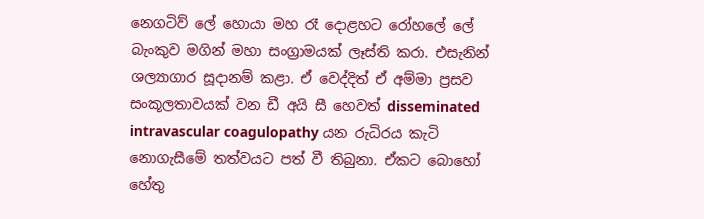නෙගටිව් ලේ හොයා මහ රෑ දොළහට රෝහලේ ලේ බැංකුව මගින් මහා සංග්‍රාමයක් ලෑස්ති කරා. එසැනින් ශල්‍යාගාර සූදානම් කළා. ඒ වෙද්දිත් ඒ අම්මා ප්‍රසව සංකූලතාවයක් වන ඩී අයි සී හෙවත් disseminated intravascular coagulopathy යන රුධිරය කැටි නොගැසීමේ තත්වයට පත් වී තිබුනා. ඒකට බොහෝ හේතු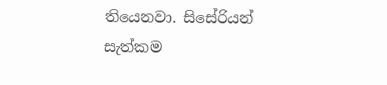තියෙනවා. සිසේරියන් සැත්කම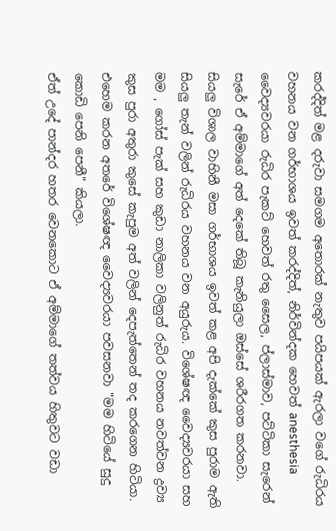කරද්දිත් මළ දරුවා සමගම අතොරක් නැතුව පයිපයක් ඇරලා වගේ රුධිරය වහනය වන ගර්භාශය ඉවත් කරද්දිත්, නිර්වින්දක හෙවත් anesthesia වෛද්‍යවරයා රුධිර පැකට් හෙවත් රතු සෛල, ප්ලාස්මාව, පට්ටිකා සැරෙන් සැරේ ඒ අම්මාගේ අත් දෙකේ තිබූ කැනියුලා ඔස්සේ ශරීරගත කරනවා.
සියලු විශාල වාහිනී මසා ගර්භාශය ඉවත් කළ අපි දැක්කේ කුස පුරාම ඇති සියලු තැන් වලින් රුධිරය වහනය වන අයුරුය. විශේෂඥ වෛද්‍යවරයා සහ මම , ගෝස් පැක් සහ කුඩා නාලිකා වලිනුත් රුධිර වහනය නවත්වන ද්‍රව්‍ය කුස පුරා අතුරා කුසේ කැපුම අත් වලින් දෙපැත්තෙන් තද කරගෙන හිටියා.
එහෙම කරන අතරේ විශේෂඥ වෛද්‍යවරයා පවසනවා "මම හිටියේ සුදු කොඩි පෙනි පෙනී" කියලා.
ඒත් උදේ පාන්දර හතර වෙනකොට ඒ අම්මාගේ තත්වය හිතුවට වඩා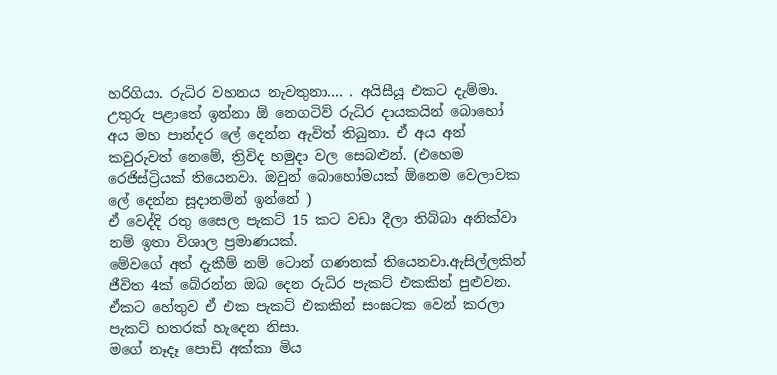හරිගියා. රුධිර වහනය නැවතුනා.... . අයිසීයූ එකට දැම්මා. උතුරු පළාතේ ඉන්නා ඕ නෙගටිව් රුධිර දායකයින් බොහෝ අය මහ පාන්දර ලේ දෙන්න ඇවිත් තිබුනා. ඒ අය අන් කවුරුවත් නෙමේ, ත්‍රිවිද හමුදා වල සෙබළුන්. (එහෙම රෙජිස්ට්‍රියක් තියෙනවා. ඔවුන් බොහෝමයක් ඕනෙම වෙලාවක ලේ දෙන්න සූදානමින් ඉන්නේ )
ඒ වෙද්දි රතු සෛල පැකට් 15 කට වඩා දීලා තිබ්බා අනික්වා නම් ඉතා විශාල ප්‍රමාණයක්.
මේවගේ අත් දැකීම් නම් ටොන් ගණනක් තියෙනවා.ඇසිල්ලකින් ජීවිත 4ක් බේරන්න ඔබ දෙන රුධිර පැකට් එකකින් පුළුවන. ඒකට හේතුව ඒ එක පැකට් එකකින් සංඝටක වෙන් කරලා පැකට් හතරක් හැදෙන නිසා.
මගේ නෑදෑ පොඩි අක්කා මිය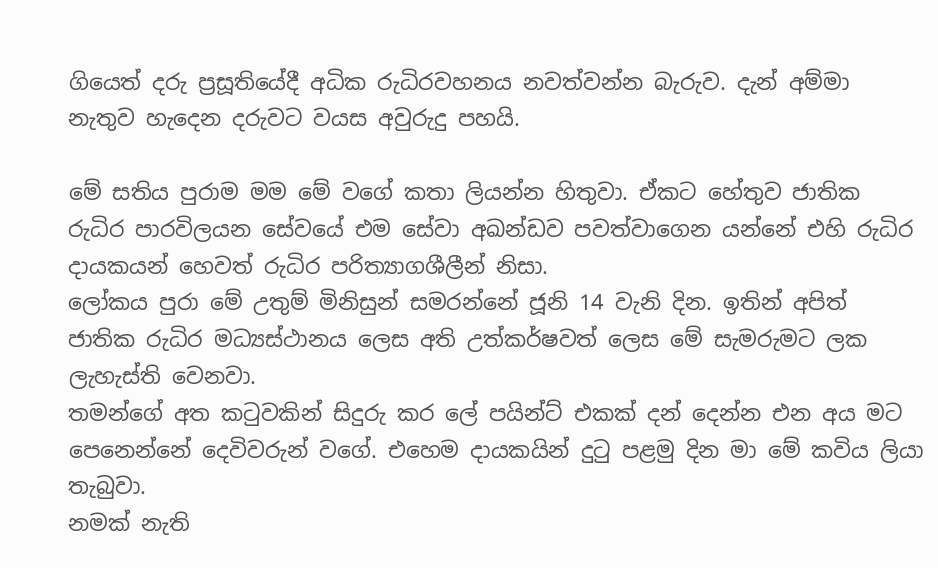ගියෙත් දරු ප්‍රසූතියේදී අධික රුධිරවහනය නවත්වන්න බැරුව. දැන් අම්මා නැතුව හැදෙන දරුවට වයස අවුරුදු පහයි.

මේ සතිය පුරාම මම මේ වගේ කතා ලියන්න හිතුවා. ඒකට හේතුව ජාතික රුධිර පාරවිලයන සේවයේ එම සේවා අඛන්ඩව පවත්වාගෙන යන්නේ එහි රුධිර දායකයන් හෙවත් රුධිර පරිත්‍යාගශීලීන් නිසා.
ලෝකය පුරා මේ උතුම් මිනිසුන් සමරන්නේ ජූනි 14 වැනි දින. ඉතින් අපිත් ජාතික රුධිර මධ්‍යස්ථානය ලෙස අති උත්කර්ෂවත් ලෙස මේ සැමරුමට ලක ලැහැස්ති වෙනවා.
තමන්ගේ අත කටුවකින් සිදුරු කර ලේ පයින්ට් එකක් දන් දෙන්න එන අය මට පෙනෙන්නේ දෙවිවරුන් වගේ. එහෙම දායකයින් දුටු පළමු දින මා මේ කවිය ලියා තැබුවා.
නමක් නැති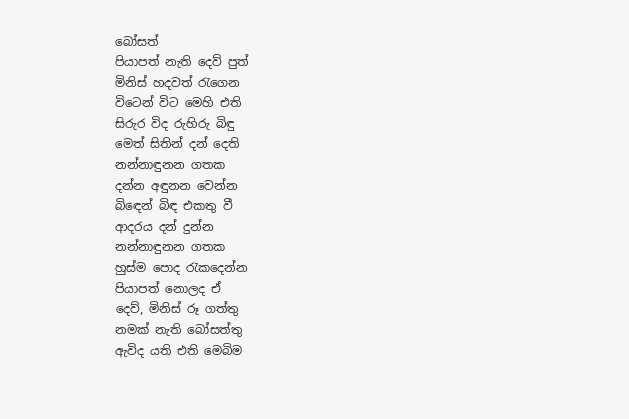බෝසත්
පියාපත් නැති දෙව් පුත්
මිනිස් හදවත් රැගෙන
විටෙන් විට මෙහි එති
සිරුර විද රුහිරු බිඳු
මෙත් සිතින් දන් දෙති
නන්නාඳුනන ගතක
දන්න අඳුනන වෙන්න
බිඳෙන් බිඳ එකතු වී
ආදරය දන් දුන්න
නන්නාඳුනන ගතක
හුස්ම පොද රැකදෙන්න
පියාපත් නොලද ඒ
දෙව්, මිනිස් රූ ගත්තු
නමක් නැති බෝසත්තු
ඇවිද යති එති මෙබිම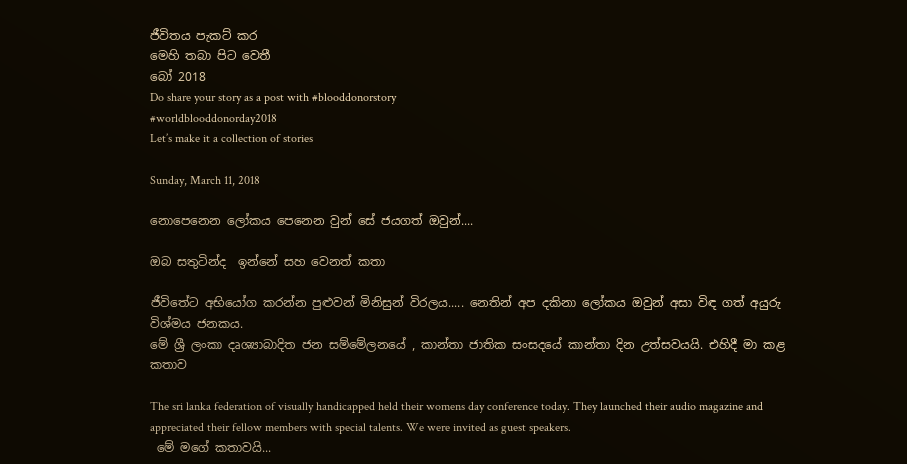ජීවිතය පැකට් කර
මෙහි තබා පිට වෙතී
බෝ 2018
Do share your story as a post with #blooddonorstory
#worldblooddonorday2018
Let’s make it a collection of stories

Sunday, March 11, 2018

නොපෙනෙන ලෝකය පෙනෙන වුන් සේ ජයගත් ඔවුන්....

ඔබ සතුටින්ද  ඉන්නේ සහ වෙනත් කතා

ජීවිතේට අභියෝග කරන්න පුළුවන් මිනිසුන් විරලය..... නෙතින් අප දකිනා ලෝකය ඔවුන් අසා විඳ ගත් අයුරු විශ්මය ජනකය.
මේ ශ්‍රී ලංකා දෘශ්‍යාබාදිත ජන සම්මේලනයේ , කාන්තා ජාතික සංසදයේ කාන්තා දින උත්සවයයි. එහිදී මා කළ කතාව

The sri lanka federation of visually handicapped held their womens day conference today. They launched their audio magazine and appreciated their fellow members with special talents. We were invited as guest speakers.
 මේ මගේ කතාවයි...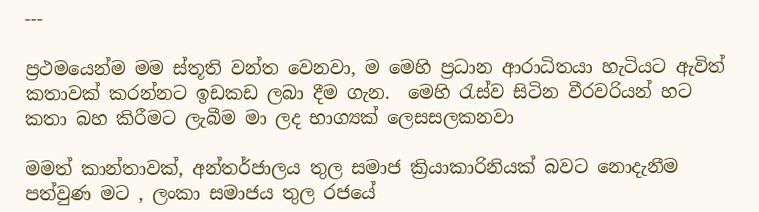---

ප්‍රථමයෙන්ම මම ස්තූති වන්ත වෙනවා, ම මෙහි ප්‍රධාන ආරාධිතයා හැටියට ඇවිත් කතාවක් කරන්නට ඉඩකඩ ලබා දීම ගැන.  මෙහි රැස්ව සිටින වීරවරියන් හට කතා බහ කිරීමට ලැබීම මා ලද භාග්‍යක් ලෙසසලකනවා

මමත් කාන්තාවක්, අන්තර්ජාලය තුල සමාජ ක්‍රියාකාරිනියක් බවට නොදැනීම පත්වුණ මට , ලංකා සමාජය තුල රජයේ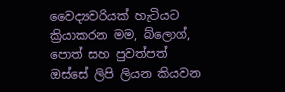වෛද්‍යවරියක් හැටියට ක්‍රියාකරන මම, බ්ලොග්, පොත් සහ පුවත්පත් ඔස්සේ ලිපි ලියන කියවන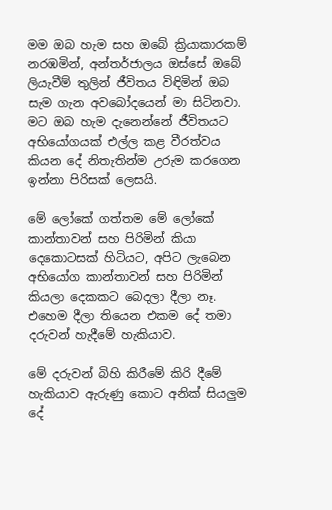මම ඔබ හැම සහ ඔබේ ක්‍රියාකාරකම් නරඹමින්, අන්තර්ජාලය ඔස්සේ ඔබේ ලියැවීම් තුලින් ජීවිතය විඳිමින් ඔබ සැම ගැන අවබෝදයෙන් මා සිටිනවා.  මට ඔබ හැම දැනෙන්නේ ජීවිතයට අභියෝගයක් එල්ල කළ වීරත්වය කියන දේ නිතැතින්ම උරුම කරගෙන ඉන්නා පිරිසක් ලෙසයි.

මේ ලෝකේ ගත්තම මේ ලෝකේ කාන්තාවන් සහ පිරිමින් කියා දෙකොටසක් හිටියට, අපිට ලැබෙන අභියෝග කාන්තාවන් සහ පිරිමින් කියලා දෙකකට බෙදලා දීලා නෑ. එහෙම දීලා තියෙන එකම දේ තමා දරුවන් හැදීමේ හැකියාව.

මේ දරුවන් බිහි කිරීමේ කිරි දීමේ හැකියාව ඇරුණු කොට අනික් සියලුම දේ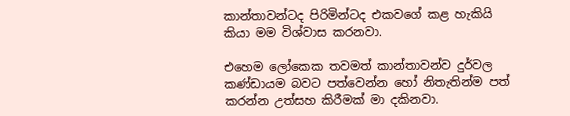කාන්තාවන්ටද පිරිමින්ටද එකවගේ කළ හැකියි කියා මම විශ්වාස කරනවා.

එහෙම ලෝකෙක තවමත් කාන්තාවන්ව දුර්වල කණ්ඩායම බවට පත්වෙන්න හෝ නිතැතින්ම පත් කරන්න උත්සහ කිරීමක් මා දකිනවා.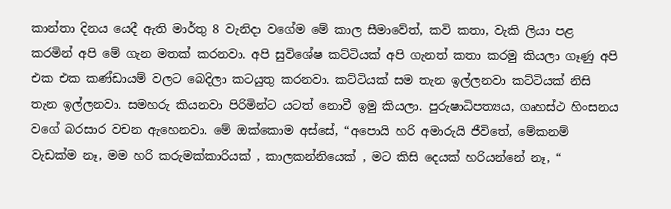කාන්තා දිනය යෙදී ඇති මාර්තු 8 වැනිදා වගේම මේ කාල සීමාවේත්, කවි කතා, වැකි ලියා පළ කරමින් අපි මේ ගැන මතක් කරනවා. අපි සුවිශේෂ කට්ටියක් අපි ගැනත් කතා කරමු කියලා ගෑණු අපි එක එක කණ්ඩායම් වලට බෙදිලා කටයුතු කරනවා. කට්ටියක් සම තැන ඉල්ලනවා කට්ටියක් නිසි තැන ඉල්ලනවා. සමහරු කියනවා පිරිමින්ට යටත් නොවී ඉමු කියලා. පුරුෂාධිපත්‍යය, ගෘහස්ථ හිංසනය වගේ බරසාර වචන ඇහෙනවා. මේ ඔක්කොම අස්සේ, “අපොයි හරි අමාරුයි ජීවිතේ, මේකනම් වැඩක්ම නෑ, මම හරි කරුමක්කාරියක් , කාලකන්නියෙක් , මට කිසි දෙයක් හරියන්නේ නෑ, “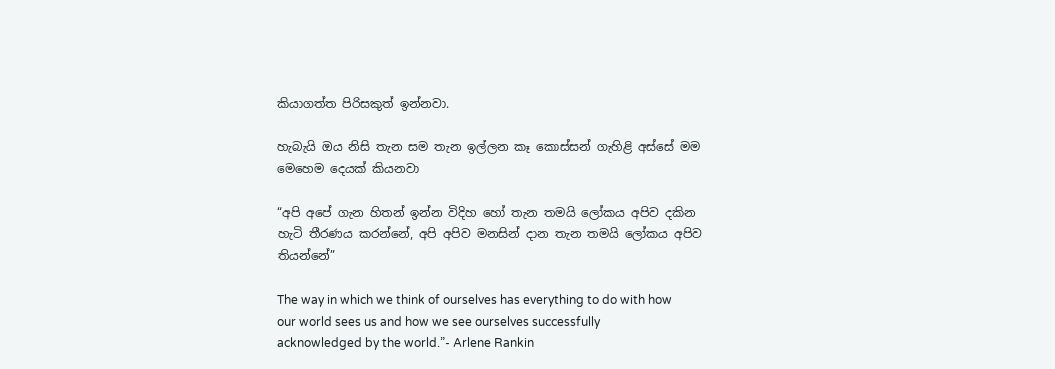කියාගත්ත පිරිසකුත් ඉන්නවා.

හැබැයි ඔය නිසි තැන සම තැන ඉල්ලන කෑ කොස්සන් ගැහිළි අස්සේ මම මෙහෙම දෙයක් කියනවා

“අපි අපේ ගැන හිතන් ඉන්න විදිහ හෝ තැන තමයි ලෝකය අපිව දකින හැටි තීරණය කරන්නේ, අපි අපිව මනසින් දාන තැන තමයි ලෝකය අපිව තියන්නේ”

The way in which we think of ourselves has everything to do with how our world sees us and how we see ourselves successfully acknowledged by the world.”- Arlene Rankin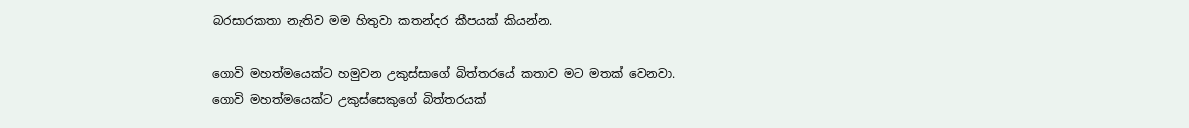බරසාරකතා නැතිව මම හිතුවා කතන්දර කීපයක් කියන්න.

ගොවි මහත්මයෙක්ට හමුවන උකුස්සාගේ බිත්තරයේ කතාව මට මතක් වෙනවා. ගොවි මහත්මයෙක්ට උකුස්සෙකුගේ බිත්තරයක්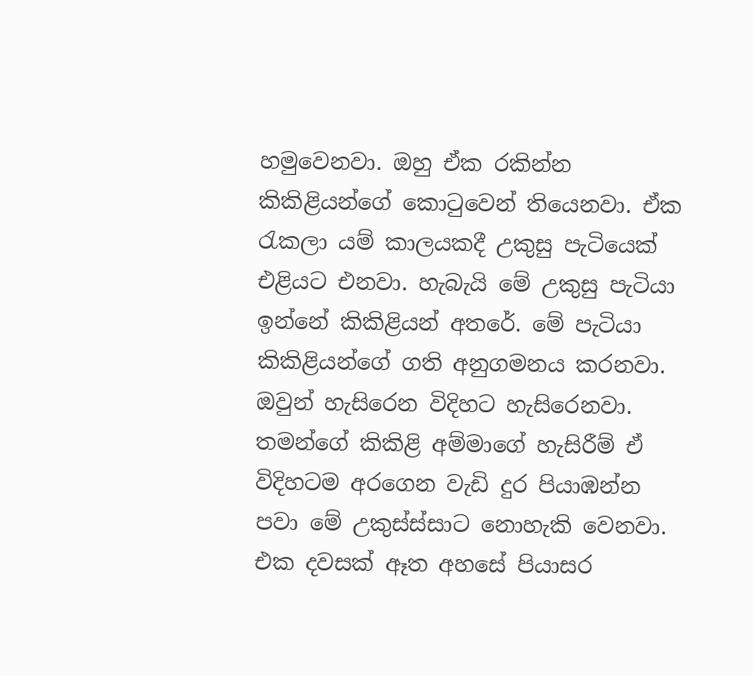හමුවෙනවා. ඔහු ඒක රකින්න කිකිළියන්ගේ කොටුවෙන් තියෙනවා. ඒක රැකලා යම් කාලයකදී උකුසු පැටියෙක් එළියට එනවා. හැබැයි මේ උකුසු පැටියා ඉන්නේ කිකිළියන් අතරේ. මේ පැටියා කිකිළියන්ගේ ගති අනුගමනය කරනවා. ඔවුන් හැසිරෙන විදිහට හැසිරෙනවා. තමන්ගේ කිකිළි අම්මාගේ හැසිරීම් ඒ විදිහටම අරගෙන වැඩි දුර පියාඹන්න පවා මේ උකුස්ස්සාට නොහැකි වෙනවා. එක දවසක් ඈත අහසේ පියාසර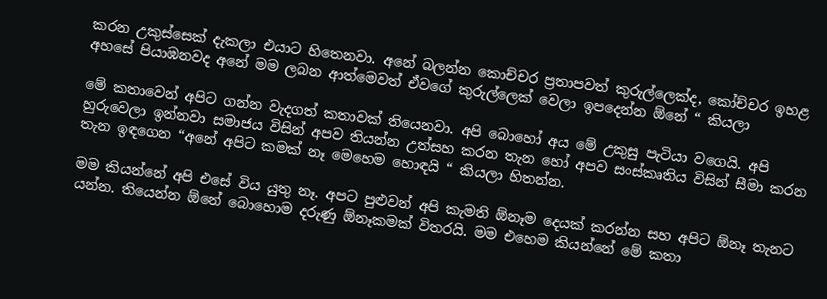කරන උකුස්සෙක් දැකලා එයාට හිතෙනවා. අනේ බලන්න කොච්චර ප්‍රතාපවත් කුරුල්ලෙක්ද, කෝච්චර ඉහළ අහසේ පියාඹනවද අනේ මම ලබන ආත්මෙවත් ඒවගේ කුරුල්ලෙක් වෙලා ඉපදෙන්න ඕනේ “ කියලා

මේ කතාවෙන් අපිට ගන්න වැදගත් කතාවක් තියෙනවා. අපි බොහෝ අය මේ උකුසු පැටියා වගෙයි. අපි හුරුවෙලා ඉන්නවා සමාජය විසින් අපව තියන්න උත්සහ කරන තැන හෝ අපව සංස්කෘතිය විසින් සීමා කරන තැන ඉඳගෙන “අනේ අපිට කමක් නෑ මෙහෙම හොඳයි “ කියලා හිතන්න.

මම කියන්නේ අපි එසේ විය යුතු නෑ. අපට පුළුවන් අපි කැමති ඕනෑම දෙයක් කරන්න සහ අපිට ඕනෑ තැනට  යන්න. තියෙන්න ඕනේ බොහොම දරුණු ඕනෑකමක් විතරයි. මම එහෙම කියන්නේ මේ කතා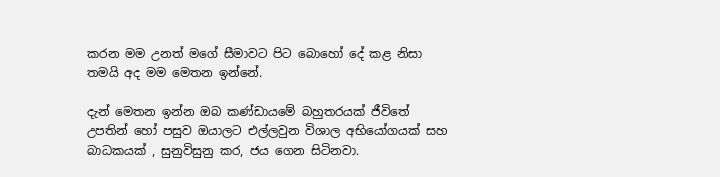කරන මම උනත් මගේ සීමාවට පිට බොහෝ දේ කළ නිසා තමයි අද මම මෙතන ඉන්නේ.

දැන් මෙතන ඉන්න ඔබ කණ්ඩායමේ බහුතරයක් ජීවිතේ උපතින් හෝ පසුව ඔයාලට එල්ලවුන විශාල අභියෝගයක් සහ බාධකයක් , සුනුවිසුනු කර, ජය ගෙන සිටිනවා.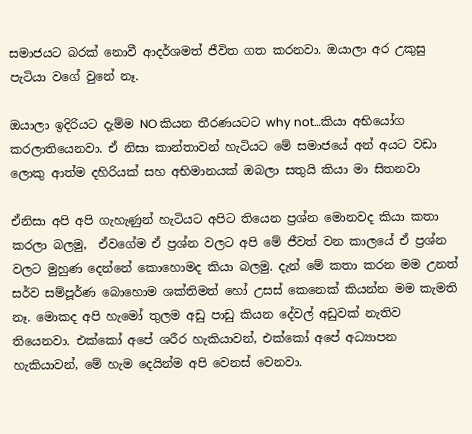සමාජයට බරක් නොවී ආදර්ශමත් ජීවිත ගත කරනවා. ඔයාලා අර උකුසු පැටියා වගේ වුනේ නෑ.

ඔයාලා ඉදිරියට දැම්ම NO කියන තීරණයටට why not…කියා අභියෝග කරලාතියෙනවා. ඒ නිසා කාන්තාවන් හැටියට මේ සමාජයේ අන් අයට වඩා ලොකු ආත්ම දහිරියක් සහ අභිමානයක් ඔබලා සතුයි කියා මා සිතනවා

ඒනිසා අපි අපි ගැහැණුන් හැටියට අපිට තියෙන ප්‍රශ්න මොනවද කියා කතා කරලා බලමු,  ඒවගේම ඒ ප්‍රශ්න වලට අපි මේ ජීවත් වන කාලයේ ඒ ප්‍රශ්න වලට මුහුණ දෙන්නේ කොහොමද කියා බලමු. දැන් මේ කතා කරන මම උනත් සර්ව සම්පූර්ණ බොහොම ශක්තිමත් හෝ උසස් කෙනෙක් කියන්න මම කැමති නෑ. මොකද අපි හැමෝ තුලම අඩු පාඩු කියන දේවල් අඩුවක් නැතිව තියෙනවා. එක්කෝ අපේ ශරීර හැකියාවන්, එක්කෝ අපේ අධ්‍යාපන හැකියාවන්, මේ හැම දෙයින්ම අපි වෙනස් වෙනවා.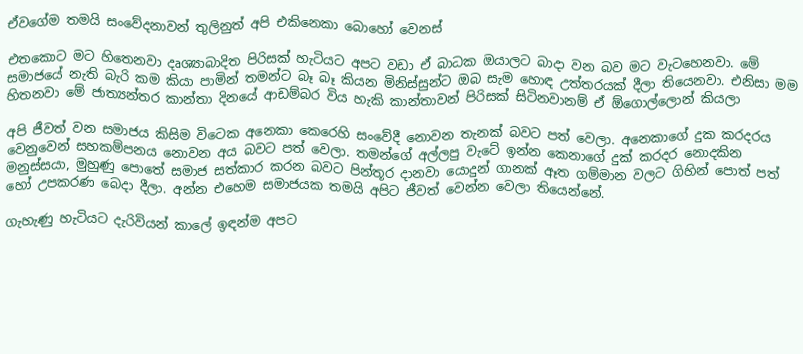ඒවගේම තමයි සංවේදනාවන් තුලිනුත් අපි එකිනෙකා බොහෝ වෙනස්

එතකොට මට හිතෙනවා දෘශ්‍යාබාදිත පිරිසක් හැටියට අපට වඩා ඒ බාධක ඔයාලට බාදා වන බව මට වැටහෙනවා. මේ සමාජයේ නැති බැරි කම කියා පාමින් තමන්ට බෑ බෑ කියන මිනිස්සුන්ට ඔබ සැම හොඳ උත්තරයක් දීලා තියෙනවා. එනිසා මම හිතනවා මේ ජාත්‍යන්තර කාන්තා දිනයේ ආඩම්බර විය හැකි කාන්තාවන් පිරිසක් සිටිනවානම් ඒ ඕගොල්ලොන් කියලා

අපි ජීවත් වන සමාජය කිසිම විටෙක අනෙකා කෙරෙහි සංවේදී නොවන තැනක් බවට පත් වෙලා. අනෙකාගේ දුක කරදරය වෙනුවෙන් සහකම්පනය නොවන අය බවට පත් වෙලා. තමන්ගේ අල්ලපු වැටේ ඉන්න කෙනාගේ දුක් කරදර නොදකින මනුස්සයා, මුහුණු පොතේ සමාජ සත්කාර කරන බවට පින්තූර දානවා යොදුන් ගානක් ඈත ගම්මාන වලට ගිහින් පොත් පත් හෝ උපකරණ බෙදා දීලා. අන්න එහෙම සමාජයක තමයි අපිට ජීවත් වෙන්න වෙලා තියෙන්නේ.

ගැහැණු හැටියට දැරිවියන් කාලේ ඉඳන්ම අපට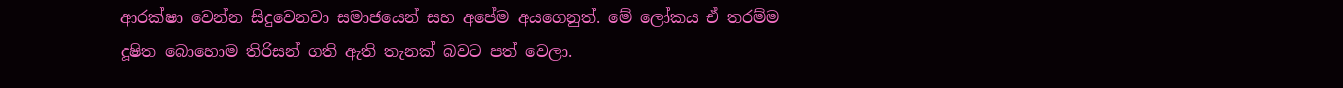ආරක්ෂා වෙන්න සිදුවෙනවා සමාජයෙන් සහ අපේම අයගෙනුත්. මේ ලෝකය ඒ තරම්ම දූෂිත බොහොම තිරිසන් ගති ඇති තැනක් බවට පත් වෙලා.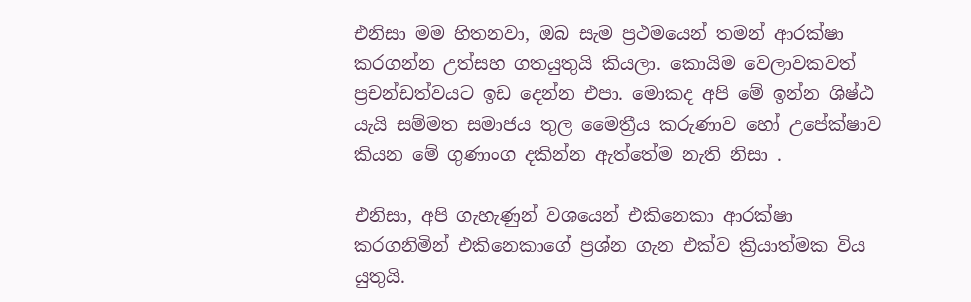එනිසා මම හිතනවා, ඔබ සැම ප්‍රථමයෙන් තමන් ආරක්ෂා කරගන්න උත්සහ ගතයුතුයි කියලා. කොයිම වෙලාවකවත් ප්‍රචන්ඩත්වයට ඉඩ දෙන්න එපා. මොකද අපි මේ ඉන්න ශිෂ්ඨ යැයි සම්මත සමාජය තුල මෛත්‍රීය කරුණාව හෝ උපේක්ෂාව කියන මේ ගුණාංග දකින්න ඇත්තේම නැති නිසා .

එනිසා, අපි ගැහැණුන් වශයෙන් එකිනෙකා ආරක්ෂා කරගනිමින් එකිනෙකාගේ ප්‍රශ්න ගැන එක්ව ක්‍රියාත්මක විය යුතුයි.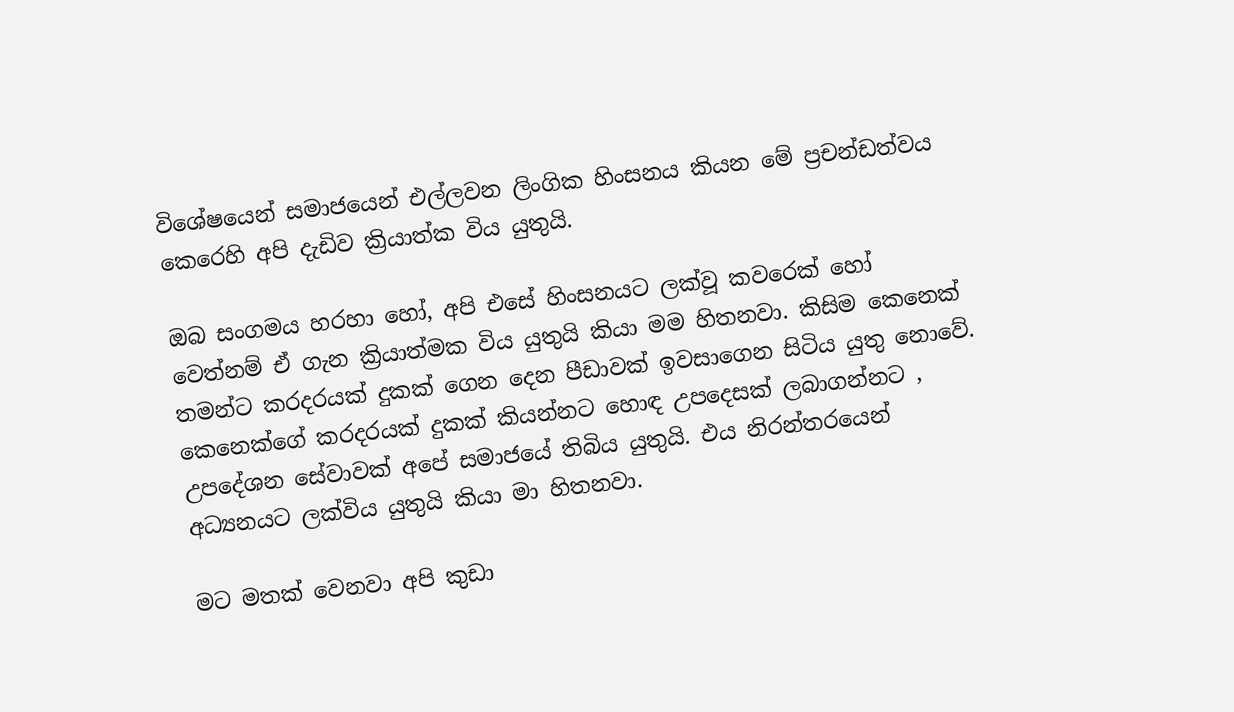විශේෂයෙන් සමාජයෙන් එල්ලවන ලිංගික හිංසනය කියන මේ ප්‍රචන්ඩත්වය කෙරෙහි අපි දැඩිව ක්‍රියාත්ක විය යුතුයි.

ඔබ සංගමය හරහා හෝ, අපි එසේ හිංසනයට ලක්වූ කවරෙක් හෝ වෙත්නම් ඒ ගැන ක්‍රියාත්මක විය යුතුයි කියා මම හිතනවා. කිසිම කෙනෙක් තමන්ට කරදරයක් දුකක් ගෙන දෙන පීඩාවක් ඉවසාගෙන සිටිය යුතු නොවේ. කෙනෙක්ගේ කරදරයක් දුකක් කියන්නට හොඳ උපදෙසක් ලබාගන්නට , උපදේශන සේවාවක් අපේ සමාජයේ තිබිය යුතුයි. එය නිරන්තරයෙන් අධ්‍යනයට ලක්විය යුතුයි කියා මා හිතනවා.

මට මතක් වෙනවා අපි කුඩා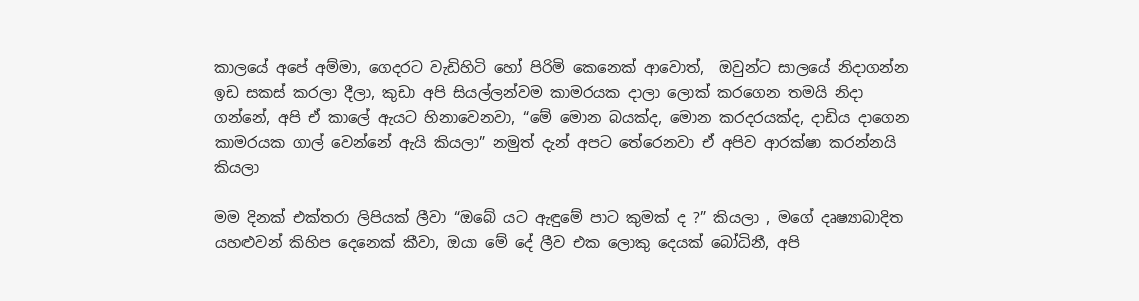කාලයේ අපේ අම්මා, ගෙදරට වැඩිහිටි හෝ පිරිමි කෙනෙක් ආවොත්,  ඔවුන්ට සාලයේ නිදාගන්න ඉඩ සකස් කරලා දීලා, කුඩා අපි සියල්ලන්වම කාමරයක දාලා ලොක් කරගෙන තමයි නිදා ගන්නේ, අපි ඒ කාලේ ඇයට හිනාවෙනවා, “මේ මොන බයක්ද, මොන කරදරයක්ද, දාඩිය දාගෙන කාමරයක ගාල් වෙන්නේ ඇයි කියලා” නමුත් දැන් අපට තේරෙනවා ඒ අපිව ආරක්ෂා කරන්නයි කියලා

මම දිනක් එක්තරා ලිපියක් ලීවා “ඔබේ යට ඇඳුමේ පාට කුමක් ද ?” කියලා , මගේ දෘෂ්‍යාබාදිත යහළුවන් කිහිප දෙනෙක් කීවා, ඔයා මේ දේ ලීව එක ලොකු දෙයක් බෝධිනී, අපි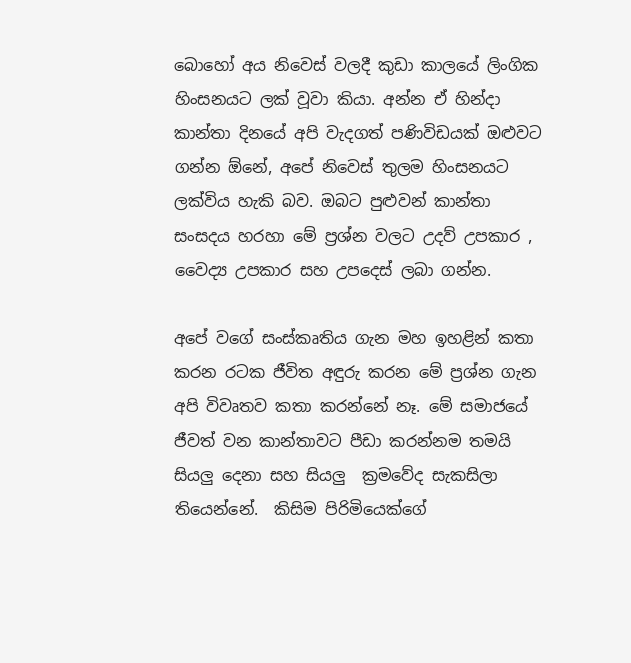බොහෝ අය නිවෙස් වලදී කුඩා කාලයේ ලිංගික හිංසනයට ලක් වූවා කියා. අන්න ඒ හින්දා කාන්තා දිනයේ අපි වැදගත් පණිවිඩයක් ඔළුවට ගන්න ඕනේ, අපේ නිවෙස් තුලම හිංසනයට ලක්විය හැකි බව. ඔබට පුළුවන් කාන්තා සංසදය හරහා මේ ප්‍රශ්න වලට උදව් උපකාර , වෛද්‍ය උපකාර සහ උපදෙස් ලබා ගන්න.

අපේ වගේ සංස්කෘතිය ගැන මහ ඉහළින් කතා කරන රටක ජීවිත අඳුරු කරන මේ ප්‍රශ්න ගැන අපි විවෘතව කතා කරන්නේ නෑ. මේ සමාජයේ ජීවත් වන කාන්තාවට පීඩා කරන්නම තමයි සියලු දෙනා සහ සියලු  ක්‍රමවේද සැකසිලා තියෙන්නේ.  කිසිම පිරිමියෙක්ගේ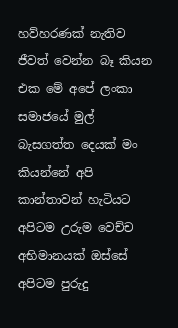හව්හරණක් නැතිව ජීවත් වෙන්න බෑ කියන එක මේ අපේ ලංකා සමාජයේ මුල් බැසගත්ත දෙයක් මං කියන්නේ අපි කාන්තාවන් හැටියට අපිටම උරුම වෙච්ච අභිමානයක් ඔස්සේ අපිටම පුරුදු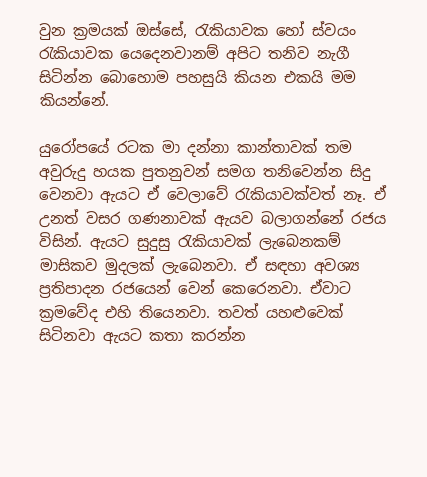වුන ක්‍රමයක් ඔස්සේ, රැකියාවක හෝ ස්වයං රැකියාවක යෙදෙනවානම් අපිට තනිව නැගී සිටින්න බොහොම පහසුයි කියන එකයි මම කියන්නේ.

යුරෝපයේ රටක මා දන්නා කාන්තාවක් තම අවුරුදු හයක පුතනුවන් සමග තනිවෙන්න සිදු වෙනවා ඇයට ඒ වෙලාවේ රැකියාවක්වත් නෑ. ඒ උනත් වසර ගණනාවක් ඇයව බලාගන්නේ රජය විසින්. ඇයට සුදුසු රැකියාවක් ලැබෙනකම් මාසිකව මුදලක් ලැබෙනවා. ඒ සඳහා අවශ්‍ය ප්‍රතිපාදන රජයෙන් වෙන් කෙරෙනවා. ඒවාට ක්‍රමවේද එහි තියෙනවා. තවත් යහළුවෙක් සිටිනවා ඇයට කතා කරන්න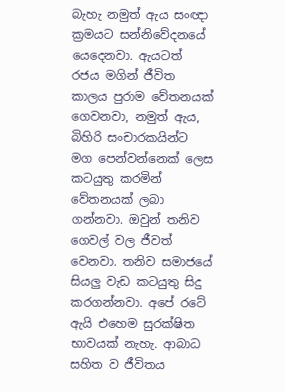බැහැ නමුත් ඇය සංඥා ක්‍රමයට සන්නිවේදනයේ යෙදෙනවා. ඇයටත් රජය මගින් ජීවිත කාලය පුරාම වේතනයක් ගෙවනවා, නමුත් ඇය, බිහිරි සංචාරකයින්ට මග පෙන්වන්නෙක් ලෙස කටයුතු කරමින් වේතනයක් ලබා ගන්නවා. ඔවුන් තනිව ගෙවල් වල ජීවත් වෙනවා. තනිව සමාජයේ සියලු වැඩ කටයුතු සිදු කරගන්නවා. අපේ රටේ ඇයි එහෙම සුරක්ෂිත භාවයක් නැහැ. ආබාධ සහිත ව ජීවිතය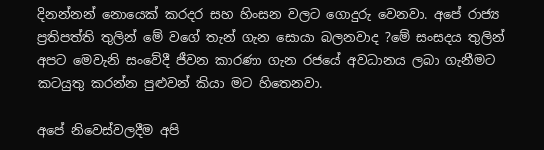දිනන්නන් නොයෙක් කරදර සහ හිංසන වලට ගොදුරු වෙනවා. අපේ රාජ්‍ය ප්‍රතිපත්ති තුලින් මේ වගේ තැන් ගැන සොයා බලනවාද ?මේ සංසදය තුලින් අපට මෙවැනි සංවේදී ජීවන කාරණා ගැන රජයේ අවධානය ලබා ගැනීමට කටයුතු කරන්න පුළුවන් කියා මට හිතෙනවා.

අපේ නිවෙස්වලදීම අපි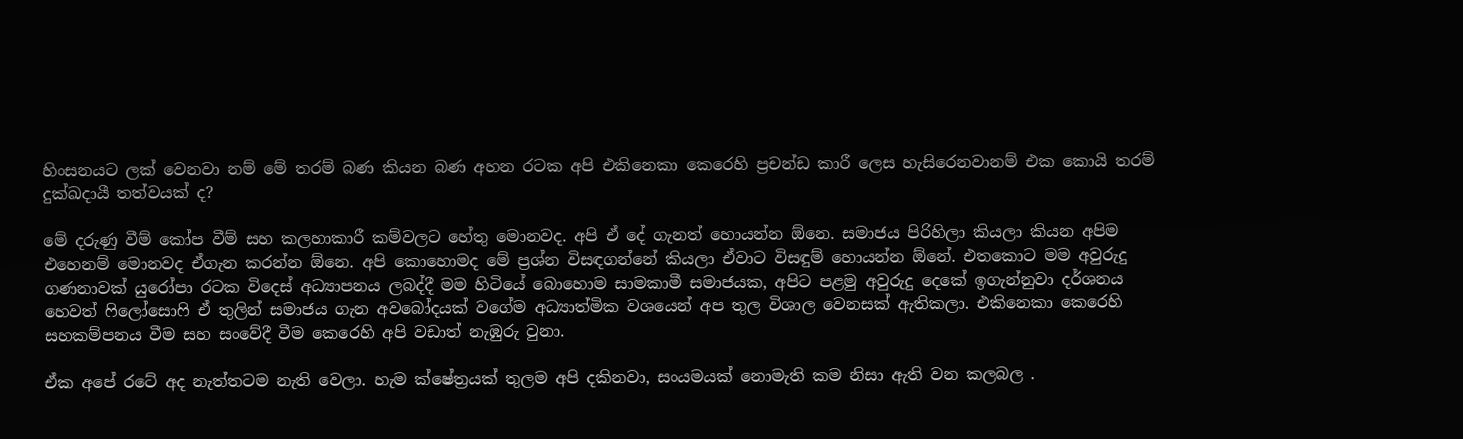හිංසනයට ලක් වෙනවා නම් මේ තරම් බණ කියන බණ අහන රටක අපි එකිනෙකා කෙරෙහි ප්‍රචන්ඩ කාරී ලෙස හැසිරෙනවානම් එක කොයි තරම් දුක්ඛදායී තත්වයක් ද?

මේ දරුණු වීම් කෝප වීම් සහ කලහාකාරී කම්වලට හේතු මොනවද. අපි ඒ දේ ගැනත් හොයන්න ඕනෙ. සමාජය පිරිහිලා කියලා කියන අපිම එහෙනම් මොනවද ඒගැන කරන්න ඕනෙ. අපි කොහොමද මේ ප්‍රශ්න විසඳගන්නේ කියලා ඒවාට විසඳුම් හොයන්න ඕනේ. එතකොට මම අවුරුදු ගණනාවක් යුරෝපා රටක විදෙස් අධ්‍යාපනය ලබද්දී මම හිටියේ බොහොම සාමකාමී සමාජයක, අපිට පළමු අවුරුදු දෙකේ ඉගැන්නුවා දර්ශනය හෙවත් ෆිලෝසොෆි ඒ තුලින් සමාජය ගැන අවබෝදයක් වගේම අධ්‍යාත්මික වශයෙන් අප තුල විශාල වෙනසක් ඇතිකලා. එකිනෙකා කෙරෙහි සහකම්පනය වීම සහ සංවේදී වීම කෙරෙහි අපි වඩාත් නැඹුරු වුනා.

ඒක අපේ රටේ අද නැත්තටම නැති වෙලා. හැම ක්ෂේත්‍රයක් තුලම අපි දකිනවා, සංයමයක් නොමැති කම නිසා ඇති වන කලබල .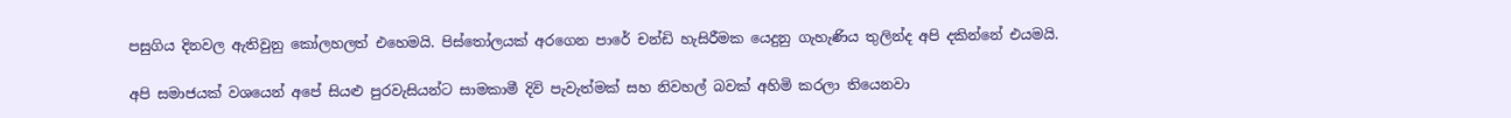පසුගිය දිනවල ඇතිවුනු කෝලහලත් එහෙමයි. පිස්තෝලයක් අරගෙන පාරේ චන්ඩි හැසිරීමක යෙදුනු ගැහැණිය තුලින්ද අපි දකින්නේ එයමයි.

අපි සමාජයක් වශයෙන් අපේ සියළු පුරවැසියන්ට සාමකාමී දිවි පැවැත්මක් සහ නිවහල් බවක් අහිමි කරලා තියෙනවා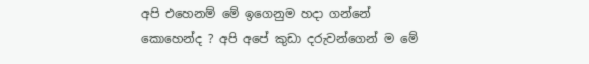අපි එහෙනම් මේ ඉගෙනුම හදා ගන්නේ කොහෙන්ද ? අපි අපේ කුඩා දරුවන්ගෙන් ම මේ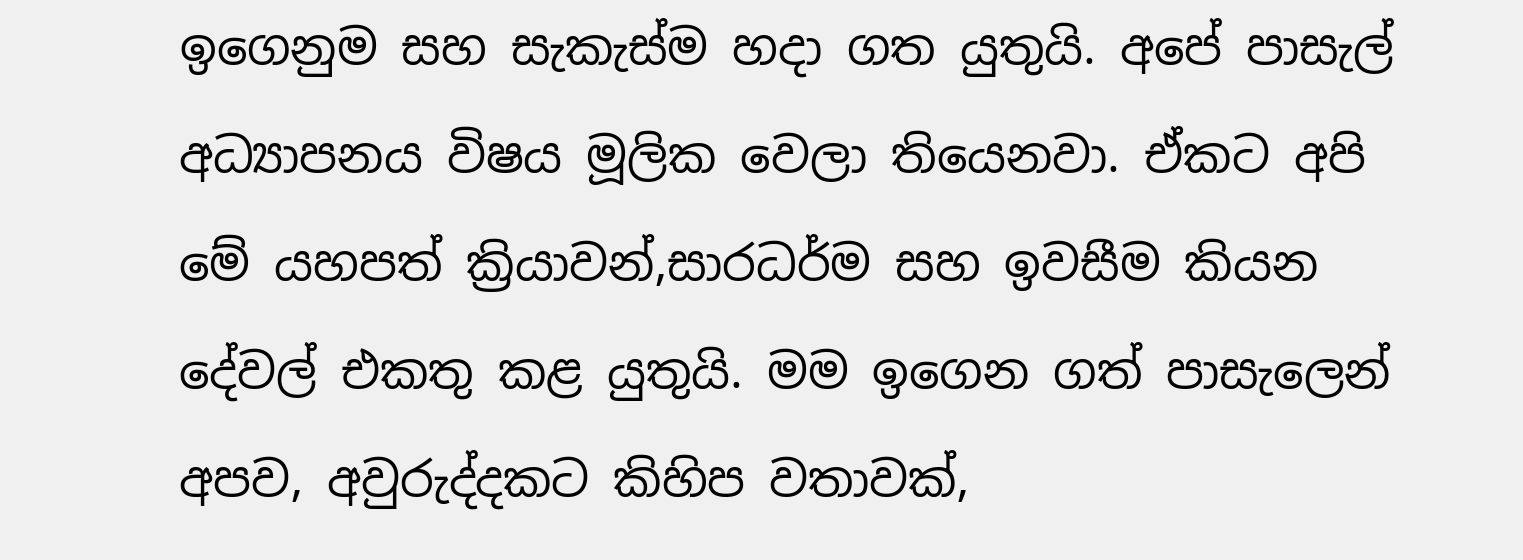ඉගෙනුම සහ සැකැස්ම හදා ගත යුතුයි. අපේ පාසැල් අධ්‍යාපනය විෂය මූලික වෙලා තියෙනවා. ඒකට අපි මේ යහපත් ක්‍රියාවන්,සාරධර්ම සහ ඉවසීම කියන දේවල් එකතු කළ යුතුයි. මම ඉගෙන ගත් පාසැලෙන් අපව, අවුරුද්දකට කිහිප වතාවක්,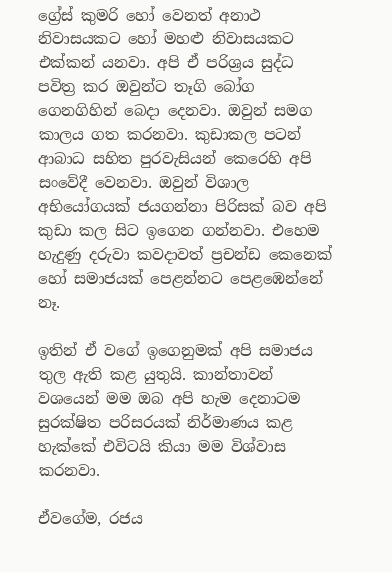ග්‍රේස් කුමරි හෝ වෙනත් අනාථ නිවාසයකට හෝ මහළු නිවාසයකට එක්කන් යනවා. අපි ඒ පරිශ්‍රය සුද්ධ පවිත්‍ර කර ඔවුන්ට තෑගි බෝග ගෙනගිහින් බෙදා දෙනවා. ඔවුන් සමග කාලය ගත කරනවා. කුඩාකල පටන් ආබාධ සහිත පුරවැසියන් කෙරෙහි අපි සංවේදී වෙනවා. ඔවුන් විශාල අභියෝගයක් ජයගන්නා පිරිසක් බව අපි කුඩා කල සිට ඉගෙන ගන්නවා. එහෙම හැදුණු දරුවා කවදාවත් ප්‍රචන්ඩ කෙනෙක් හෝ සමාජයක් පෙළන්නට පෙළඹෙන්නේ නෑ.

ඉතින් ඒ වගේ ඉගෙනුමක් අපි සමාජය තුල ඇති කළ යුතුයි. කාන්තාවන් වශයෙන් මම ඔබ අපි හැම දෙනාටම සුරක්ෂිත පරිසරයක් නිර්මාණය කළ හැක්කේ එවිටයි කියා මම විශ්වාස කරනවා.

ඒවගේම, රජය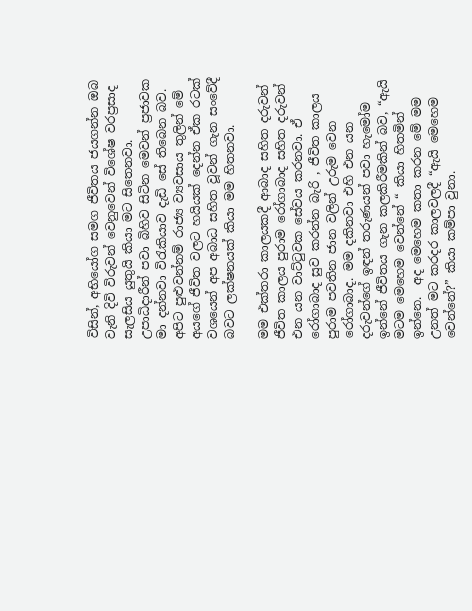විසින්, අභියෝග සමග ජීවිතය ජයගන්න ඔබ වැනි දිවි විරුවන් වෙනුවෙන් විශේෂ වරප්‍රසාද සැලසිය යුතුයි කියා මට සිතෙනවා. උපාධිදාරීන් පවා බිහිව සිටින මෙවන් ප්‍රජාවක මා දන්නවා විරැකියාව දැඩි සේ තිබෙන බව. අපිට පුළුවන්නම් රාජ්‍ය ව්‍යවසාය තුලින් මේ අයගේ ජීවිත වලට හයියක් දෙන්න ඒක රටක් වශයෙන් අප අබාධ සහිත වූවන් ගැන සංවේදී බවට ලක්ෂනයක් කියා මම හිතනවා.

මම එක්තරා කාලයකදී ආබාද සහිත දරුවන් ජීවිත කාලය පුරාම රෝගාබාද සහිත දරුවන් එන යන වාට්ටුවක සේවය කරනවා. ඒ රෝගාබාද සුව කරන්න බැරි , ජීවිත කාලය පුරාම පවතින ජාන වලින් උරුම වෙන රෝගාබාද. මම දකිනවා එහි එන යන දරුවන්ගේ ඉඳන් තරුණයන් පවා හැමෝම ඉන්නේ ජීවිතය ගැන කලකිරීමකින් බව, “ඇයි මටම මෙහෙම වෙන්නේ “ කියා හිතමින් ඉන්නෙ.  අද මෙහෙම කතා කරන මේ මම උනත් මට කරදර කාලවලදී “ඇයි මෙහෙම වෙන්නේ?” කියා කම්පා වුනා.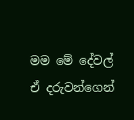මම මේ දේවල් ඒ දරුවන්ගෙන්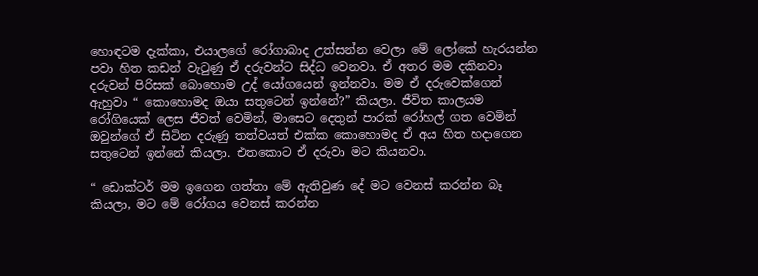හොඳටම දැක්කා, එයාලගේ රෝගාබාද උත්සන්න වෙලා මේ ලෝකේ හැරයන්න පවා හිත කඩන් වැටුණු ඒ දරුවන්ට සිද්ධ වෙනවා. ඒ අතර මම දකිනවා දරුවන් පිරිසක් බොහොම උද් යෝගයෙන් ඉන්නවා. මම ඒ දරුවෙක්ගෙන් ඇහුවා “ කොහොමද ඔයා සතුටෙන් ඉන්නේ?” කියලා. ජීවිත කාලයම රෝගියෙක් ලෙස ජීවත් වෙමින්, මාසෙට දෙතුන් පාරක් රෝහල් ගත වෙමින් ඔවුන්ගේ ඒ සිටින දරුණු තත්වයත් එක්ක කොහොමද ඒ අය හිත හදාගෙන සතුටෙන් ඉන්නේ කියලා. එතකොට ඒ දරුවා මට කියනවා.

“ ඩොක්ටර් මම ඉගෙන ගත්තා මේ ඇතිවුණ දේ මට වෙනස් කරන්න බෑ කියලා, මට මේ රෝගය වෙනස් කරන්න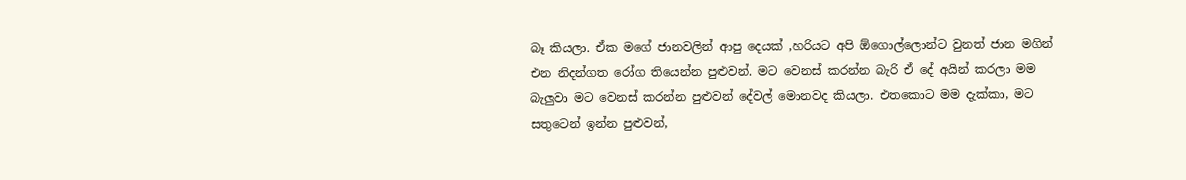බෑ කියලා. ඒක මගේ ජානවලින් ආපු දෙයක් ,හරියට අපි ඕගොල්ලොන්ට වුනත් ජාන මගින් එන නිදන්ගත රෝග තියෙන්න පුළුවන්. මට වෙනස් කරන්න බැරි ඒ දේ අයින් කරලා මම බැලුවා මට වෙනස් කරන්න පුළුවන් දේවල් මොනවද කියලා. එතකොට මම දැක්කා, මට සතුටෙන් ඉන්න පුළුවන්,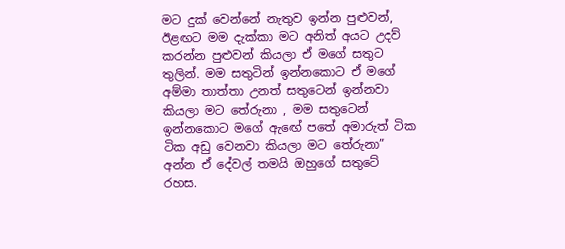මට දුක් වෙන්නේ නැතුව ඉන්න පුළුවන්, ඊළඟට මම දැක්කා මට අනිත් අයට උදව් කරන්න පුළුවන් කියලා ඒ මගේ සතුට තුලින්. මම සතුටින් ඉන්නකොට ඒ මගේ අම්මා තාත්තා උනත් සතුටෙන් ඉන්නවා කියලා මට තේරුනා , මම සතුටෙන් ඉන්නකොට මගේ ඇඟේ පතේ අමාරුත් ටික ටික අඩු වෙනවා කියලා මට තේරුනා” අන්න ඒ දේවල් තමයි ඔහුගේ සතුටේ රහස.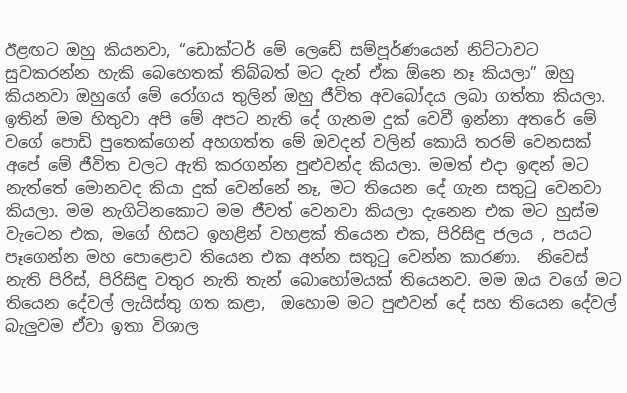ඊළඟට ඔහු කියනවා, “ඩොක්ටර් මේ ලෙඩේ සම්පූර්ණයෙන් නිට්ටාවට සුවකරන්න හැකි බෙහෙතක් තිබ්බත් මට දැන් ඒක ඕනෙ නෑ කියලා” ඔහු කියනවා ඔහුගේ මේ රෝගය තුලින් ඔහු ජීවිත අවබෝදය ලබා ගත්තා කියලා. ඉතින් මම හිතුවා අපි මේ අපට නැති දේ ගැනම දුක් වෙවී ඉන්නා අතරේ මේ වගේ පොඩි පුතෙක්ගෙන් අහගත්ත මේ ඔවදන් වලින් කොයි තරම් වෙනසක් අපේ මේ ජීවිත වලට ඇති කරගන්න පුළුවන්ද කියලා. මමත් එදා ඉඳන් මට නැත්තේ මොනවද කියා දුක් වෙන්නේ නෑ, මට තියෙන දේ ගැන සතුටු වෙනවා කියලා. මම නැගිටිනකොට මම ජීවත් වෙනවා කියලා දැනෙන එක මට හුස්ම වැටෙන එක, මගේ හිසට ඉහළින් වහළක් තියෙන එක, පිරිසිඳු ජලය , පයට පෑගෙන්න මහ පොළොව තියෙන එක අන්න සතුටු වෙන්න කාරණා.  නිවෙස් නැති පිරිස්, පිරිසිඳු වතුර නැති තැන් බොහෝමයක් තියෙනව. මම ඔය වගේ මට තියෙන දේවල් ලැයිස්තු ගත කළා,  ඔහොම මට පුළුවන් දේ සහ තියෙන දේවල් බැලුවම ඒවා ඉතා විශාල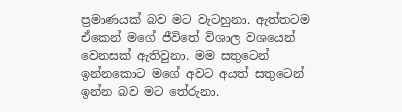ප්‍රමාණයක් බව මට වැටහුනා. ඇත්තටම ඒකෙන් මගේ ජීවිතේ විශාල වශයෙන් වෙනසක් ඇතිවුනා. මම සතුටෙන් ඉන්නකොට මගේ අවට අයත් සතුටෙන් ඉන්න බව මට තේරුනා.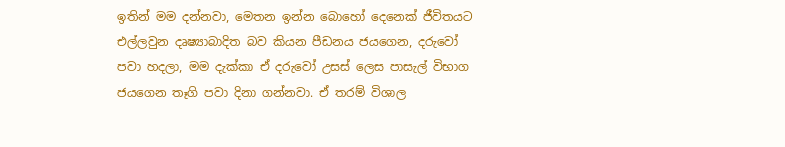ඉතින් මම දන්නවා, මෙතන ඉන්න බොහෝ දෙනෙක් ජීවිතයට එල්ලවුන දෘෂ්‍යාබාදිත බව කියන පීඩනය ජයගෙන, දරුවෝ පවා හදලා, මම දැක්කා ඒ දරුවෝ උසස් ලෙස පාසැල් විභාග ජයගෙන තෑගි පවා දිනා ගන්නවා. ඒ තරම් විශාල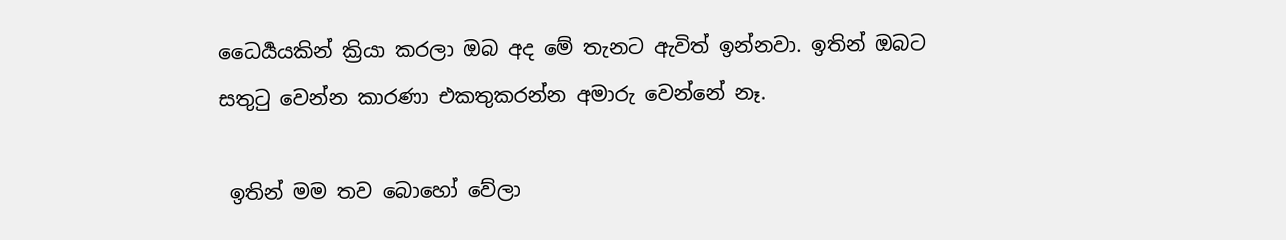ධෛර්‍යයකින් ක්‍රියා කරලා ඔබ අද මේ තැනට ඇවිත් ඉන්නවා. ඉතින් ඔබට සතුටු වෙන්න කාරණා එකතුකරන්න අමාරු වෙන්නේ නෑ.

 ඉතින් මම තව බොහෝ වේලා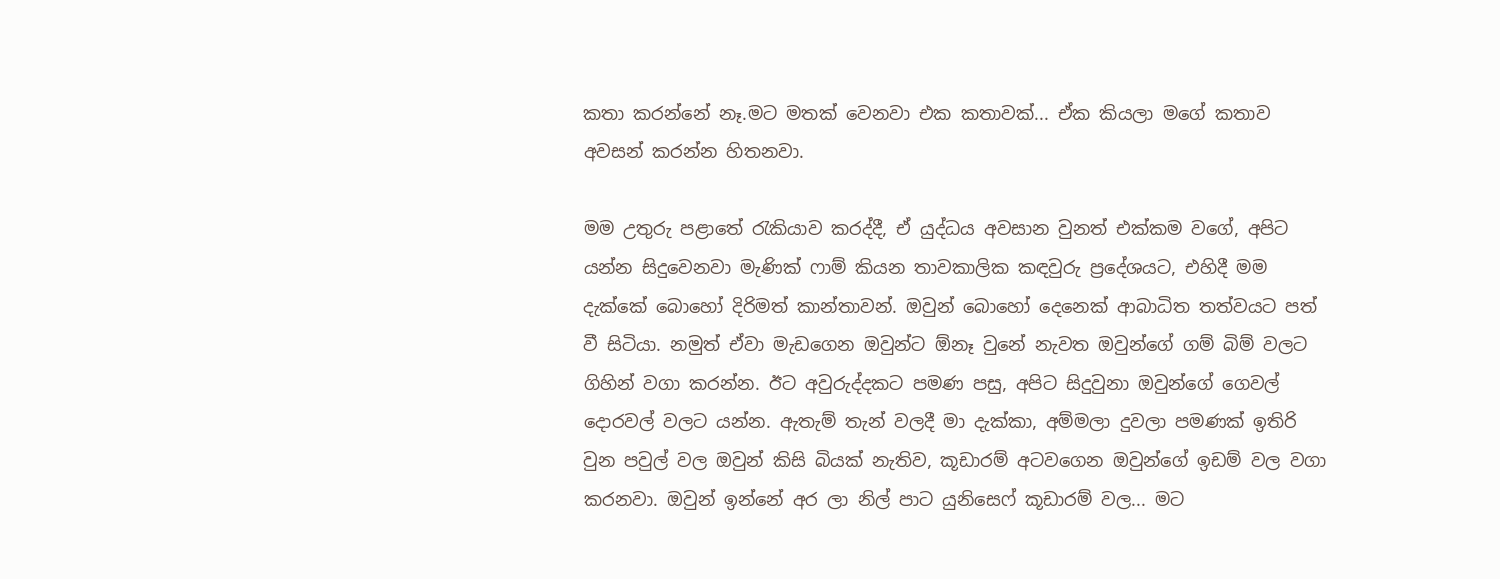කතා කරන්නේ නෑ.මට මතක් වෙනවා එක කතාවක්... ඒක කියලා මගේ කතාව අවසන් කරන්න හිතනවා.

මම උතුරු පළාතේ රැකියාව කරද්දී, ඒ යුද්ධය අවසාන වුනත් එක්කම වගේ, අපිට යන්න සිදුවෙනවා මැණික් ෆාම් කියන තාවකාලික කඳවුරු ප්‍රදේශයට, එහිදී මම දැක්කේ බොහෝ දිරිමත් කාන්තාවන්. ඔවුන් බොහෝ දෙනෙක් ආබාධිත තත්වයට පත් වී සිටියා. නමුත් ඒවා මැඩගෙන ඔවුන්ට ඕනෑ වුනේ නැවත ඔවුන්ගේ ගම් බිම් වලට ගිහින් වගා කරන්න. ඊට අවුරුද්දකට පමණ පසු, අපිට සිදුවුනා ඔවුන්ගේ ගෙවල් දොරවල් වලට යන්න. ඇතැම් තැන් වලදී මා දැක්කා, අම්මලා දුවලා පමණක් ඉතිරි වුන පවුල් වල ඔවුන් කිසි බියක් නැතිව, කූඩාරම් අටවගෙන ඔවුන්ගේ ඉඩම් වල වගා කරනවා. ඔවුන් ඉන්නේ අර ලා නිල් පාට යුනිසෙෆ් කූඩාරම් වල... මට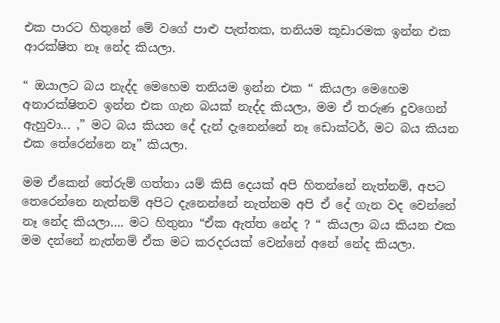එක පාරට හිතුනේ මේ වගේ පාළු පැත්තක, තනියම කූඩාරමක ඉන්න එක ආරක්ෂිත නෑ නේද කියලා.

“ ඔයාලට බය නැද්ද මෙහෙම තනියම ඉන්න එක “ කියලා මෙහෙම අනාරක්ෂිතව ඉන්න එක ගැන බයක් නැද්ද කියලා, මම ඒ තරුණ දුවගෙන් ඇහුවා... ,” මට බය කියන දේ දැන් දැනෙන්නේ නෑ ඩොක්ටර්, මට බය කියන එක තේරෙන්නෙ නෑ” කියලා.

මම ඒකෙන් තේරුම් ගත්තා යම් කිසි දෙයක් අපි හිතන්නේ නැත්නම්, අපට  තෙරෙන්නෙ නැත්නම් අපිට දැනෙන්නේ නැත්නම අපි ඒ දේ ගැන වද වෙන්නේ නෑ නේද කියලා…. මට හිතුනා “ඒක ඇත්ත නේද ? “ කියලා බය කියන එක මම දන්නේ නැත්නම් ඒක මට කරදරයක් වෙන්නේ අනේ නේද කියලා.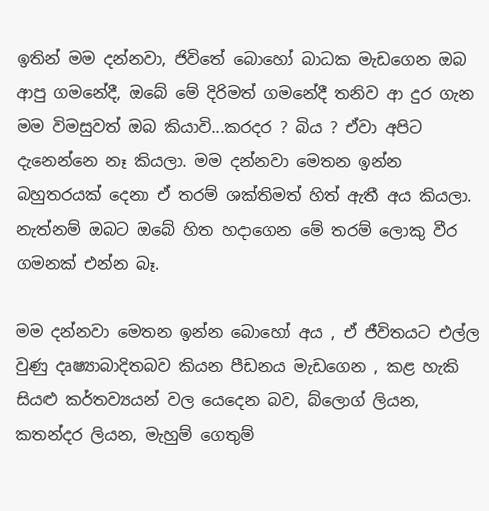ඉතින් මම දන්නවා, ජිවිතේ බොහෝ බාධක මැඩගෙන ඔබ ආපු ගමනේදී, ඔබේ මේ දිරිමත් ගමනේදී තනිව ආ දුර ගැන මම විමසුවත් ඔබ කියාවි...කරදර ? බිය ? ඒවා අපිට දැනෙන්නෙ නෑ කියලා. මම දන්නවා මෙතන ඉන්න බහුතරයක් දෙනා ඒ තරම් ශක්තිමත් හිත් ඇතී අය කියලා. නැත්නම් ඔබට ඔබේ හිත හදාගෙන මේ තරම් ලොකු වීර ගමනක් එන්න බෑ.

මම දන්නවා මෙතන ඉන්න බොහෝ අය , ඒ ජීවිතයට එල්ල වුණු දෘෂ්‍යාබාදිතබව කියන පීඩනය මැඩගෙන , කළ හැකි සියළු කර්තව්‍යයන් වල යෙදෙන බව, බ්ලොග් ලියන, කතන්දර ලියන, මැහුම් ගෙතුම්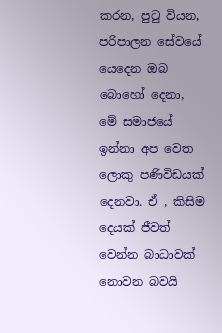කරන, පුටු වියන, පරිපාලන සේවයේ යෙදෙන ඔබ බොහෝ දෙනා, මේ සමාජයේ ඉන්නා අප වෙත ලොකු පණිවිඩයක් දෙනවා. ඒ , කිසිම දෙයක් ජීවත් වෙන්න බාධාවක් නොවන බවයි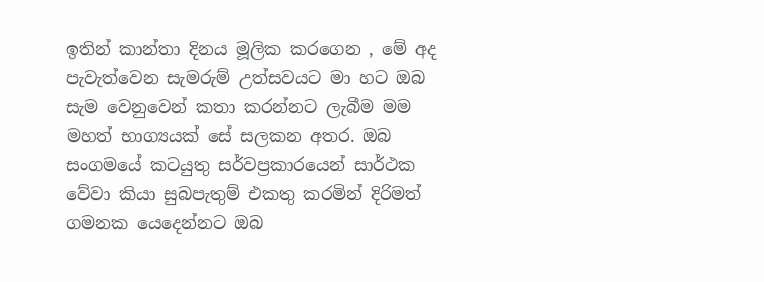ඉතින් කාන්තා දිනය මූලික කරගෙන , මේ අද පැවැත්වෙන සැමරුම් උත්සවයට මා හට ඔබ සැම වෙනුවෙන් කතා කරන්නට ලැබීම මම මහත් භාග්‍යයක් සේ සලකන අතර. ඔබ සංගමයේ කටයුතු සර්වප්‍රකාරයෙන් සාර්ථක වේවා කියා සුබපැතුම් එකතු කරමින් දිරිමත් ගමනක යෙදෙන්නට ඔබ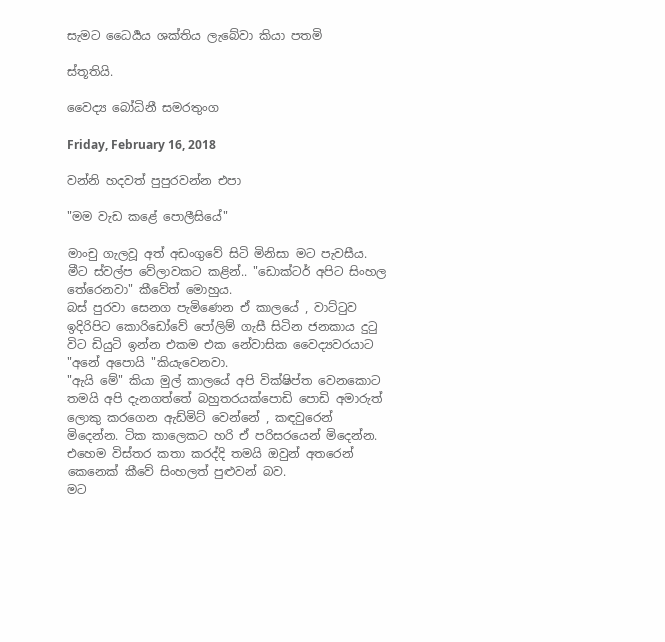සැමට ධෛර්‍යය ශක්තිය ලැබේවා කියා පතමි

ස්තූතියි.

වෛද්‍ය බෝධිනී සමරතුංග

Friday, February 16, 2018

වන්නි හදවත් පුපුරවන්න එපා

"මම වැඩ කළේ පොලීසියේ"

මාංචු ගැලවූ අත් අඩංගුවේ සිටි මිනිසා මට පැවසීය. මීට ස්වල්ප වේලාවකට කළින්.. "ඩොක්ටර් අපිට සිංහල තේරෙනවා" කීවේත් මොහුය.
බස් පුරවා සෙනග පැමිණෙන ඒ කාලයේ , වාට්ටුව ඉදිරිපිට කොරිඩෝවේ පෝලිම් ගැසී සිටින ජනකාය දුටු විට ඩියුටි ඉන්න එකම එක නේවාසික වෛද්‍යවරයාට
"අනේ අපොයි "කියැවෙනවා.
"ඇයි මේ" කියා මුල් කාලයේ අපි වික්ෂිප්ත වෙනකොට තමයි අපි දැනගත්තේ බහුතරයක්පොඩි පොඩි අමාරුත් ලොකු කරගෙන ඇඩ්මිට් වෙන්නේ , කඳවුරෙන් මිදෙන්න. ටික කාලෙකට හරි ඒ පරිසරයෙන් මිදෙන්න.
එහෙම විස්තර කතා කරද්දි තමයි ඔවුන් අතරෙන් කෙනෙක් කීවේ සිංහලත් පුළුවන් බව.
මට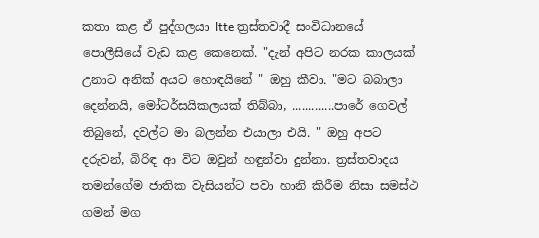කතා කළ ඒ පුද්ගලයා ltte ත්‍රස්තවාදී සංවිධානයේ පොලීසියේ වැඩ කළ කෙනෙක්. "දැන් අපිට නරක කාලයක් උනාට අනික් අයට හොඳයිනේ " ඔහු කීවා. "මට බබාලා දෙන්නයි, මෝටර්සයිකලයක් තිබ්බා, .............පාරේ ගෙවල් තිබුනේ, දවල්ට මා බලන්න එයාලා එයි. " ඔහු අපට දරුවන්, බිරිඳ ආ විට ඔවුන් හඳුන්වා දුන්නා. ත්‍රස්තවාදය තමන්ගේම ජාතික වැසියන්ට පවා හානි කිරීම නිසා සමස්ථ ගමන් මග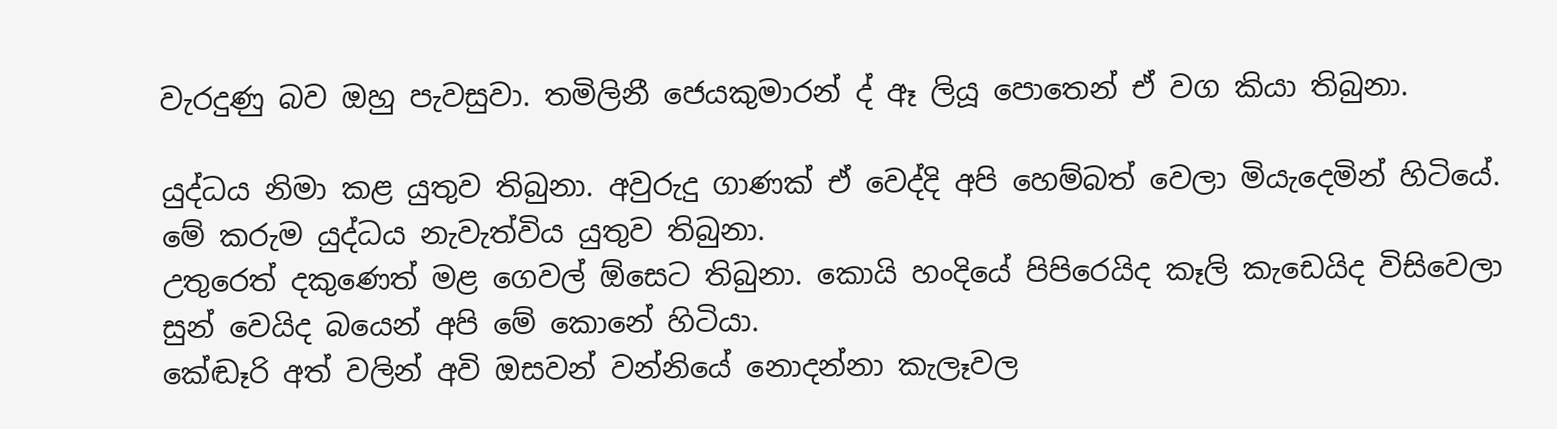වැරදුණු බව ඔහු පැවසුවා. තමිලිනී ජෙයකුමාරන් ද් ඈ ලියූ පොතෙන් ඒ වග කියා තිබුනා.

යුද්ධය නිමා කළ යුතුව තිබුනා. අවුරුදු ගාණක් ඒ වෙද්දි අපි හෙම්බත් වෙලා මියැදෙමින් හිටියේ. මේ කරුම යුද්ධය නැවැත්විය යුතුව තිබුනා.
උතුරෙත් දකුණෙත් මළ ගෙවල් ඕසෙට තිබුනා. කොයි හංදියේ පිපිරෙයිද කෑලි කැඩෙයිද විසිවෙලා සුන් වෙයිද බයෙන් අපි මේ කොනේ හිටියා.
කේඬෑරි අත් වලින් අවි ඔසවන් වන්නියේ නොදන්නා කැලෑවල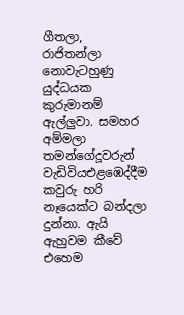ගීතලා, රාජිතන්ලා නොවැටහුණු යුද්ධයක කුරුමානම් ඇල්ලුවා. සමහර අම්මලා තමන්ගේදූවරුන් වැඩිවියඑළඹෙද්දීම කවුරු හරි නෑයෙක්ට බන්දලා දුන්නා. ඇයි ඇහුවම කීවේ එහෙම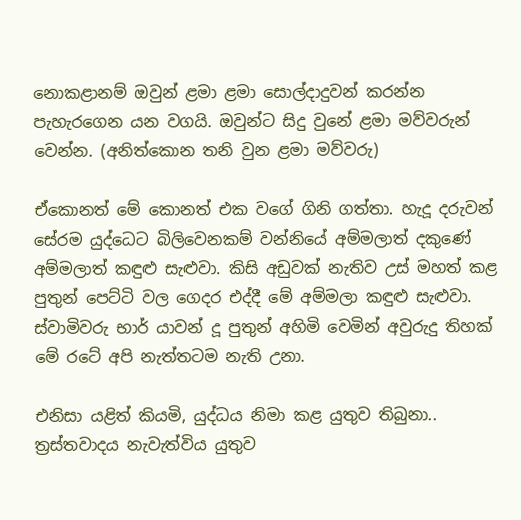නොකළානම් ඔවුන් ළමා ළමා සොල්දාදුවන් කරන්න පැහැරගෙන යන වගයි. ඔවුන්ට සිදු වුනේ ළමා මව්වරුන් වෙන්න. (අනිත්කොන තනි වුන ළමා මව්වරු)

ඒකොනත් මේ කොනත් එක වගේ ගිනි ගත්තා. හැදූ දරුවන් සේරම යුද්ධෙට බිලිවෙනකම් වන්නියේ අම්මලාත් දකුණේ අම්මලාත් කඳුළු සැළුවා. කිසි අඩුවක් නැතිව උස් මහත් කළ පුතුන් පෙට්ටි වල ගෙදර එද්දී මේ අම්මලා කඳුළු සැළුවා. ස්වාමිවරු භාර් යාවන් දූ පුතුන් අහිමි වෙමින් අවුරුදු තිහක් මේ රටේ අපි නැත්තටම නැති උනා.

එනිසා යළිත් කියමි, යුද්ධය නිමා කළ යුතුව තිබුනා.. ත්‍රස්තවාදය නැවැත්විය යුතුව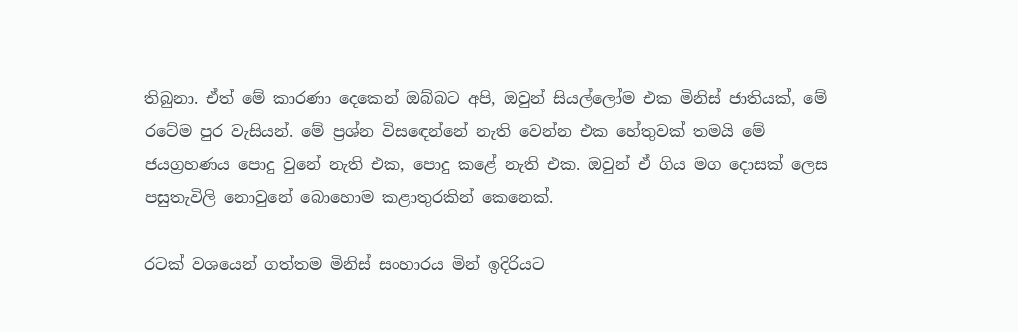තිබුනා. ඒත් මේ කාරණා දෙකෙන් ඔබ්බට අපි, ඔවුන් සියල්ලෝම එක මිනිස් ජාතියක්, මේ රටේම පුර වැසියන්. මේ ප්‍රශ්න විසඳෙන්නේ නැති වෙන්න එක හේතුවක් තමයි මේ ජයග්‍රහණය පොදු වුනේ නැති එක, පොදු කළේ නැති එක. ඔවුන් ඒ ගිය මග දොසක් ලෙස පසුතැවිලි නොවුනේ බොහොම කළාතුරකින් කෙනෙක්.

රටක් වශයෙන් ගත්තම මිනිස් සංහාරය මින් ඉදිරියට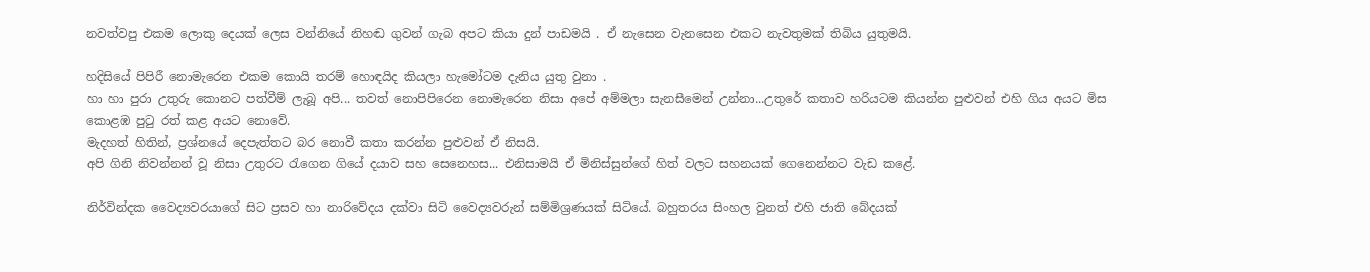නවත්වපු එකම ලොකු දෙයක් ලෙස වන්නියේ නිහඬ ගුවන් ගැබ අපට කියා දුන් පාඩමයි . ඒ නැසෙන වැනසෙන එකට නැවතුමක් තිබිය යුතුමයි.

හදිසියේ පිපිරී නොමැරෙන එකම කොයි තරම් හොඳයිද කියලා හැමෝටම දැනිය යුතු වුනා .
හා හා පුරා උතුරු කොනට පත්වීම් ලැබූ අපි... තවත් නොපිපිරෙන නොමැරෙන නිසා අපේ අම්මලා සැනසීමෙන් උන්නා...උතුරේ කතාව හරියටම කියන්න පුළුවන් එහි ගිය අයට මිස කොළඹ පුටු රත් කළ අයට නොවේ.
මැදහත් හිතින්, ප්‍රශ්නයේ දෙපැත්තට බර නොවී කතා කරන්න පුළුවන් ඒ නිසයි.
අපි ගිනි නිවන්නන් වූ නිසා උතුරට රැගෙන ගියේ දයාව සහ සෙනෙහස... එනිසාමයි ඒ මිනිස්සුන්ගේ හිත් වලට සහනයක් ගෙනෙන්නට වැඩ කළේ.

නිර්වින්දක වෛද්‍යවරයාගේ සිට ප්‍රසව හා නාරිවේදය දක්වා සිටි වෛද්‍යවරුන් සම්මිශ්‍රණයක් සිටියේ. බහුතරය සිංහල වුනත් එහි ජාති බේදයක්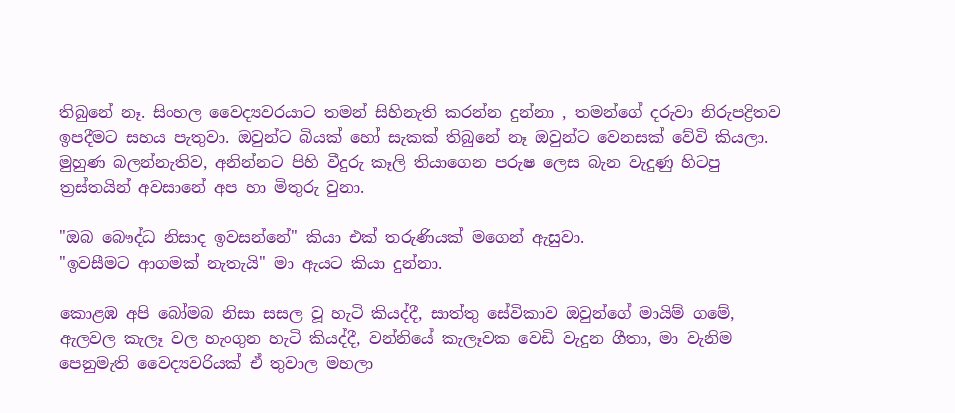තිබුනේ නෑ. සිංහල වෛද්‍යවරයාට තමන් සිහිනැති කරන්න දුන්නා , තමන්ගේ දරුවා නිරුපද්‍රිතව ඉපදීමට සහය පැතුවා. ඔවුන්ට බියක් හෝ සැකක් තිබුනේ නෑ ඔවුන්ට වෙනසක් වේවි කියලා.
මුහුණ බලන්නැතිව, අනින්නට පිහි වීදුරු කෑලි තියාගෙන පරුෂ ලෙස බැන වැදුණු හිටපු ත්‍රස්තයින් අවසානේ අප හා මිතුරු වුනා.

"ඔබ බෞද්ධ නිසාද ඉවසන්නේ" කියා එක් තරුණියක් මගෙන් ඇසුවා.
"ඉවසීමට ආගමක් නැතැයි" මා ඇයට කියා දුන්නා.

කොළඹ අපි බෝමබ නිසා සසල වූ හැටි කියද්දී, සාත්තු සේවිකාව ඔවුන්ගේ මායිම් ගමේ, ඇලවල කැලෑ වල හැංගුන හැටි කියද්දී, වන්නියේ කැලෑවක වෙඩි වැදුන ගීතා, මා වැනිම පෙනුමැති වෛද්‍යවරියක් ඒ තුවාල මහලා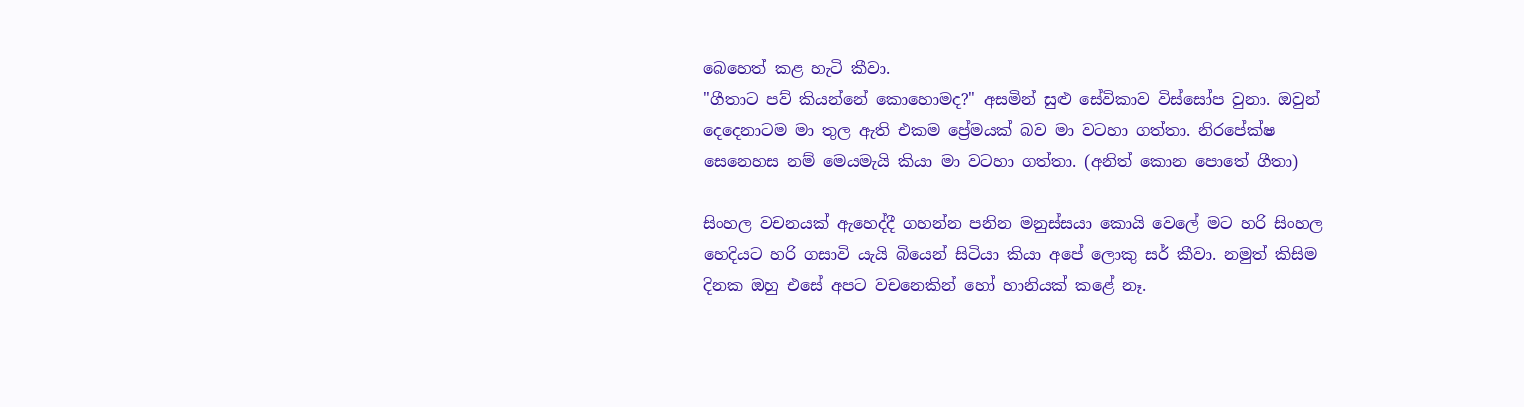බෙහෙත් කළ හැටි කීවා.
"ගීතාට පව් කියන්නේ කොහොමද?" අසමින් සුළු සේවිකාව විස්සෝප වුනා. ඔවුන් දෙදෙනාටම මා තුල ඇති එකම ප්‍රේමයක් බව මා වටහා ගත්තා. නිරපේක්ෂ සෙනෙහස නම් මෙයමැයි කියා මා වටහා ගත්තා. (අනිත් කොන පොතේ ගීතා)

සිංහල වචනයක් ඇහෙද්දී ගහන්න පනින මනුස්සයා කොයි වෙලේ මට හරි සිංහල හෙදියට හරි ගසාවි යැයි බියෙන් සිටියා කියා අපේ ලොකු සර් කීවා. නමුත් කිසිම දිනක ඔහු එසේ අපට වචනෙකින් හෝ හානියක් කළේ නෑ.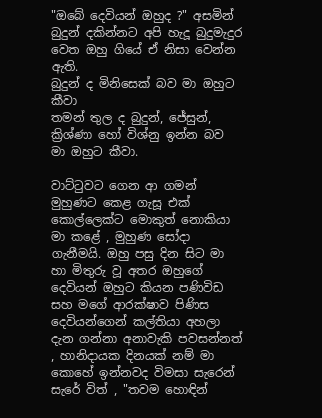"ඔබේ දෙවියන් ඔහුද ?" අසමින් බුදුන් දකින්නට අපි හැදූ බුදුමැදුර වෙත ඔහු ගියේ ඒ නිසා වෙන්න ඇති.
බුදුන් ද මිනිසෙක් බව මා ඔහුට කීවා
තමන් තුල ද බුදුන්, ජේසුන්, ක්‍රිශ්ණා හෝ විශ්නු ඉන්න බව මා ඔහුට කීවා.

වාට්ටුවට ගෙන ආ ගමන් මුහුණට කෙළ ගැසූ එක් කොල්ලෙක්ට මොකුත් නොකියා මා කළේ , මුහුණ සෝදා ගැනීමයි. ඔහු පසු දින සිට මා හා මිතුරු වූ අතර ඔහුගේ දෙවියන් ඔහුට කියන පණිවිඩ සහ මගේ ආරක්ෂාව පිණිස දෙවියන්ගෙන් කල්තියා අහලා දැන ගන්නා අනාවැකි පවසන්නත් , හානිදායක දිනයක් නම් මා කොහේ ඉන්නවද විමසා සැරෙන් සැරේ විත් , "තවම හොඳින්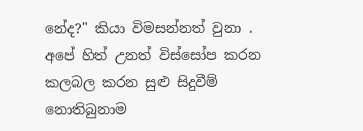නේද?" කියා විමසන්නත් වුනා .
අපේ හිත් උනත් විස්සෝප කරන කලබල කරන සුළු සිදුවීම් නොතිබුනාම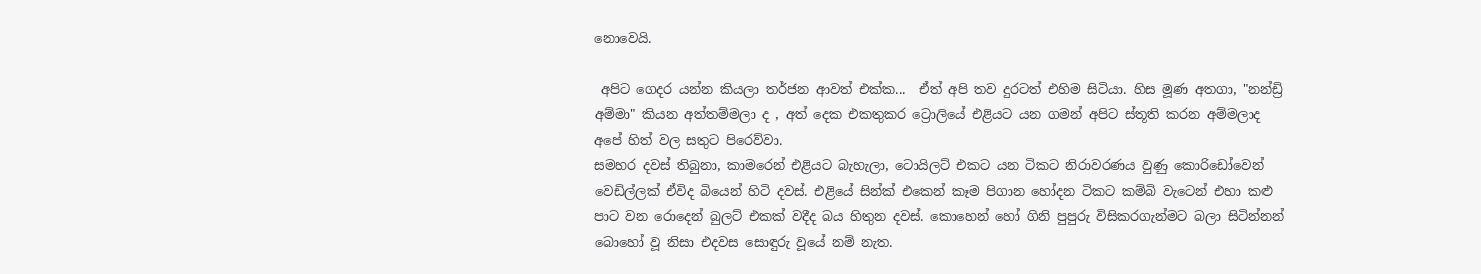නොවෙයි.

 අපිට ගෙදර යන්න කියලා තර්ජන ආවත් එක්ක...  ඒත් අපි තව දුරටත් එහිම සිටියා. හිස මූණ අතගා, "නන්ඩ්‍රි අම්මා" කියන අත්තම්මලා ද , අත් දෙක එකතුකර ට්‍රොලියේ එළියට යන ගමන් අපිට ස්තූති කරන අම්මලාද අපේ හිත් වල සතුට පිරෙව්වා.
සමහර දවස් තිබුනා, කාමරෙන් එළියට බැහැලා, ටොයිලට් එකට යන ටිකට නිරාවරණය වුණු කොරිඩෝවෙන් වෙඩිල්ලක් ඒවිද බියෙන් හිටි දවස්. එළියේ සින්ක් එකෙන් කෑම පිගාන හෝදන ටිකට කම්බි වැටෙන් එහා කළු පාට වන රොදෙන් බුලට් එකක් වදීද බය හිතුන දවස්. කොහෙන් හෝ ගිනි පුපුරු විසිකරගැන්මට බලා සිටින්නන් බොහෝ වූ නිසා එදවස සොඳුරු වූයේ නම් නැත.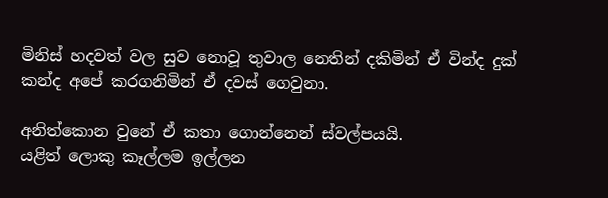මිනිස් හදවත් වල සුව නොවූ තුවාල නෙතින් දකිමින් ඒ වින්ද දුක් කන්ද අපේ කරගනිමින් ඒ දවස් ගෙවුනා.

අනිත්කොන වුනේ ඒ කතා ගොන්නෙන් ස්වල්පයයි.
යළිත් ලොකු කෑල්ලම ඉල්ලන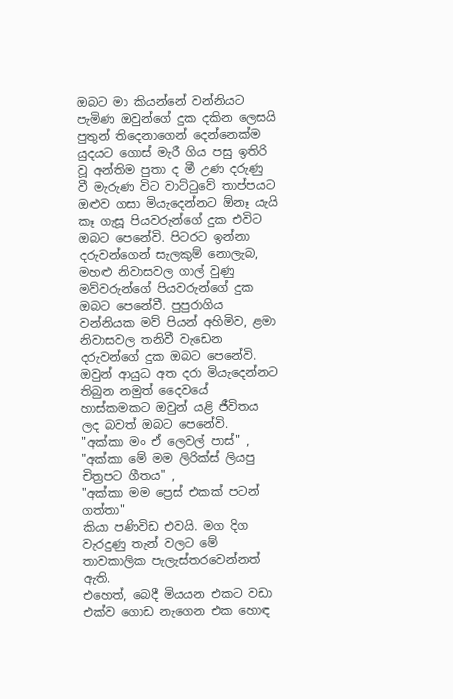ඔබට මා කියන්නේ වන්නියට පැමිණ ඔවුන්ගේ දුක දකින ලෙසයි පුතුන් තිදෙනාගෙන් දෙන්නෙක්ම යුදයට ගොස් මැරී ගිය පසු ඉතිරි වූ අන්තිම පුතා ද මී උණ දරුණු වී මැරුණ විට වාට්ටුවේ තාප්පයට ඔළුව ගසා මියැදෙන්නට ඕනෑ යැයි කෑ ගැසූ පියවරුන්ගේ දුක එවිට ඔබට පෙනේවි. පිටරට ඉන්නා දරුවන්ගෙන් සැලකුම් නොලැබ, මහළු නිවාසවල ගාල් වුණු මව්වරුන්ගේ පියවරුන්ගේ දුක ඔබට පෙනේවී. පුපුරාගිය වන්නියක මව් පියන් අහිමිව, ළමා නිවාසවල තනිවී වැඩෙන දරුවන්ගේ දුක ඔබට පෙනේවි. ඔවුන් ආයුධ අත දරා මියැදෙන්නට තිබුන නමුත් දෛවයේ හාස්කමකට ඔවුන් යළි ජීවිතය ලද බවත් ඔබට පෙනේවි.
"අක්කා මං ඒ ලෙවල් පාස්" ,
"අක්කා මේ මම ලිරික්ස් ලියපු චිත්‍රපට ගීතය" ,
"අක්කා මම ප්‍රෙස් එකක් පටන් ගත්තා"
කියා පණිවිඩ එවයි. මග දිග වැරදුණු තැන් වලට මේ තාවකාලික පැලැස්‍තරවෙන්නත් ඇති.
එහෙත්, බෙදී මියයන එකට වඩා එක්ව ගොඩ නැගෙන එක හොඳ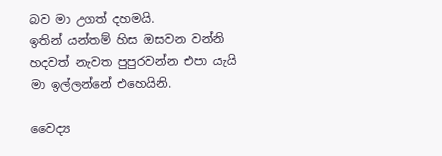බව මා උගත් දහමයි.
ඉතින් යන්තම් හිස ඔසවන වන්නි හදවත් නැවත පුපුරවන්න එපා යැයි මා ඉල්ලන්නේ එහෙයිනි.

වෛද්‍ය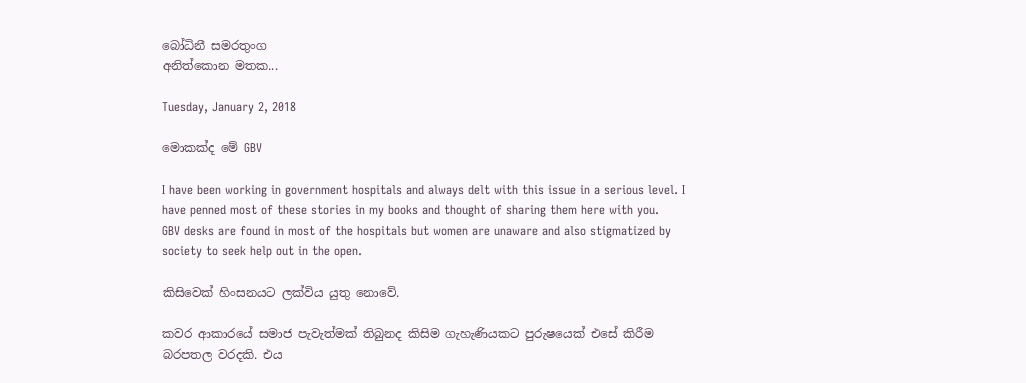බෝධිනී සමරතුංග
අනිත්කොන මතක...

Tuesday, January 2, 2018

මොකක්ද මේ GBV

I have been working in government hospitals and always delt with this issue in a serious level. I have penned most of these stories in my books and thought of sharing them here with you.
GBV desks are found in most of the hospitals but women are unaware and also stigmatized by society to seek help out in the open.

කිසිවෙක් හිංසනයට ලක්විය යුතු නොවේ.

කවර ආකාරයේ සමාජ පැවැත්මක් තිබුනද කිසිම ගැහැණියකට පුරුෂයෙක් එසේ කිරීම බරපතල වරදකි. එය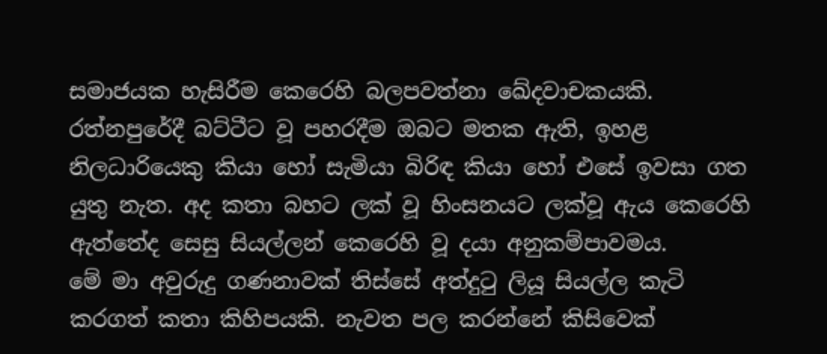සමාජයක හැසිරීම කෙරෙහි බලපවත්නා ඛේදවාචකයකි. රත්නපුරේදී බට්ටීට වූ පහරදීම ඔබට මතක ඇති, ඉහළ නිලධාරියෙකු කියා හෝ සැමියා බිරිඳ කියා හෝ එසේ ඉවසා ගත යුතු නැත. අද කතා බහට ලක් වූ හිංසනයට ලක්වූ ඇය කෙරෙහි ඇත්තේද සෙසු සියල්ලන් කෙරෙහි වූ දයා අනුකම්පාවමය.
මේ මා අවුරුදු ගණනාවක් තිස්සේ අත්දුටු ලියූ සියල්ල කැටි කරගත් කතා කිහිපයකි. නැවත පල කරන්නේ කිසිවෙක්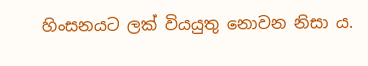හිංසනයට ලක් වියයුතු නොවන නිසා ය.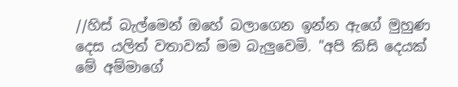//හිස් බැල්මෙන් ඔහේ බලාගෙන ඉන්න ඇගේ මුහුණ දෙස යලිත් වතාවක් මම බැලුවෙමි. "අපි කිසි දෙයක් මේ අම්මාගේ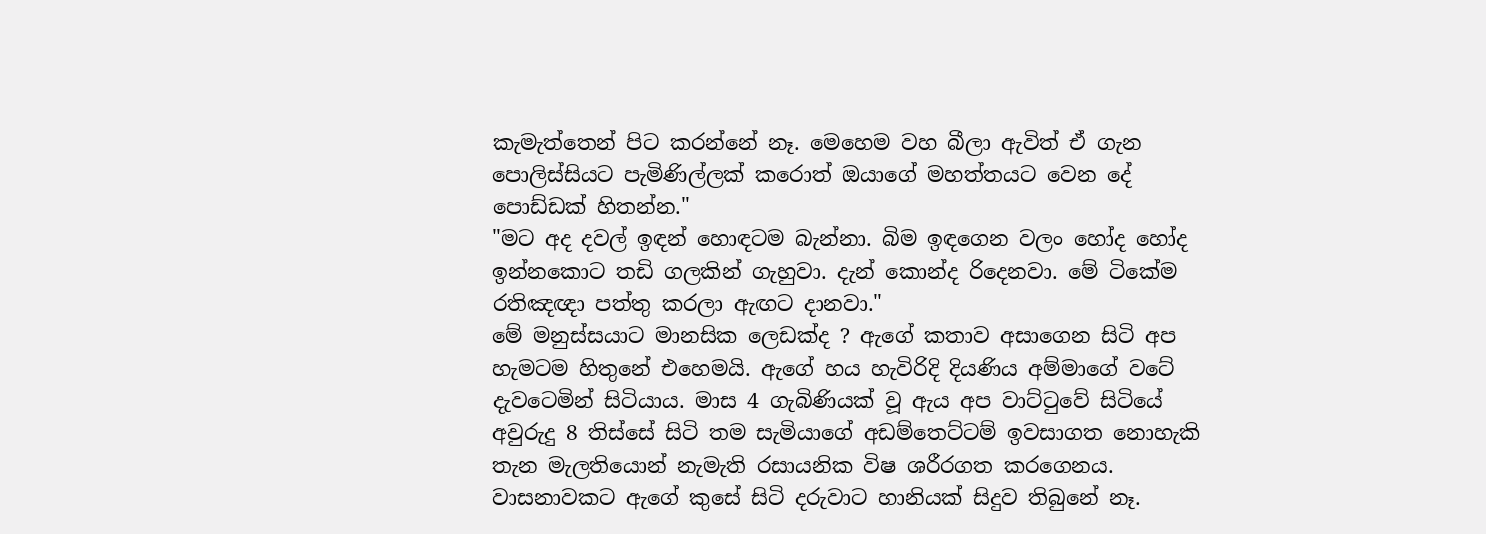කැමැත්තෙන් පිට කරන්නේ නෑ. මෙහෙම වහ බීලා ඇවිත් ඒ ගැන පොලිස්සියට පැමිණිල්ලක් කරොත් ඔයාගේ මහත්තයට වෙන දේ පොඩ්ඩක් හිතන්න."
"මට අද දවල් ඉඳන් හොඳටම බැන්නා. බිම ඉඳගෙන වලං හෝද හෝද ඉන්නකොට තඩි ගලකින් ගැහුවා. දැන් කොන්ද රිදෙනවා. මේ ටිකේම රතිඤඥා පත්තු කරලා ඇඟට දානවා."
මේ මනුස්සයාට මානසික ලෙඩක්ද ? ඇගේ කතාව අසාගෙන සිටි අප හැමටම හිතුනේ එහෙමයි. ඇගේ හය හැවිරිදි දියණිය අම්මාගේ වටේ දැවටෙමින් සිටියාය. මාස 4 ගැබිණියක් වූ ඇය අප වාට්ටුවේ සිටියේ අවුරුදු 8 තිස්සේ සිටි තම සැමියාගේ අඩම්තෙට්ටම් ඉවසාගත නොහැකි තැන මැලතියොන් නැමැති රසායනික විෂ ශරීරගත කරගෙනය. වාසනාවකට ඇගේ කුසේ සිටි දරුවාට හානියක් සිදුව තිබුනේ නෑ.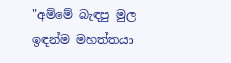"අම්මේ බැඳපු මුල ඉඳන්ම මහත්තයා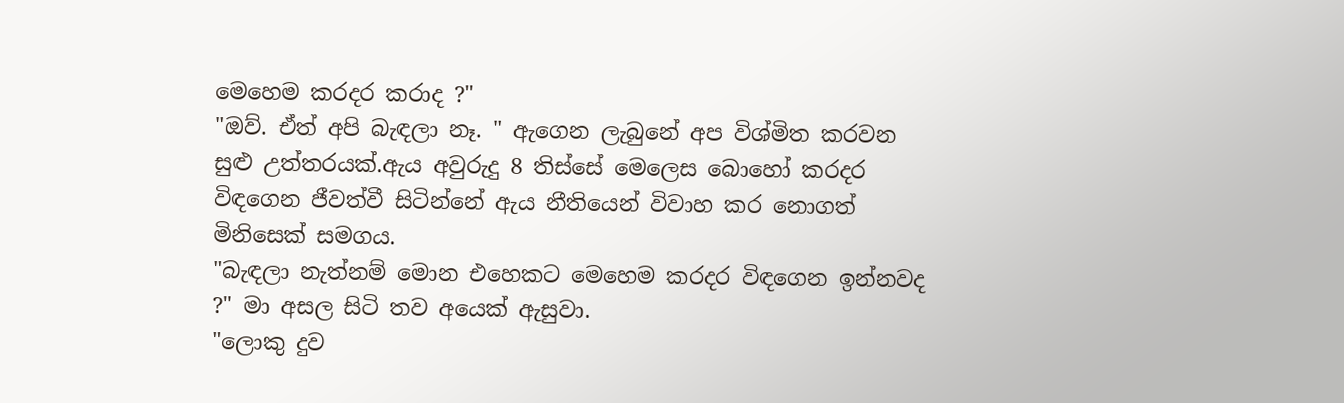මෙහෙම කරදර කරාද ?"
"ඔව්. ඒත් අපි බැඳලා නෑ. " ඇගෙන ලැබුනේ අප විශ්මිත කරවන සුළු උත්තරයක්.ඇය අවුරුදු 8 තිස්සේ මෙලෙස බොහෝ කරදර විඳගෙන ජීවත්වී සිටින්නේ ඇය නීතියෙන් විවාහ කර නොගත් මිනිසෙක් සමගය.
"බැඳලා නැත්නම් මොන එහෙකට මෙහෙම කරදර විඳගෙන ඉන්නවද ?" මා අසල සිටි තව අයෙක් ඇසුවා.
"ලොකු දුව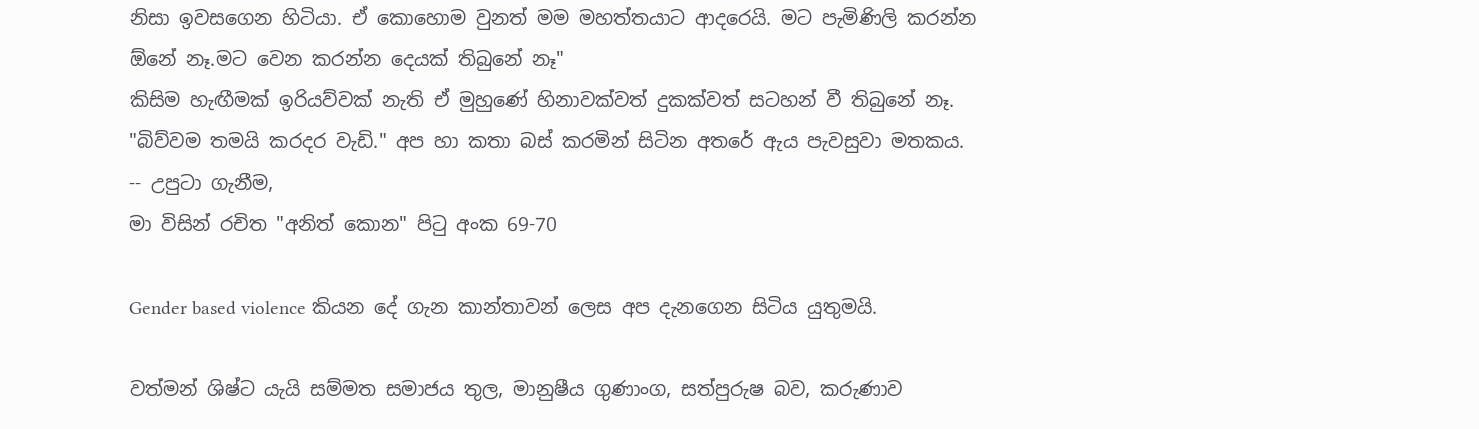නිසා ඉවසගෙන හිටියා. ඒ කොහොම වුනත් මම මහත්තයාට ආදරෙයි. මට පැමිණිලි කරන්න ඕනේ නෑ.මට වෙන කරන්න දෙයක් තිබුනේ නෑ"
කිසිම හැඟීමක් ඉරියව්වක් නැති ඒ මුහුණේ හිනාවක්වත් දුකක්වත් සටහන් වී තිබුනේ නෑ. "බිව්වම තමයි කරදර වැඩි." අප හා කතා බස් කරමින් සිටින අතරේ ඇය පැවසුවා මතකය.
-- උපුටා ගැනීම,
මා විසින් රචිත "අනිත් කොන" පිටු අංක 69-70

Gender based violence කියන දේ ගැන කාන්තාවන් ලෙස අප දැනගෙන සිටිය යුතුමයි.

වත්මන් ශිෂ්ට යැයි සම්මත සමාජය තුල, මානුෂීය ගුණාංග, සත්පුරුෂ බව, කරුණාව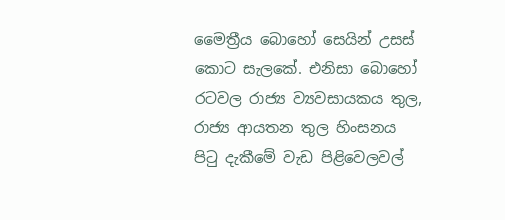මෛත්‍රීය බොහෝ සෙයින් උසස් කොට සැලකේ. එනිසා බොහෝ රටවල රාජ්‍ය ව්‍යවසායකය තුල, රාජ්‍ය ආයතන තුල හිංසනය පිටු දැකීමේ වැඩ පිළිවෙලවල්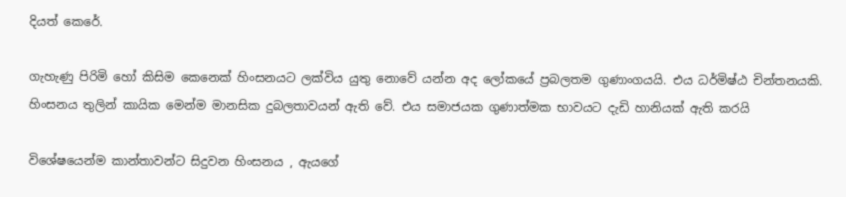දියත් කෙරේ.

ගැහැණු පිරිමි හෝ කිසිම කෙනෙක් හිංසනයට ලක්විය යුතු නොවේ යන්න අද ලෝකයේ ප්‍රබලතම ගුණාංගයයි. එය ධර්මිෂ්ඨ චින්තනයකි. හිංසනය තුලින් කායික මෙන්ම මානසික දුබලතාවයන් ඇති වේ. එය සමාජයක ගුණාත්මක භාවයට දැඩි හානියක් ඇති කරයි

විශේෂයෙන්ම කාන්තාවන්ට සිදුවන හිංසනය , ඇයගේ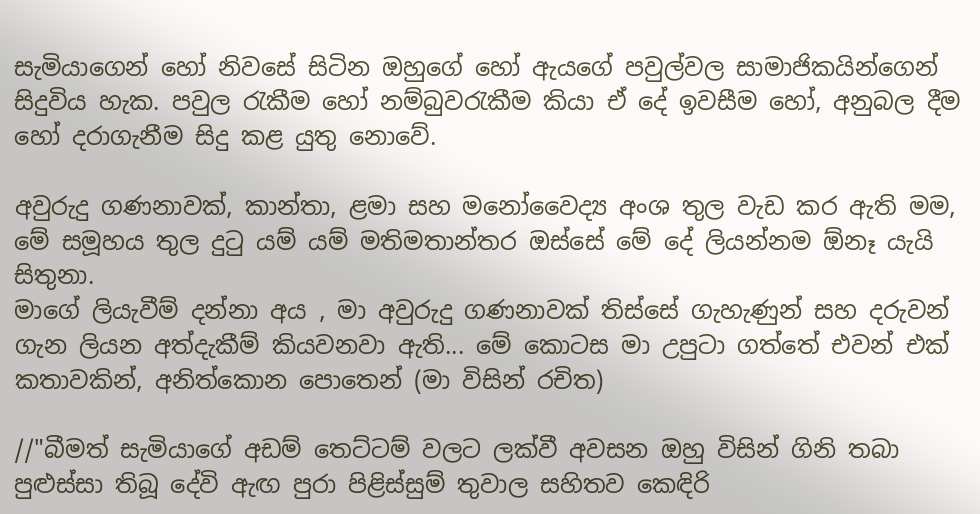සැමියාගෙන් හෝ නිවසේ සිටින ඔහුගේ හෝ ඇයගේ පවුල්වල සාමාජිකයින්ගෙන් සිදුවිය හැක. පවුල රැකීම හෝ නම්බුවරැකීම කියා ඒ දේ ඉවසීම හෝ, අනුබල දීම හෝ දරාගැනීම සිදු කළ යුතු නොවේ.

අවුරුදු ගණනාවක්, කාන්තා, ළමා සහ මනෝවෛද්‍ය අංශ තුල වැඩ කර ඇති මම, මේ සමූහය තුල දුටු යම් යම් මතිමතාන්තර ඔස්සේ මේ දේ ලියන්නම ඕනෑ යැයි සිතුනා.
මාගේ ලියැවීම් දන්නා අය , මා අවුරුදු ගණනාවක් තිස්සේ ගැහැණුන් සහ දරුවන් ගැන ලියන අත්දැකීම් කියවනවා ඇති... මේ කොටස මා උපුටා ගත්තේ එවන් එක් කතාවකින්, අනිත්කොන පොතෙන් (මා විසින් රචිත)

//"බීමත් සැමියාගේ අඩම් තෙට්ටම් වලට ලක්වී අවසන ඔහු විසින් ගිනි තබා පුළුස්සා තිබූ දේවි ඇඟ පුරා පිළිස්සුම් තුවාල සහිතව කෙඳිරි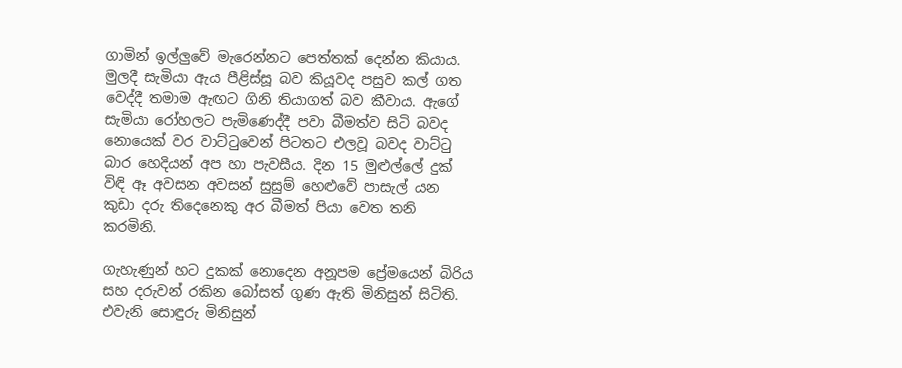ගාමින් ඉල්ලුවේ මැරෙන්නට පෙත්තක් දෙන්න කියාය. මුලදී සැමියා ඇය පීළිස්සූ බව කියූවද පසුව කල් ගත වෙද්දී තමාම ඇඟට ගිනි තියාගත් බව කීවාය. ඇගේ සැමියා රෝහලට පැමිණෙද්දී පවා බීමත්ව සිටි බවද නොයෙක් වර වාට්ටුවෙන් පිටතට එලවූ බවද වාට්ටු බාර හෙදියන් අප හා පැවසීය. දින 15 මුළුල්ලේ දුක් විඳි ඈ අවසන අවසන් සුසුම් හෙළුවේ පාසැල් යන කුඩා දරු තිදෙනෙකු අර බීමත් පියා වෙත තනි කරමිනි.

ගැහැණුන් හට දුකක් නොදෙන අනූපම ප්‍රේමයෙන් බිරිය සහ දරුවන් රකින බෝසත් ගුණ ඇති මිනිසුන් සිටිති. එවැනි සොඳුරු මිනිසුන්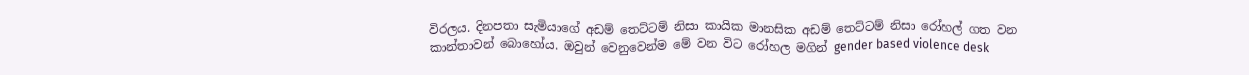විරලය. දිනපතා සැමියාගේ අඩම් තෙට්ටම් නිසා කායික මානසික අඩම් තෙට්ටම් නිසා රෝහල් ගත වන කාන්තාවන් බොහෝය. ඔවුන් වෙනුවෙන්ම මේ වන විට රෝහල මගින් gender based violence desk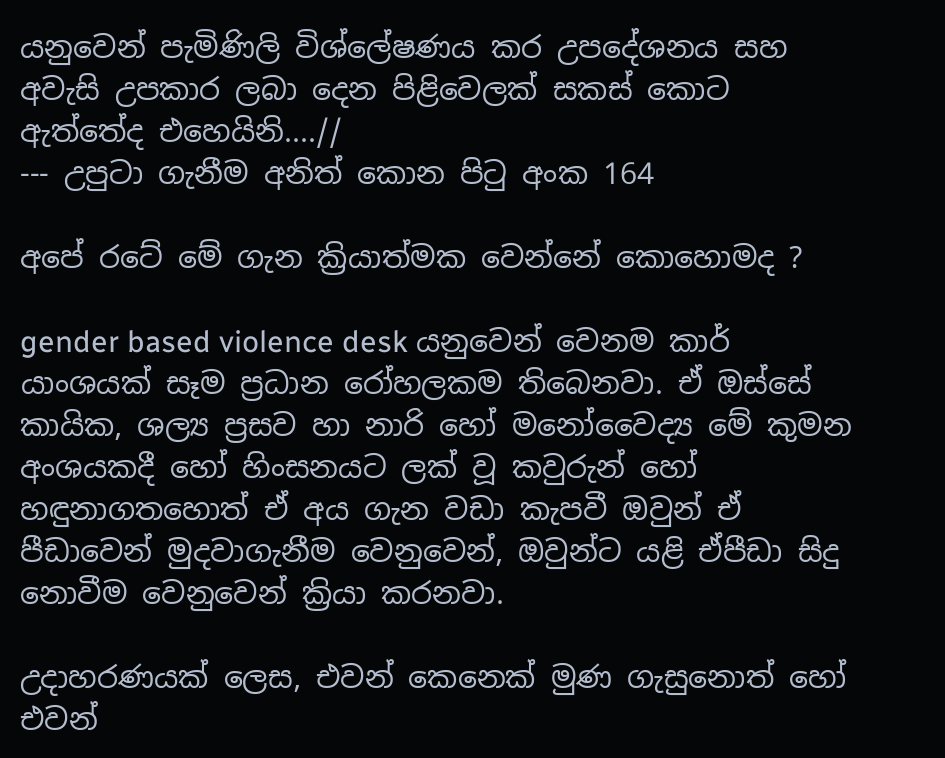යනුවෙන් පැමිණිලි විශ්ලේෂණය කර උපදේශනය සහ අවැසි උපකාර ලබා දෙන පිළිවෙලක් සකස් කොට ඇත්තේද එහෙයිනි....//
--- උපුටා ගැනීම අනිත් කොන පිටු අංක 164

අපේ රටේ මේ ගැන ක්‍රියාත්මක වෙන්නේ කොහොමද ?

gender based violence desk යනුවෙන් වෙනම කාර් යාංශයක් සෑම ප්‍රධාන රෝහලකම තිබෙනවා. ඒ ඔස්සේ කායික, ශල්‍ය ප්‍රසව හා නාරි හෝ මනෝවෛද්‍ය මේ කුමන අංශයකදී හෝ හිංසනයට ලක් වූ කවුරුන් හෝ හඳුනාගතහොත් ඒ අය ගැන වඩා කැපවී ඔවුන් ඒ පීඩාවෙන් මුදවාගැනීම වෙනුවෙන්, ඔවුන්ට යළි ඒපීඩා සිදු නොවීම වෙනුවෙන් ක්‍රියා කරනවා.

උදාහරණයක් ලෙස, එවන් කෙනෙක් මුණ ගැසුනොත් හෝ එවන්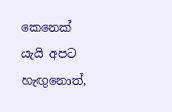කෙනෙක් යැයි අපට හැඟුනොත්,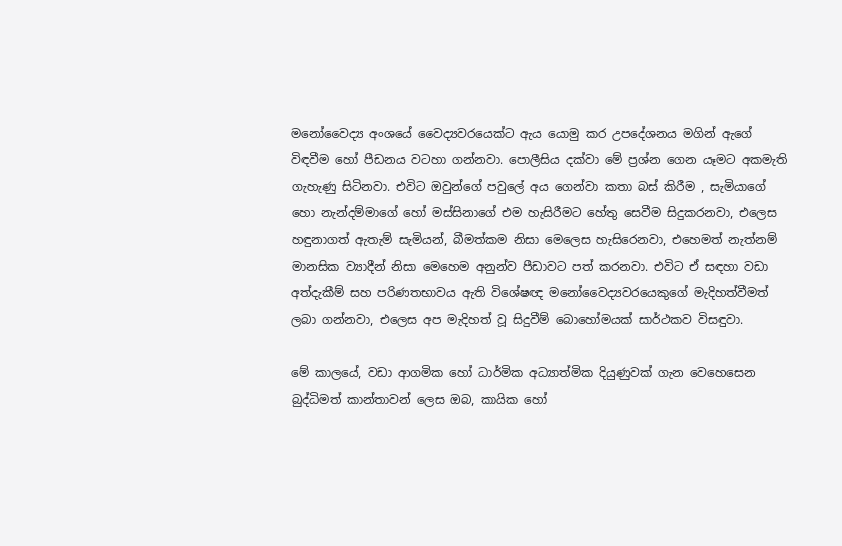මනෝවෛද්‍ය අංශයේ වෛද්‍යවරයෙක්ට ඇය යොමු කර උපදේශනය මගින් ඇගේ විඳවීම හෝ පීඩනය වටහා ගන්නවා. පොලීසිය දක්වා මේ ප්‍රශ්න ගෙන යෑමට අකමැති ගැහැණු සිටිනවා. එවිට ඔවුන්ගේ පවුලේ අය ගෙන්වා කතා බස් කිරීම , සැමියාගේ හො නැන්දම්මාගේ හෝ මස්සිනාගේ එම හැසිරීමට හේතු සෙවීම සිදුකරනවා, එලෙස හඳුනාගත් ඇතැම් සැමියන්, බීමත්කම නිසා මෙලෙස හැසිරෙනවා, එහෙමත් නැත්නම් මානසික ව්‍යාදීන් නිසා මෙහෙම අනුන්ව පීඩාවට පත් කරනවා. එවිට ඒ සඳහා වඩා අත්දැකීම් සහ පරිණතභාවය ඇති විශේෂඥ මනෝවෛද්‍යවරයෙකුගේ මැදිහත්වීමත් ලබා ගන්නවා, එලෙස අප මැදිහත් වූ සිදුවීම් බොහෝමයක් සාර්ථකව විසඳුවා.

මේ කාලයේ, වඩා ආගමික හෝ ධාර්මික අධ්‍යාත්මික දියුණුවක් ගැන වෙහෙසෙන බුද්ධිමත් කාන්තාවන් ලෙස ඔබ, කායික හෝ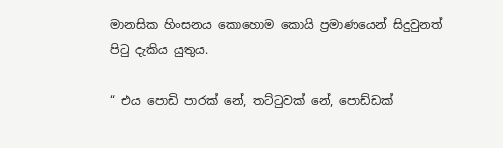මානසික හිංසනය කොහොම කොයි ප්‍රමාණයෙන් සිදුවුනත් පිටු දැකිය යුතුය.

“ එය පොඩි පාරක් නේ, තට්ටුවක් නේ, පොඩ්ඩක්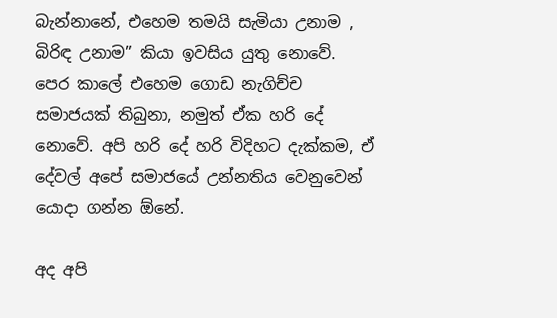බැන්නානේ, එහෙම තමයි සැමියා උනාම , බිරිඳ උනාම” කියා ඉවසිය යුතු නොවේ. පෙර කාලේ එහෙම ගොඩ නැගිච්ච සමාජයක් තිබුනා, නමුත් ඒක හරි දේ නොවේ. අපි හරි දේ හරි විදිහට දැක්කම, ඒ දේවල් අපේ සමාජයේ උන්නතිය වෙනුවෙන් යොදා ගන්න ඕනේ.

අද අපි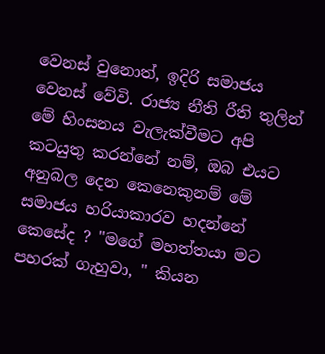වෙනස් වුනොත්, ඉදිරි සමාජය වෙනස් වේවි. රාජ්‍ය නීති රීති තුලින් මේ හිංසනය වැලැක්වීමට අපි කටයුතු කරන්නේ නම්, ඔබ එයට අනුබල දෙන කෙනෙකුනම් මේ සමාජය හරියාකාරව හදන්නේ කෙසේද ? "මගේ මහත්තයා මට පහරක් ගැහුවා, " කියන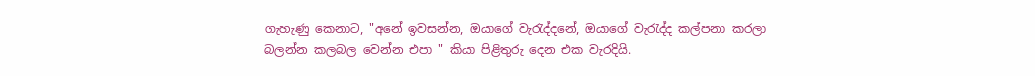ගැහැණු කෙනාට, "අනේ ඉවසන්න, ඔයාගේ වැරැද්දනේ, ඔයාගේ වැරැද්ද කල්පනා කරලා බලන්න කලබල වෙන්න එපා " කියා පිළිතුරු දෙන එක වැරදියි.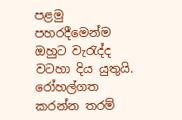පළමු පහරදීමෙන්ම ඔහුට වැරැද්ද වටහා දිය යුතුයි. රෝහල්ගත කරන්න තරම්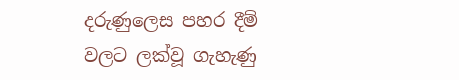දරුණුලෙස පහර දීම් වලට ලක්වූ ගැහැණු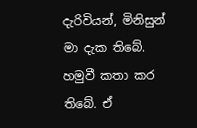දැරිවියන්, මිනිසුන් මා දැක තිබේ. හමුවී කතා කර තිබේ. ඒ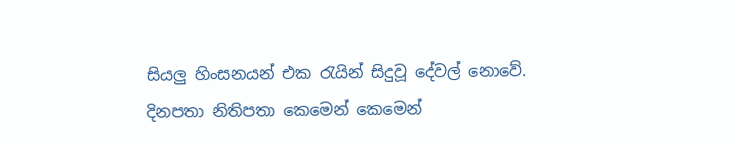සියලු හිංසනයන් එක රැයින් සිදුවූ දේවල් නොවේ. දිනපතා නිතිපතා කෙමෙන් කෙමෙන්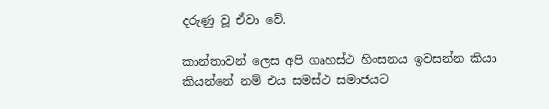දරුණු වූ ඒවා වේ.

කාන්තාවන් ලෙස අපි ගෘහස්ථ හිංසනය ඉවසන්න කියා කියන්නේ නම් එය සමස්ථ සමාජයට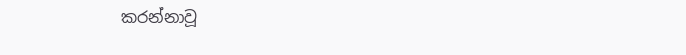කරන්නාවූ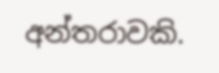අන්තරාවකි.